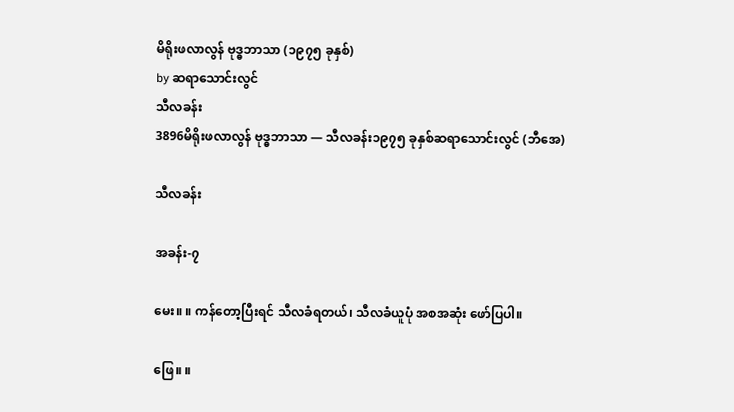မိရိုးဖလာလွန် ဗုဒ္ဓဘာသာ (၁၉၇၅ ခုနှစ်)
by ဆရာသောင်းလွင်
သီလခန်း
3896မိရိုးဖလာလွန် ဗုဒ္ဓဘာသာ — သီလခန်း၁၉၇၅ ခုနှစ်ဆရာသောင်းလွင် (ဘီအေ)

သီလခန်း

အခန်း-၇

မေး။ ။ ကန်တော့ပြီးရင် သီလခံရတယ်၊ သီလခံယူပုံ အစအဆုံး ဖော်ပြပါ။

ဖြေ။ ။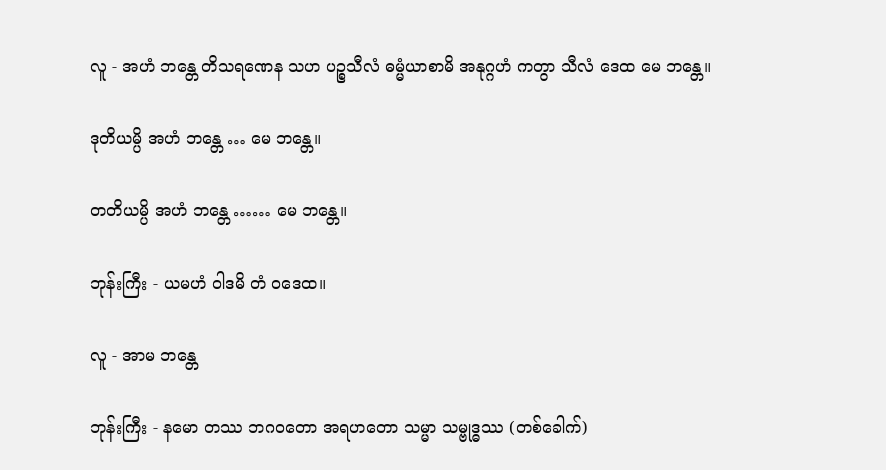လူ - အဟံ ဘန္တေ တိသရဏေန သဟ ပဉ္စသီလံ ဓမ္မံယာစာမိ အနုဂ္ဂဟံ ကတွာ သီလံ ဒေထ မေ ဘန္တေ။

ဒုတိယမ္ပိ အဟံ ဘန္တေ … မေ ဘန္တေ။

တတိယမ္ပိ အဟံ ဘန္တေ …… မေ ဘန္တေ။

ဘုန်းကြီး - ယမဟံ ဝါဒမိ တံ ဝဒေထ။

လူ - အာမ ဘန္တေ

ဘုန်းကြီး - နမော တဿ ဘဂဝတော အရဟတော သမ္မာ သမ္ဗုဒ္ဓဿ (တစ်ခေါက်)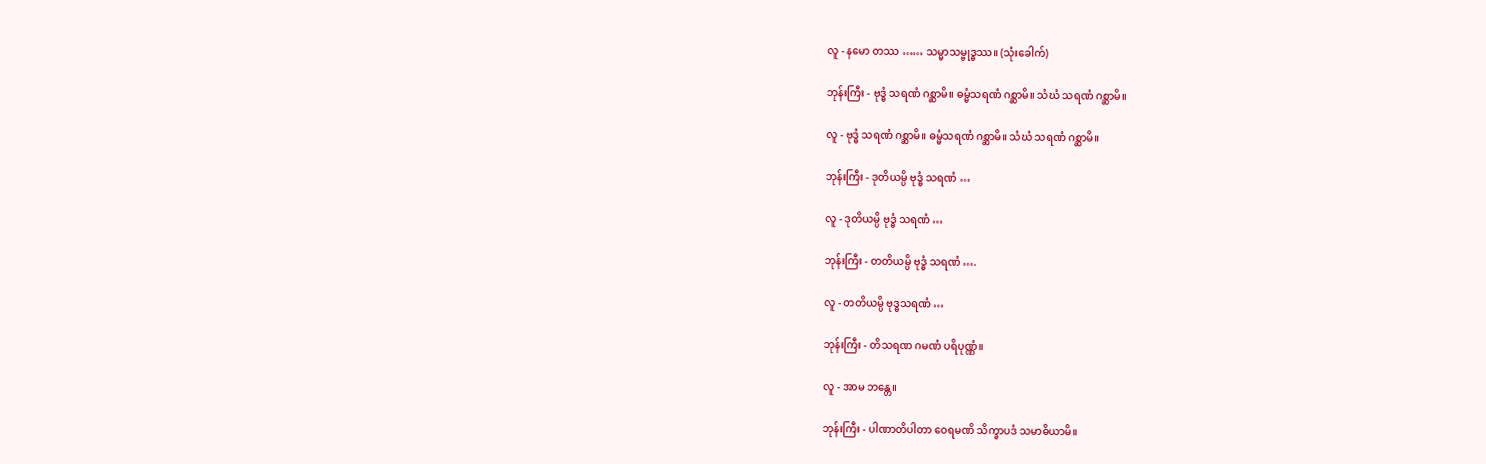လူ - နမော တဿ …… သမ္မာသမ္ဗုဒ္ဓဿ။ (သုံးခေါက်)

ဘုန်းကြီး - ဗုဒ္ဓံ သရဏံ ဂစ္ဆာမိ။ ဓမ္မံသရဏံ ဂစ္ဆာမိ။ သံဃံ သရဏံ ဂစ္ဆာမိ။

လူ - ဗုဒ္ဓံ သရဏံ ဂစ္ဆာမိ။ ဓမ္မံသရဏံ ဂစ္ဆာမိ။ သံဃံ သရဏံ ဂစ္ဆာမိ။

ဘုန်းကြီး - ဒုတိယမ္ပိ ဗုဒ္ဓံ သရဏံ …

လူ - ဒုတိယမ္ပိ ဗုဒ္ဓံ သရဏံ …

ဘုန်းကြီး - တတိယမ္ပိ ဗုဒ္ဓံ သရဏံ ….

လူ - တတိယမ္ပိ ဗုဒ္ဓသရဏံ …

ဘုန်းကြီး - တိသရဏ ဂမဏံ ပရိပုဏ္ဏံ။

လူ - အာမ ဘန္တေ။

ဘုန်းကြီး - ပါဏာတိပါတာ ဝေရမဏိ သိက္ခာပဒံ သမာဓိယာမိ။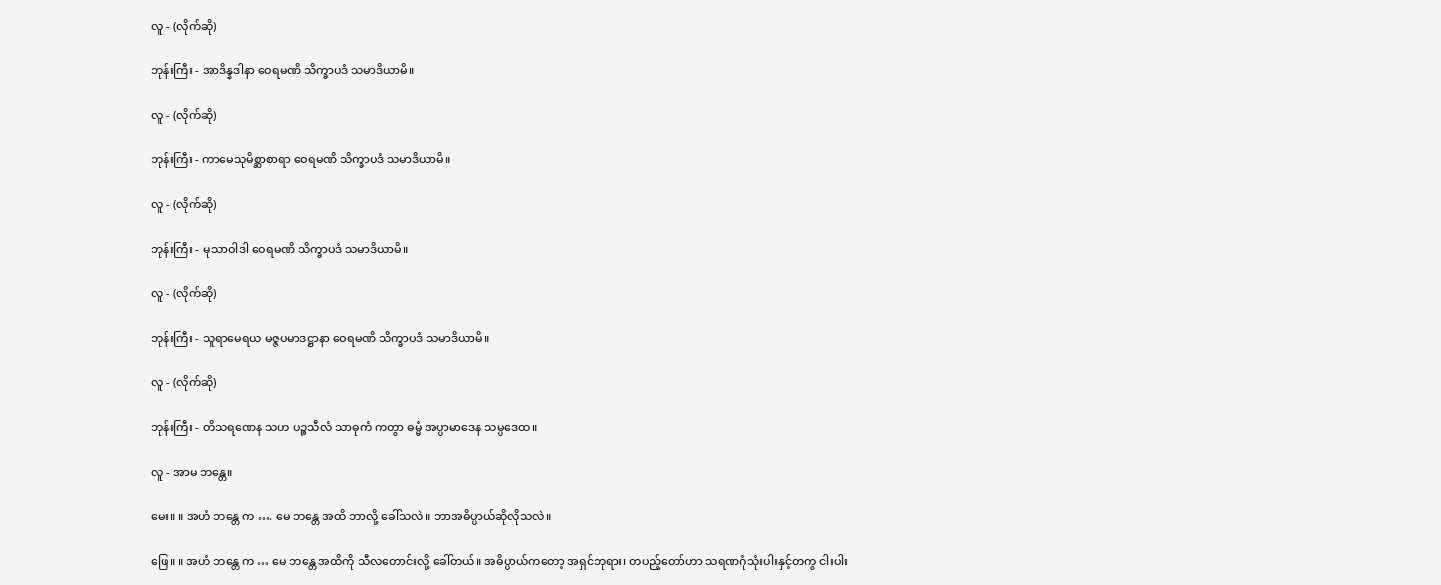လူ - (လိုက်ဆို)

ဘုန်းကြီး - အာဒိန္နဒါနာ ဝေရမဏိ သိက္ခာပဒံ သမာဒိယာမိ။

လူ - (လိုက်ဆို)

ဘုန်းကြီး - ကာမေသုမိစ္ဆာစာရာ ဝေရမဏိ သိက္ခာပဒံ သမာဒိယာမိ။

လူ - (လိုက်ဆို)

ဘုန်းကြီး - မုသာဝါဒါ ဝေရမဏိ သိက္ခာပဒံ သမာဒိယာမိ။

လူ - (လိုက်ဆို)

ဘုန်းကြီး - သူရာမေရယ မဇ္ဇပမာဒဋ္ဌာနာ ဝေရမဏိ သိက္ခာပဒံ သမာဒိယာမိ။

လူ - (လိုက်ဆို)

ဘုန်းကြီး - တိသရဏေန သဟ ပဉ္စသီလံ သာဓုကံ ကတွာ ဓမ္မံ အပ္ပာမာဒေန သမ္ပဒေထ။

လူ - အာမ ဘန္တေ။

မေး။ ။ အဟံ ဘန္တေ က …. မေ ဘန္တေ အထိ ဘာလို့ ခေါ်သလဲ။ ဘာအဓိပ္ပာယ်ဆိုလိုသလဲ။

ဖြေ။ ။ အဟံ ဘန္တေ က … မေ ဘန္တေ အထိကို သီလတောင်းလို့ ခေါ်တယ်။ အဓိပ္ပာယ်ကတော့ အရှင်ဘုရား၊ တပည့်တော်ဟာ သရဏဂုံသုံးပါးနှင့်တကွ ငါးပါး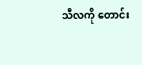သီလကို တောင်း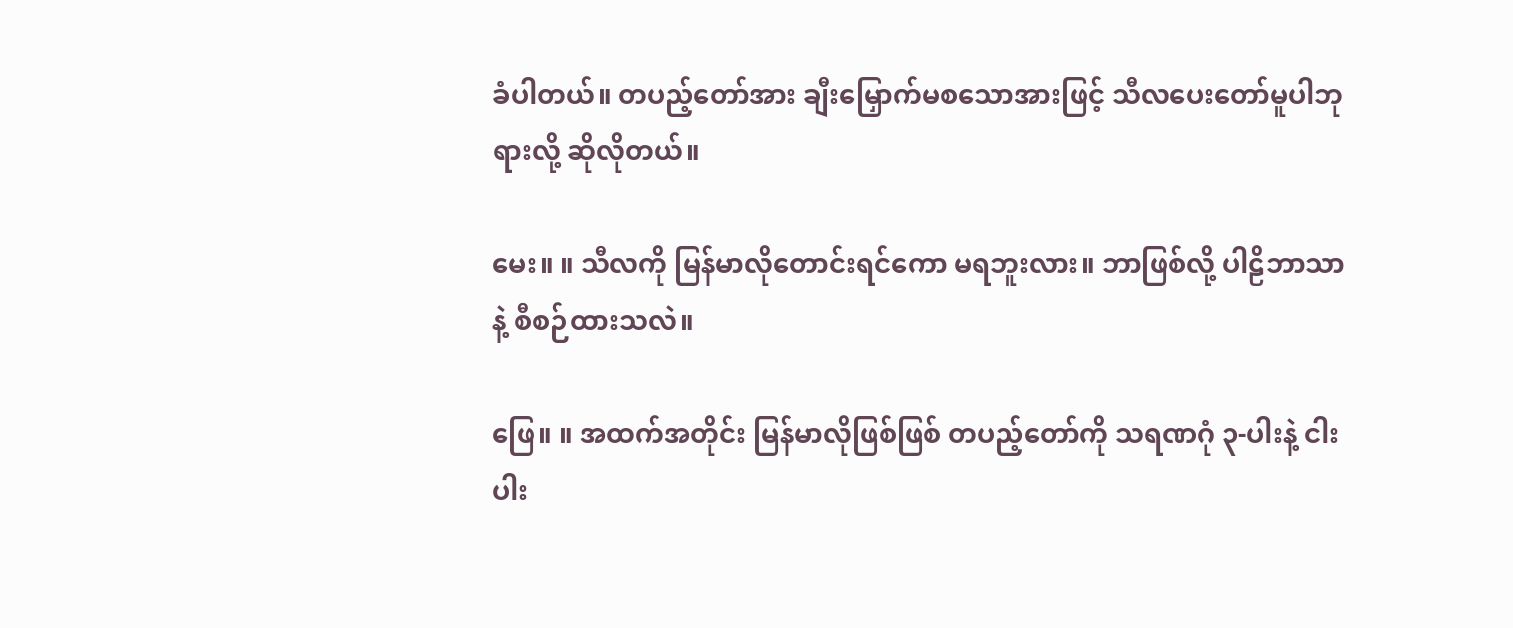ခံပါတယ်။ တပည့်တော်အား ချီးမြှောက်မစသောအားဖြင့် သီလပေးတော်မူပါဘုရားလို့ ဆိုလိုတယ်။

မေး။ ။ သီလကို မြန်မာလိုတောင်းရင်ကော မရဘူးလား။ ဘာဖြစ်လို့ ပါဠိဘာသာနဲ့ စီစဉ်ထားသလဲ။

ဖြေ။ ။ အထက်အတိုင်း မြန်မာလိုဖြစ်ဖြစ် တပည့်တော်ကို သရဏဂုံ ၃-ပါးနဲ့ ငါးပါး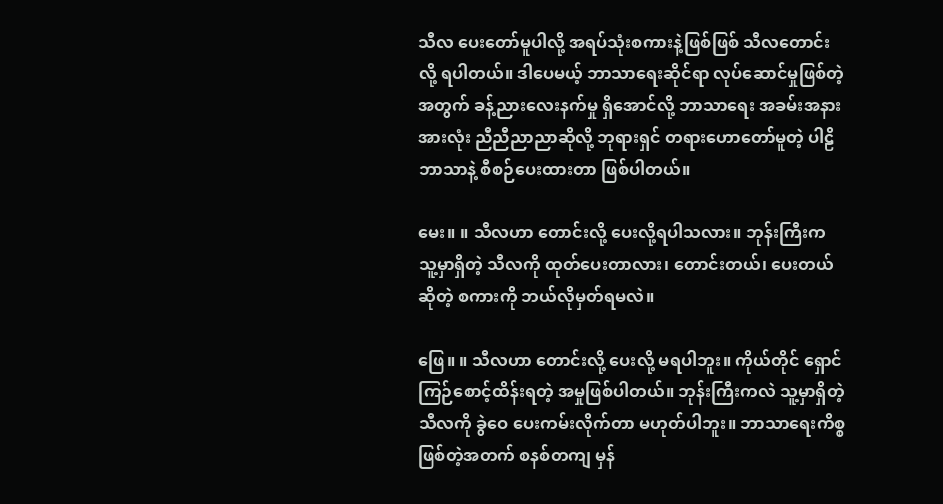သီလ ပေးတော်မူပါလို့ အရပ်သုံးစကားနဲ့ဖြစ်ဖြစ် သီလတောင်းလို့ ရပါတယ်။ ဒါပေမယ့် ဘာသာရေးဆိုင်ရာ လုပ်ဆောင်မှုဖြစ်တဲ့အတွက် ခန့်ညားလေးနက်မှု ရှိအောင်လို့ ဘာသာရေး အခမ်းအနားအားလုံး ညီညီညာညာဆိုလို့ ဘုရားရှင် တရားဟောတော်မူတဲ့ ပါဠိဘာသာနဲ့ စီစဉ်ပေးထားတာ ဖြစ်ပါတယ်။

မေး။ ။ သီလဟာ တောင်းလို့ ပေးလို့ရပါသလား။ ဘုန်းကြီးက သူ့မှာရှိတဲ့ သီလကို ထုတ်ပေးတာလား၊ တောင်းတယ်၊ ပေးတယ်ဆိုတဲ့ စကားကို ဘယ်လိုမှတ်ရမလဲ။

ဖြေ။ ။ သီလဟာ တောင်းလို့ ပေးလို့ မရပါဘူး။ ကိုယ်တိုင် ရှောင်ကြဉ်စောင့်ထိန်းရတဲ့ အမှုဖြစ်ပါတယ်။ ဘုန်းကြီးကလဲ သူ့မှာရှိတဲ့ သီလကို ခွဲဝေ ပေးကမ်းလိုက်တာ မဟုတ်ပါဘူး။ ဘာသာရေးကိစ္စ ဖြစ်တဲ့အတက် စနစ်တကျ မှန်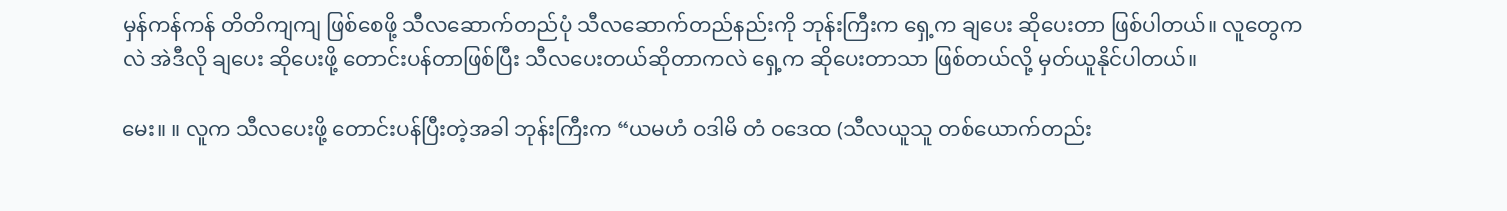မှန်ကန်ကန် တိတိကျကျ ဖြစ်စေဖို့ သီလဆောက်တည်ပုံ သီလဆောက်တည်နည်းကို ဘုန်းကြီးက ရှေ့က ချပေး ဆိုပေးတာ ဖြစ်ပါတယ်။ လူတွေကလဲ အဲဒီလို ချပေး ဆိုပေးဖို့ တောင်းပန်တာဖြစ်ပြီး သီလပေးတယ်ဆိုတာကလဲ ရှေ့က ဆိုပေးတာသာ ဖြစ်တယ်လို့ မှတ်ယူနိုင်ပါတယ်။

မေး။ ။ လူက သီလပေးဖို့ တောင်းပန်ပြီးတဲ့အခါ ဘုန်းကြီးက “ယမဟံ ဝဒါမိ တံ ဝဒေထ (သီလယူသူ တစ်ယောက်တည်း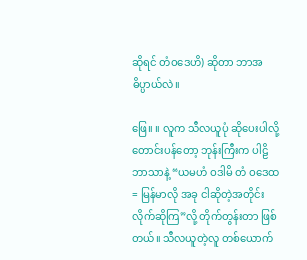ဆိုရင် တံဝဒေဟိ) ဆိုတာ ဘာအဓိပ္ပာယ်လဲ။

ဖြေ။ ။ လူက သီလယူပုံ ဆိုပေးပါလို့ တောင်းပန်တော့ ဘုန်းကြီးက ပါဠိဘာသာနဲ့ “ယမဟံ ဝဒါမိ တံ ဝဒေထ = မြန်မာလို အခု ငါဆိုတဲ့အတိုင်း လိုက်ဆိုကြ”လို့ တိုက်တွန်းတာ ဖြစ်တယ်။ သီလယူတဲ့လူ တစ်ယောက်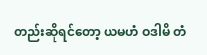တည်းဆိုရင်တော့ ယမဟံ ဝဒါမိ တံ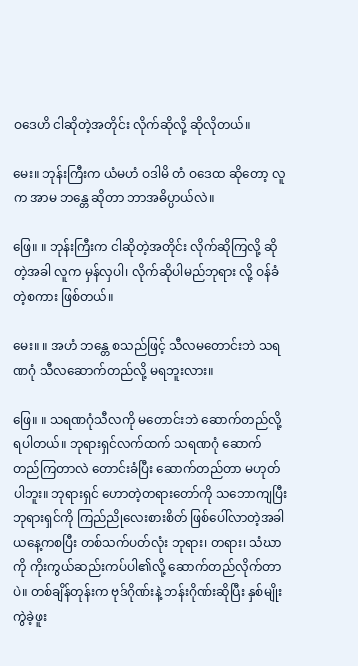ဝဒေဟိ ငါဆိုတဲ့အတိုင်း လိုက်ဆိုလို့ ဆိုလိုတယ်။

မေး။ ဘုန်းကြီးက ယံမဟံ ဝဒါမိ တံ ဝဒေထ ဆိုတော့ လူက အာမ ဘန္တေ ဆိုတာ ဘာအဓိပ္ပာယ်လဲ။

ဖြေ။ ။ ဘုန်းကြီးက ငါဆိုတဲ့အတိုင်း လိုက်ဆိုကြလို့ ဆိုတဲ့အခါ လူက မှန်လှပါ၊ လိုက်ဆိုပါမည်ဘုရား လို့ ဝန်ခံတဲ့စကား ဖြစ်တယ်။

မေး။ ။ အဟံ ဘန္တေ စသည်ဖြင့် သီလမတောင်းဘဲ သရဏဂုံ သီလဆောက်တည်လို့ မရဘူးလား။

ဖြေ။ ။ သရဏဂုံသီလကို မတောင်းဘဲ ဆောက်တည်လို့ ရပါတယ်။ ဘုရားရှင်လက်ထက် သရဏဂုံ ဆောက်တည်ကြတာလဲ တောင်းခံပြီး ဆောက်တည်တာ မဟုတ်ပါဘူး။ ဘုရားရှင် ဟောတဲ့တရားတော်ကို သဘောကျပြီး ဘုရားရှင်ကို ကြည်ညိုလေးစားစိတ် ဖြစ်ပေါ်လာတဲ့အခါ ယနေ့ကစပြီး တစ်သက်ပတ်လုံး ဘုရား၊ တရား၊ သံဃာကို ကိုးကွယ်ဆည်းကပ်ပါ၏လို့ ဆောက်တည်လိုက်တာပဲ။ တစ်ချိန်တုန်းက ဗုဒ်ဂိုဏ်းနဲ့ ဘန်းဂိုဏ်းဆိုပြီး နှစ်မျိုးကွဲခဲ့ဖူး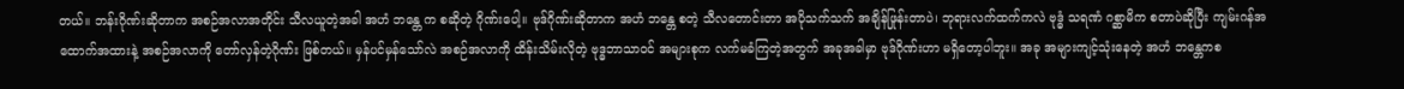တယ်။ ဘန်းဂိုဏ်းဆိုတာက အစဉ်အလာအတိုင်း သီလယူတဲ့အခါ အဟံ ဘန္တေ က စဆိုတဲ့ ဂိုဏ်းပေါ့။ ဗုဒ်ဂိုဏ်းဆိုတာက အဟံ ဘန္တေ စတဲ့ သီလတောင်းတာ အပိုသက်သက် အချိန်ဖြုန်းတာပဲ၊ ဘုရားလက်ထက်ကလဲ ဗုဒ္ဓံ သရဏံ ဂစ္ဆာမိက စတာပဲဆိုပြီး ကျမ်းဂန်အထောက်အထားနဲ့ အစဉ်အလာကို တော်လှန်တဲ့ဂိုဏ်း ဖြစ်တယ်။ မှန်ပင်မှန်သော်လဲ အစဉ်အလာကို ထိန်းသိမ်းလိုတဲ့ ဗုဒ္ဓဘာသာဝင် အများစုက လက်မခံကြတဲ့အတွက် အခုအခါမှာ ဗုဒ်ဂိုဏ်းဟာ မရှိတော့ပါဘူး။ အခု အများကျင့်သုံးနေတဲ့ အဟံ ဘန္တေကစ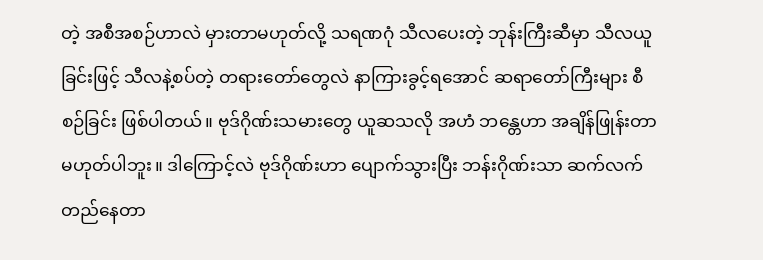တဲ့ အစီအစဉ်ဟာလဲ မှားတာမဟုတ်လို့ သရဏဂုံ သီလပေးတဲ့ ဘုန်းကြီးဆီမှာ သီလယူခြင်းဖြင့် သီလနဲ့စပ်တဲ့ တရားတော်တွေလဲ နာကြားခွင့်ရအောင် ဆရာတော်ကြီးများ စီစဉ်ခြင်း ဖြစ်ပါတယ်။ ဗုဒ်ဂိုဏ်းသမားတွေ ယူဆသလို အဟံ ဘန္တေဟာ အချိန်ဖြုန်းတာ မဟုတ်ပါဘူး။ ဒါကြောင့်လဲ ဗုဒ်ဂိုဏ်းဟာ ပျောက်သွားပြီး ဘန်းဂိုဏ်းသာ ဆက်လက်တည်နေတာ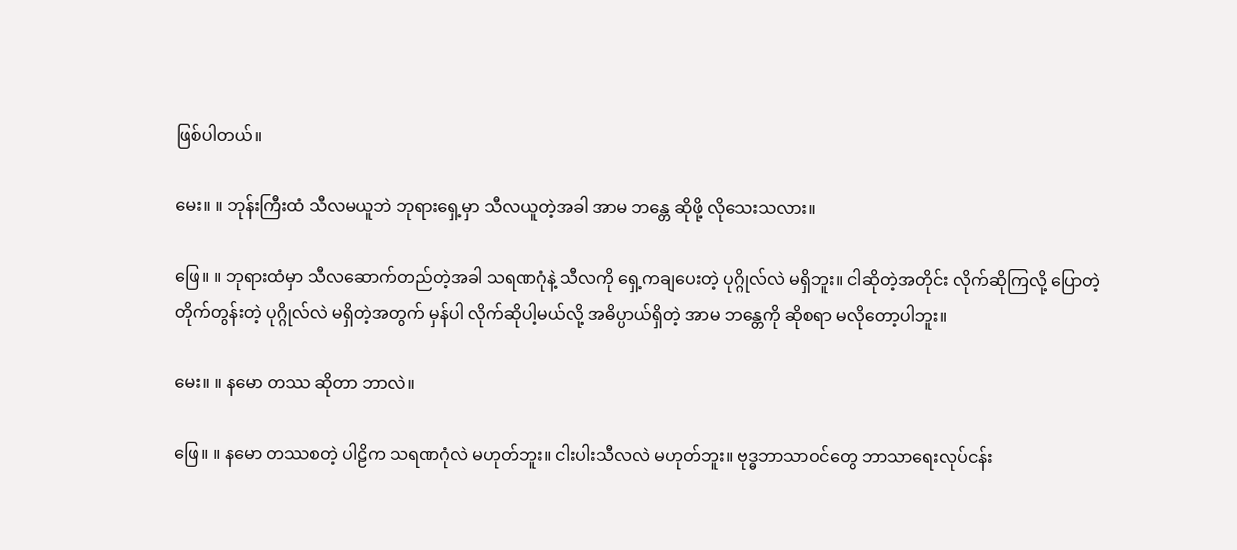ဖြစ်ပါတယ်။

မေး။ ။ ဘုန်းကြီးထံ သီလမယူဘဲ ဘုရားရှေ့မှာ သီလယူတဲ့အခါ အာမ ဘန္တေ ဆိုဖို့ လိုသေးသလား။

ဖြေ။ ။ ဘုရားထံမှာ သီလဆောက်တည်တဲ့အခါ သရဏဂုံနဲ့ သီလကို ရှေ့ကချပေးတဲ့ ပုဂ္ဂိုလ်လဲ မရှိဘူး။ ငါဆိုတဲ့အတိုင်း လိုက်ဆိုကြလို့ ပြောတဲ့ တိုက်တွန်းတဲ့ ပုဂ္ဂိုလ်လဲ မရှိတဲ့အတွက် မှန်ပါ လိုက်ဆိုပါ့မယ်လို့ အဓိပ္ပာယ်ရှိတဲ့ အာမ ဘန္တေကို ဆိုစရာ မလိုတော့ပါဘူး။

မေး။ ။ နမော တဿ ဆိုတာ ဘာလဲ။

ဖြေ။ ။ နမော တဿစတဲ့ ပါဠိက သရဏဂုံလဲ မဟုတ်ဘူး။ ငါးပါးသီလလဲ မဟုတ်ဘူး။ ဗုဒ္ဓဘာသာဝင်တွေ ဘာသာရေးလုပ်ငန်း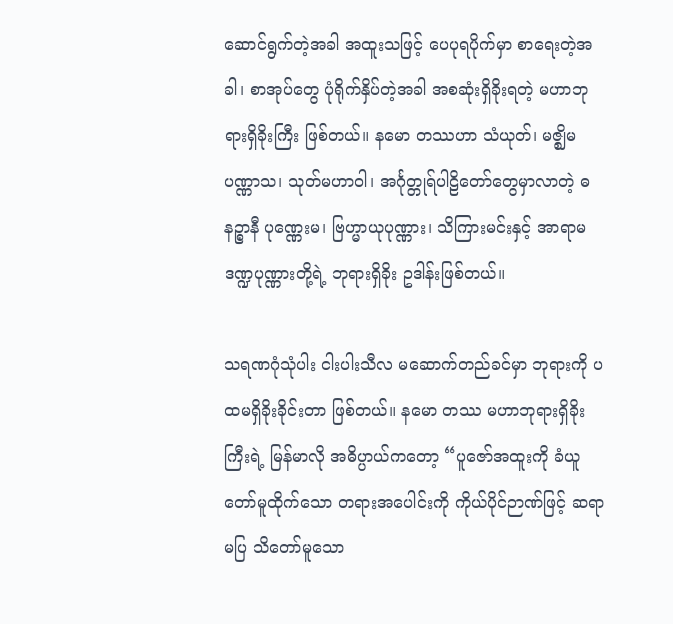ဆောင်ရွက်တဲ့အခါ အထူးသဖြင့် ပေပုရပိုက်မှာ စာရေးတဲ့အခါ၊ စာအုပ်တွေ ပုံရိုက်နှိပ်တဲ့အခါ အစဆုံးရှိခိုးရတဲ့ မဟာဘုရားရှိခိုးကြီး ဖြစ်တယ်။ နမော တဿဟာ သံယုတ်၊ မဇ္ဈိမ ပဏ္ဏာသ၊ သုတ်မဟာဝါ၊ အင်္ဂုတ္တုရ်ပါဠိတော်တွေမှာလာတဲ့ ဓနဉ္စာနီ ပုဏ္ဏေးမ၊ ဗြဟ္မာယုပုဏ္ဏား၊ သိကြားမင်းနှင့် အာရာမဒဏ္ဍပုဏ္ဏားတို့ရဲ့ ဘုရားရှိခိုး ဥဒါန်းဖြစ်တယ်။

သရဏဂုံသုံပါး ငါးပါးသီလ မဆောက်တည်ခင်မှာ ဘုရားကို ပထမရှိခိုးခိုင်းတာ ဖြစ်တယ်။ နမော တဿ မဟာဘုရားရှိခိုးကြီးရဲ့ မြန်မာလို အဓိပ္ပာယ်ကတော့ “ပူဇော်အထူးကို ခံယူတော်မူထိုက်သော တရားအပေါင်းကို ကိုယ်ပိုင်ဉာဏ်ဖြင့် ဆရာမပြ သိတော်မူသော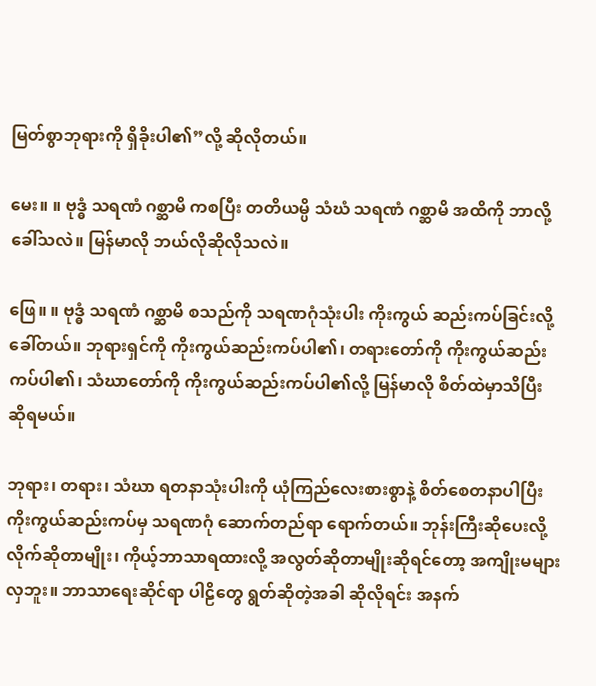မြတ်စွာဘုရားကို ရှိခိုးပါ၏”လို့ ဆိုလိုတယ်။

မေး။ ။ ဗုဒ္ဓံ သရဏံ ဂစ္ဆာမိ ကစပြီး တတိယမ္ပိ သံဃံ သရဏံ ဂစ္ဆာမိ အထိကို ဘာလို့ခေါ်သလဲ။ မြန်မာလို ဘယ်လိုဆိုလိုသလဲ။

ဖြေ။ ။ ဗုဒ္ဓံ သရဏံ ဂစ္ဆာမိ စသည်ကို သရဏဂုံသုံးပါး ကိုးကွယ် ဆည်းကပ်ခြင်းလို့ ခေါ်တယ်။ ဘုရားရှင်ကို ကိုးကွယ်ဆည်းကပ်ပါ၏၊ တရားတော်ကို ကိုးကွယ်ဆည်းကပ်ပါ၏၊ သံဃာတော်ကို ကိုးကွယ်ဆည်းကပ်ပါ၏လို့ မြန်မာလို စိတ်ထဲမှာသိပြီး ဆိုရမယ်။

ဘုရား၊ တရား၊ သံဃာ ရတနာသုံးပါးကို ယုံကြည်လေးစားစွာနဲ့ စိတ်စေတနာပါပြီး ကိုးကွယ်ဆည်းကပ်မှ သရဏဂုံ ဆောက်တည်ရာ ရောက်တယ်။ ဘုန်းကြီးဆိုပေးလို့ လိုက်ဆိုတာမျိုး၊ ကိုယ့်ဘာသာရထားလို့ အလွတ်ဆိုတာမျိုးဆိုရင်တော့ အကျိုးမများလှဘူး။ ဘာသာရေးဆိုင်ရာ ပါဠိတွေ ရွတ်ဆိုတဲ့အခါ ဆိုလိုရင်း အနက်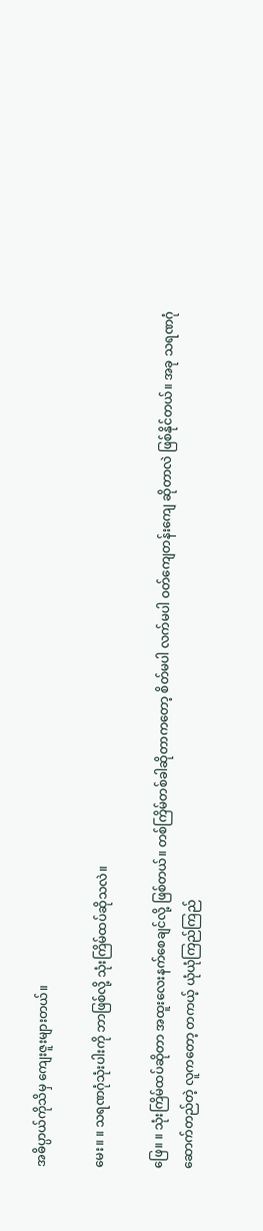အဓိပ္ပာယ်ကိုသိမှ ကျေးဇူးများတယ်။

မေး။ ။ သရဏဂုံသုံးပါးကို ဘာဖြစ်လို့ သုံးကြိမ်ထပ်ဆိုသလဲ။

ဖြေ။ ။ သုံးကြိမ်ထပ်ဆိုတာ အထူးလေးနက်စေချင်လို့ ဖြစ်တယ်။ တစ်ကြိမ်တစ်ခါဆိုတာကတော့ စိတ်မပါ လက်မပါ ဝတ်ကျေတန်းကျေ ဆိုတာလဲ ဖြစ်နိုင်တယ်။ အခု သရဏဂုံ ဆောက်တည်တဲ့ လူကတော့ တကယ့် ယုံယုံကြည်ကြည်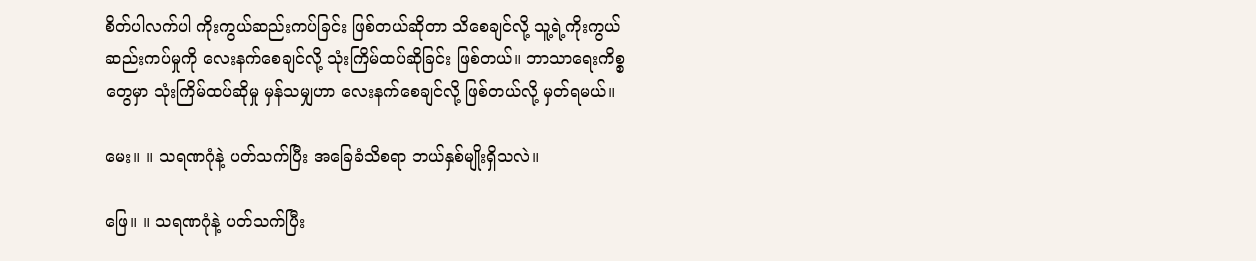စိတ်ပါလက်ပါ ကိုးကွယ်ဆည်းကပ်ခြင်း ဖြစ်တယ်ဆိုတာ သိစေချင်လို့ သူ့ရဲ့ကိုးကွယ်ဆည်းကပ်မှုကို လေးနက်စေချင်လို့ သုံးကြိမ်ထပ်ဆိုခြင်း ဖြစ်တယ်။ ဘာသာရေးကိစ္စတွေမှာ သုံးကြိမ်ထပ်ဆိုမှု မှန်သမျှဟာ လေးနက်စေချင်လို့ ဖြစ်တယ်လို့ မှတ်ရမယ်။

မေး။ ။ သရဏဂုံနဲ့ ပတ်သက်ပြီး အခြေခံသိစရာ ဘယ်နှစ်မျိုးရှိသလဲ။

ဖြေ။ ။ သရဏဂုံနဲ့ ပတ်သက်ပြီး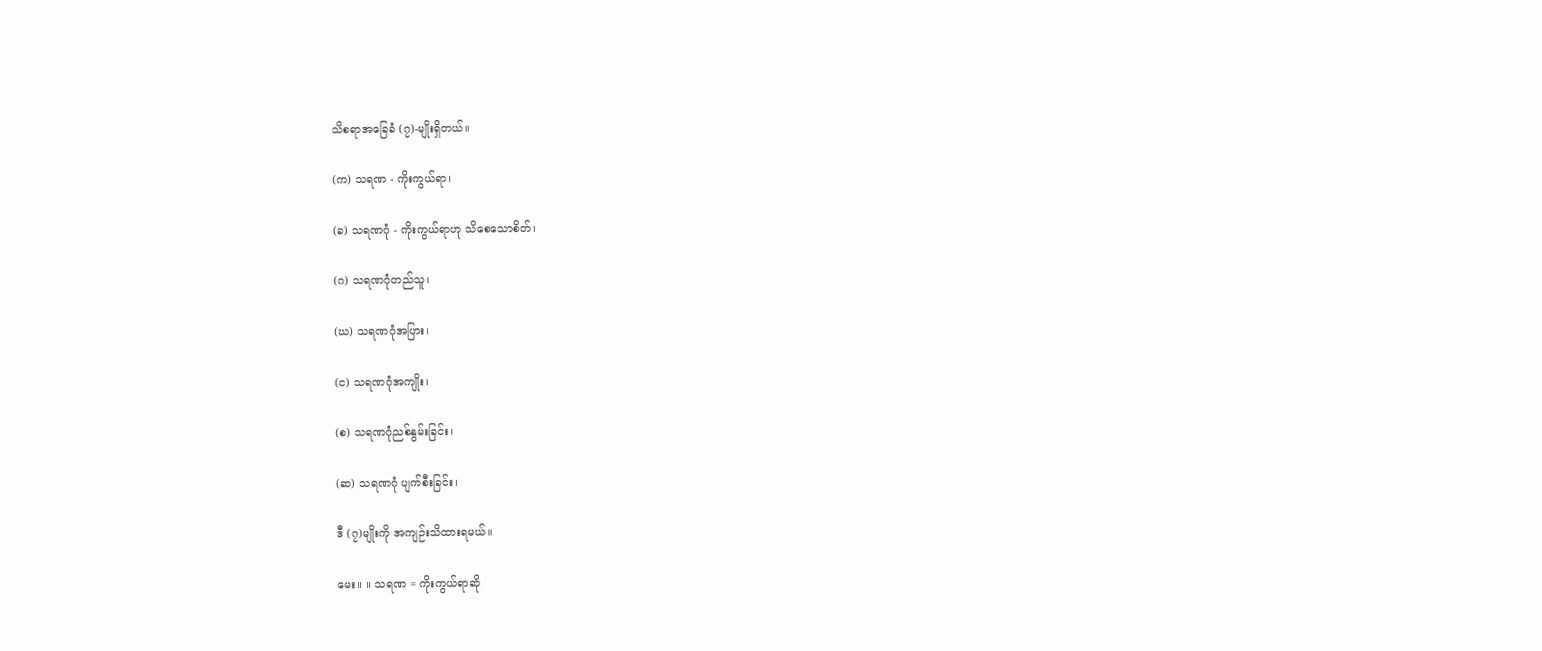သိစရာအခြေခံ (၇)-မျိုးရှိတယ်။

(က) သရဏ - ကိုးကွယ်ရာ၊

(ခ) သရဏဂုံ - ကိုးကွယ်ရာဟု သိစေသောစိတ်၊

(ဂ) သရဏဂုံတည်သူ၊

(ဃ) သရဏဂုံအပြား၊

(င) သရဏဂုံအကျိုး၊

(စ) သရဏဂုံညစ်နွမ်းခြင်း၊

(ဆ) သရဏဂုံ ပျက်စီးခြင်း၊

ဒီ (၇)မျိုးကို အကျဉ်းသိထားရမယ်။

မေး။ ။ သရဏ = ကိုးကွယ်ရာဆို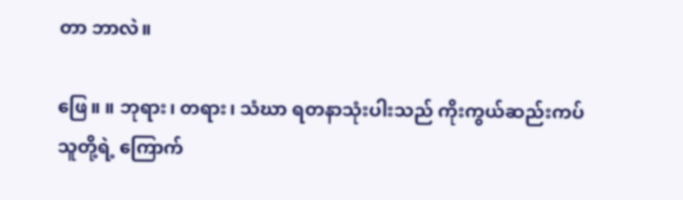တာ ဘာလဲ။

ဖြေ။ ။ ဘုရား၊ တရား၊ သံဃာ ရတနာသုံးပါးသည် ကိုးကွယ်ဆည်းကပ်သူတို့ရဲ့ ကြောက်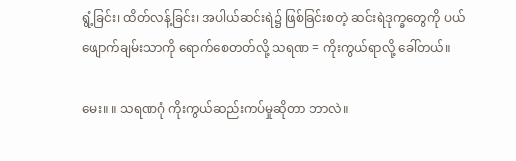ရွံ့ခြင်း၊ ထိတ်လန့်ခြင်း၊ အပါယ်ဆင်းရဲ၌ ဖြစ်ခြင်းစတဲ့ ဆင်းရဲဒုက္ခတွေကို ပယ်ဖျောက်ချမ်းသာကို ရောက်စေတတ်လို့ သရဏ = ကိုးကွယ်ရာလို့ ခေါ်တယ်။

မေး။ ။ သရဏဂုံ ကိုးကွယ်ဆည်းကပ်မှုဆိုတာ ဘာလဲ။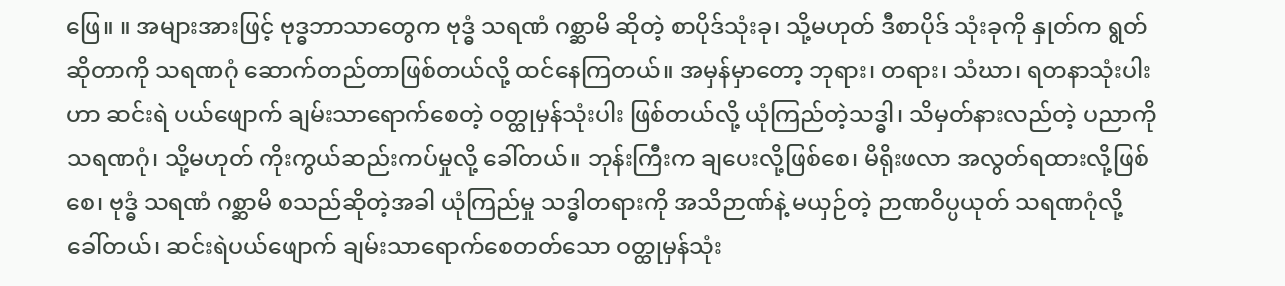ဖြေ။ ။ အများအားဖြင့် ဗုဒ္ဓဘာသာတွေက ဗုဒ္ဓံ သရဏံ ဂစ္ဆာမိ ဆိုတဲ့ စာပိုဒ်သုံးခု၊ သို့မဟုတ် ဒီစာပိုဒ် သုံးခုကို နှုတ်က ရွတ်ဆိုတာကို သရဏဂုံ ဆောက်တည်တာဖြစ်တယ်လို့ ထင်နေကြတယ်။ အမှန်မှာတော့ ဘုရား၊ တရား၊ သံဃာ၊ ရတနာသုံးပါးဟာ ဆင်းရဲ ပယ်ဖျောက် ချမ်းသာရောက်စေတဲ့ ဝတ္ထုမှန်သုံးပါး ဖြစ်တယ်လို့ ယုံကြည်တဲ့သဒ္ဓါ၊ သိမှတ်နားလည်တဲ့ ပညာကို သရဏဂုံ၊ သို့မဟုတ် ကိုးကွယ်ဆည်းကပ်မှုလို့ ခေါ်တယ်။ ဘုန်းကြီးက ချပေးလို့ဖြစ်စေ၊ မိရိုးဖလာ အလွတ်ရထားလို့ဖြစ်စေ၊ ဗုဒ္ဓံ သရဏံ ဂစ္ဆာမိ စသည်ဆိုတဲ့အခါ ယုံကြည်မှု သဒ္ဓါတရားကို အသိဉာဏ်နဲ့ မယှဉ်တဲ့ ဉာဏဝိပ္ပယုတ် သရဏဂုံလို့ ခေါ်တယ်၊ ဆင်းရဲပယ်ဖျောက် ချမ်းသာရောက်စေတတ်သော ဝတ္ထုမှန်သုံး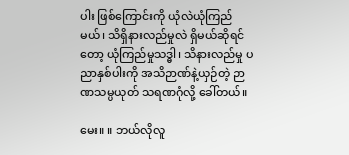ပါး ဖြစ်ကြောင်းကို ယုံလဲယုံကြည်မယ်၊ သိရှိနားလည်မှုလဲ ရှိမယ်ဆိုရင်တော့ ယုံကြည်မှုသဒ္ဓါ၊ သိနားလည်မှု ပညာနှစ်ပါးကို အသိဉာဏ်နဲ့ယှဉ်တဲ့ ဉာဏသမ္ပယုတ် သရဏဂုံလို့ ခေါ်တယ်။

မေး။ ။ ဘယ်လိုလူ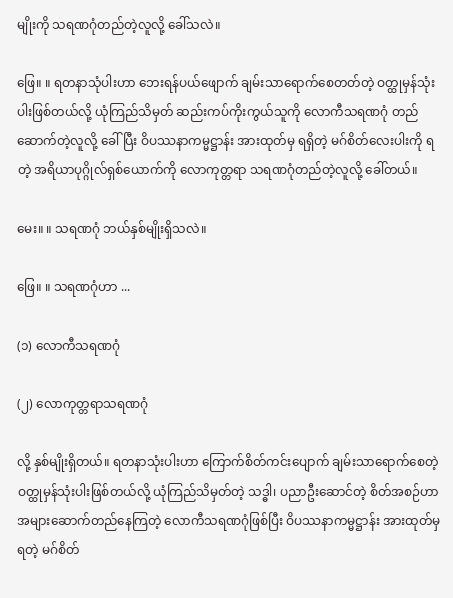မျိုးကို သရဏဂုံတည်တဲ့လူလို့ ခေါ်သလဲ။

ဖြေ။ ။ ရတနာသုံပါးဟာ ဘေးရန်ပယ်ဖျောက် ချမ်းသာရောက်စေတတ်တဲ့ ဝတ္ထုမှန်သုံးပါးဖြစ်တယ်လို့ ယုံကြည်သိမှတ် ဆည်းကပ်ကိုးကွယ်သူကို လောကီသရဏဂုံ တည်ဆောက်တဲ့လူလို့ ခေါ်ပြီး ဝိပဿနာကမ္မဋ္ဌာန်း အားထုတ်မှ ရရှိတဲ့ မဂ်စိတ်လေးပါးကို ရတဲ့ အရိယာပုဂ္ဂိုလ်ရှစ်ယောက်ကို လောကုတ္တရာ သရဏဂုံတည်တဲ့လူလို့ ခေါ်တယ်။

မေး။ ။ သရဏဂုံ ဘယ်နှစ်မျိုးရှိသလဲ။

ဖြေ။ ။ သရဏဂုံဟာ ...

(၁) လောကီသရဏဂုံ

(၂) လောကုတ္တရာသရဏဂုံ

လို့ နှစ်မျိုးရှိတယ်။ ရတနာသုံးပါးဟာ ကြောက်စိတ်ကင်းပျောက် ချမ်းသာရောက်စေတဲ့ ဝတ္ထုမှန်သုံးပါးဖြစ်တယ်လို့ ယုံကြည်သိမှတ်တဲ့ သဒ္ဓါ၊ ပညာဦးဆောင်တဲ့ စိတ်အစဉ်ဟာ အများဆောက်တည်နေကြတဲ့ လောကီသရဏဂုံဖြစ်ပြီး ဝိပဿနာကမ္မဋ္ဌာန်း အားထုတ်မှရတဲ့ မဂ်စိတ်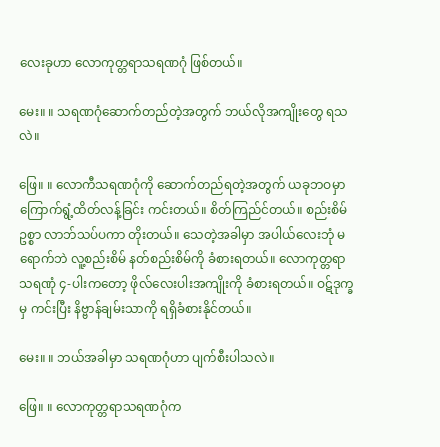လေးခုဟာ လောကုတ္တရာသရဏဂုံ ဖြစ်တယ်။

မေး။ ။ သရဏဂုံဆောက်တည်တဲ့အတွက် ဘယ်လိုအကျိုးတွေ ရသလဲ။

ဖြေ။ ။ လောကီသရဏဂုံကို ဆောက်တည်ရတဲ့အတွက် ယခုဘဝမှာ ကြောက်ရွံ့ထိတ်လန့်ခြင်း ကင်းတယ်။ စိတ်ကြည်င်တယ်။ စည်းစိမ်ဥစ္စာ လာဘ်သပ်ပကာ တိုးတယ်။ သေတဲ့အခါမှာ အပါယ်လေးဘုံ မရောက်ဘဲ လူ့စည်းစိမ် နတ်စည်းစိမ်ကို ခံစားရတယ်။ လောကုတ္တရာသရဏုံ ၄-ပါးကတော့ ဖိုလ်လေးပါးအကျိုးကို ခံစားရတယ်။ ဝဋ်ဒုက္ခမှ ကင်းပြီး နိဗ္ဗာန်ချမ်းသာကို ရရှိခံစားနိုင်တယ်။

မေး။ ။ ဘယ်အခါမှာ သရဏဂုံဟာ ပျက်စီးပါသလဲ။

ဖြေ။ ။ လောကုတ္တရာသရဏဂုံက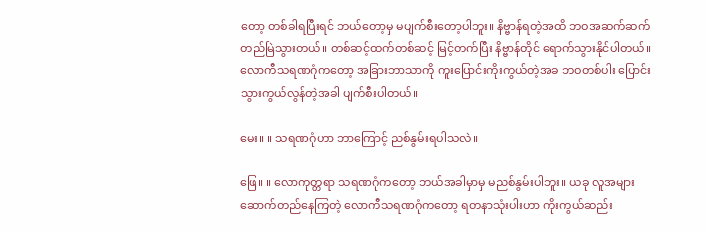တော့ တစ်ခါရပြီးရင် ဘယ်တော့မှ မပျက်စီးတော့ပါဘူး။ နိဗ္ဗာန်ရတဲ့အထိ ဘဝအဆက်ဆက် တည်မြဲသွားတယ်။ တစ်ဆင့်ထက်တစ်ဆင့် မြင့်တက်ပြီး နိဗ္ဗာန်တိုင် ရောက်သွားနိုင်ပါတယ်။ လောကီသရဏဂုံကတော့ အခြားဘာသာကို ကူးပြောင်းကိုးကွယ်တဲ့အခ ဘဝတစ်ပါး ပြောင်းသွားကွယ်လွန်တဲ့အခါ ပျက်စီးပါတယ်။

မေး။ ။ သရဏဂုံဟာ ဘာကြောင့် ညစ်နွမ်းရပါသလဲ။

ဖြေ။ ။ လောကုတ္တရာ သရဏဂုံကတော့ ဘယ်အခါမှာမှ မညစ်နွမ်းပါဘူး။ ယခု လူအများ ဆောက်တည်နေကြတဲ့ လောကီသရဏဂုံကတော့ ရတနာသုံးပါးဟာ ကိုးကွယ်ဆည်း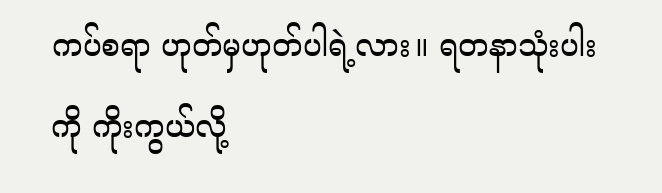ကပ်စရာ ဟုတ်မှဟုတ်ပါရဲ့လား။ ရတနာသုံးပါးကို ကိုးကွယ်လို့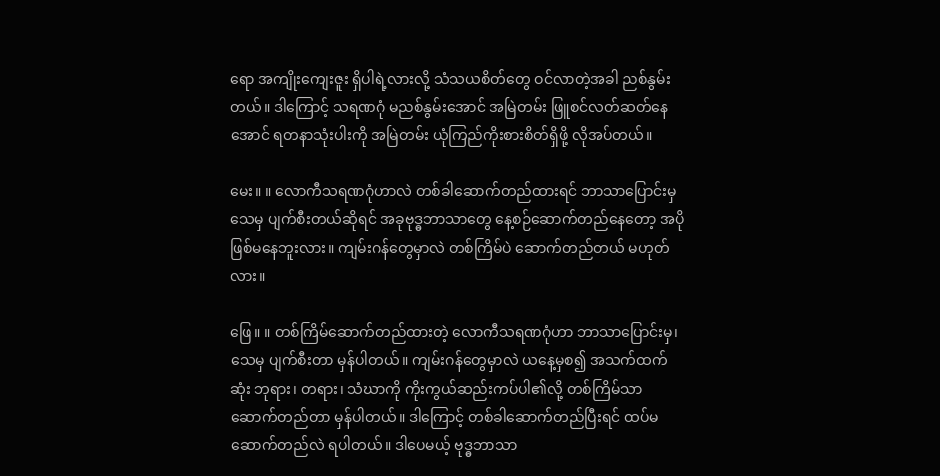ရော အကျိုးကျေးဇူး ရှိပါရဲ့လားလို့ သံသယစိတ်တွေ ဝင်လာတဲ့အခါ ညစ်နွမ်းတယ်။ ဒါကြောင့် သရဏဂုံ မညစ်နွမ်းအောင် အမြဲတမ်း ဖြူစင်လတ်ဆတ်နေအောင် ရတနာသုံးပါးကို အမြဲတမ်း ယုံကြည်ကိုးစားစိတ်ရှိဖို့ လိုအပ်တယ်။

မေး။ ။ လောကီသရဏဂုံဟာလဲ တစ်ခါဆောက်တည်ထားရင် ဘာသာပြောင်းမှ သေမှ ပျက်စီးတယ်ဆိုရင် အခုဗုဒ္ဓဘာသာတွေ နေ့စဉ်ဆောက်တည်နေတော့ အပိုဖြစ်မနေဘူးလား။ ကျမ်းဂန်တွေမှာလဲ တစ်ကြိမ်ပဲ ဆောက်တည်တယ် မဟုတ်လား။

ဖြေ။ ။ တစ်ကြိမ်ဆောက်တည်ထားတဲ့ လောကီသရဏဂုံဟာ ဘာသာပြောင်းမှ၊ သေမှ ပျက်စီးတာ မှန်ပါတယ်။ ကျမ်းဂန်တွေမှာလဲ ယနေ့မှစ၍ အသက်ထက်ဆုံး ဘုရား၊ တရား၊ သံဃာကို ကိုးကွယ်ဆည်းကပ်ပါ၏လို့ တစ်ကြိမ်သာ ဆောက်တည်တာ မှန်ပါတယ်။ ဒါကြောင့် တစ်ခါဆောက်တည်ပြီးရင် ထပ်မဆောက်တည်လဲ ရပါတယ်။ ဒါပေမယ့် ဗုဒ္ဓဘာသာ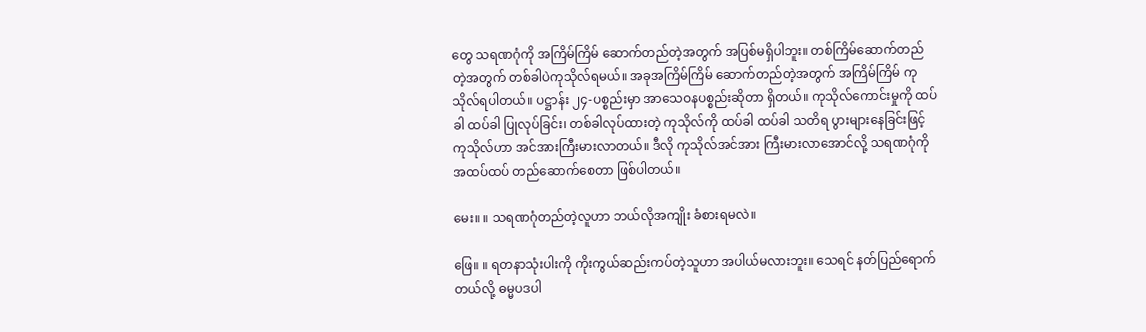တွေ သရဏဂုံကို အကြိမ်ကြိမ် ဆောက်တည်တဲ့အတွက် အပြစ်မရှိပါဘူး။ တစ်ကြိမ်ဆောက်တည်တဲ့အတွက် တစ်ခါပဲကုသိုလ်ရမယ်။ အခုအကြိမ်ကြိမ် ဆောက်တည်တဲ့အတွက် အကြိမ်ကြိမ် ကုသိုလ်ရပါတယ်။ ပဋ္ဌာန်း ၂၄-ပစ္စည်းမှာ အာသေဝနပစ္စည်းဆိုတာ ရှိတယ်။ ကုသိုလ်ကောင်းမှုကို ထပ်ခါ ထပ်ခါ ပြုလုပ်ခြင်း၊ တစ်ခါလုပ်ထားတဲ့ ကုသိုလ်ကို ထပ်ခါ ထပ်ခါ သတိရ ပွားများနေခြင်းဖြင့် ကုသိုလ်ဟာ အင်အားကြီးမားလာတယ်။ ဒီလို ကုသိုလ်အင်အား ကြီးမားလာအောင်လို့ သရဏဂုံကို အထပ်ထပ် တည်ဆောက်စေတာ ဖြစ်ပါတယ်။

မေး။ ။ သရဏဂုံတည်တဲ့လူဟာ ဘယ်လိုအကျိုး ခံစားရမလဲ။

ဖြေ။ ။ ရတနာသုံးပါးကို ကိုးကွယ်ဆည်းကပ်တဲ့သူဟာ အပါယ်မလားဘူး။ သေရင် နတ်ပြည်ရောက်တယ်လို့ ဓမ္မပဒပါ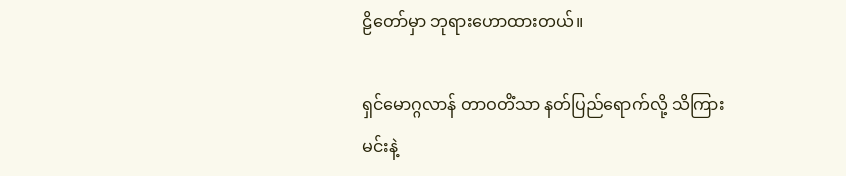ဠိတော်မှာ ဘုရားဟောထားတယ်။

ရှင်မောဂ္ဂလာန် တာဝတိံသာ နတ်ပြည်ရောက်လို့ သိကြားမင်းနဲ့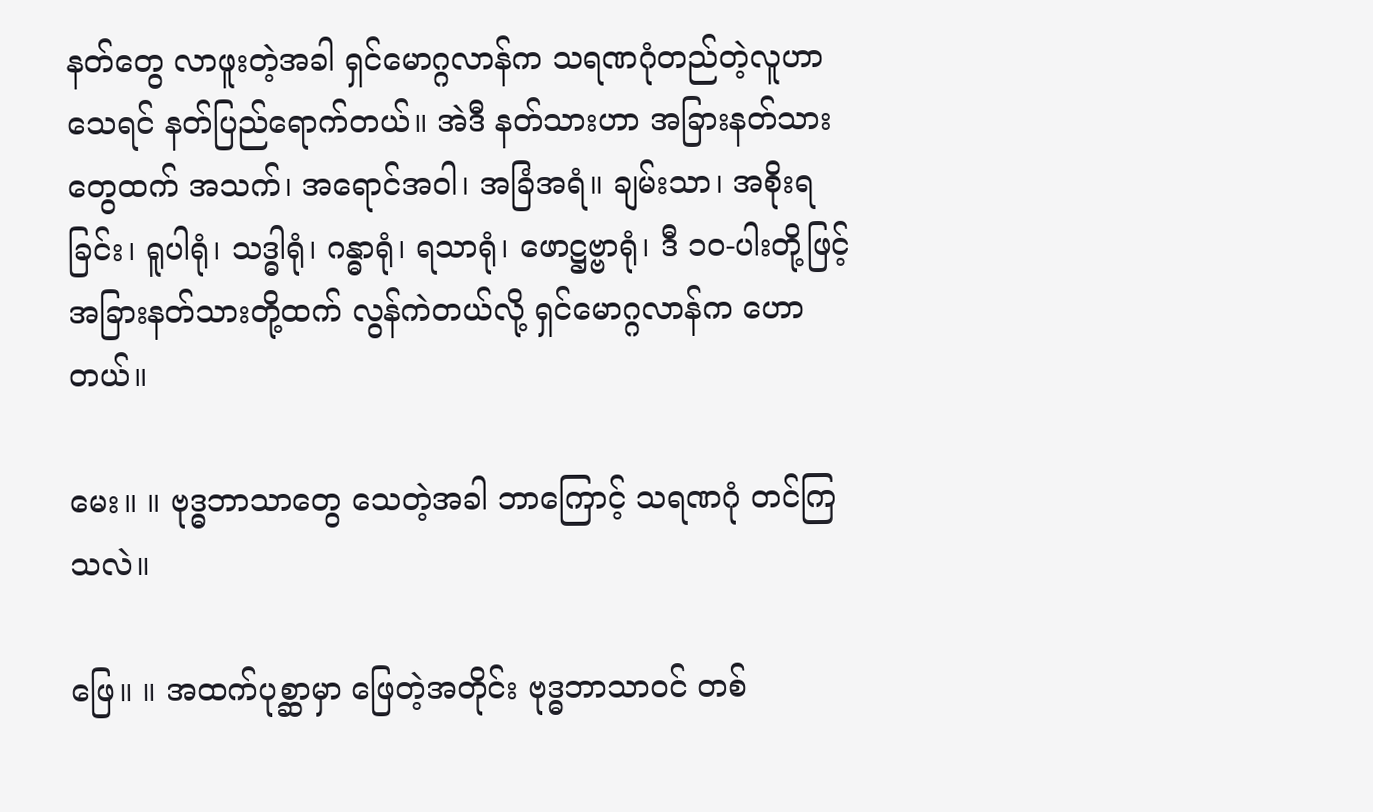နတ်တွေ လာဖူးတဲ့အခါ ရှင်မောဂ္ဂလာန်က သရဏဂုံတည်တဲ့လူဟာ သေရင် နတ်ပြည်ရောက်တယ်။ အဲဒီ နတ်သားဟာ အခြားနတ်သားတွေထက် အသက်၊ အရောင်အဝါ၊ အခြံအရံ။ ချမ်းသာ၊ အစိုးရခြင်း၊ ရူပါရုံ၊ သဒ္ဓါရုံ၊ ဂန္ဓာရုံ၊ ရသာရုံ၊ ဖောဋ္ဌဗ္ဗာရုံ၊ ဒီ ၁၀-ပါးတို့ဖြင့် အခြားနတ်သားတို့ထက် လွန်ကဲတယ်လို့ ရှင်မောဂ္ဂလာန်က ဟောတယ်။

မေး။ ။ ဗုဒ္ဓဘာသာတွေ သေတဲ့အခါ ဘာကြောင့် သရဏဂုံ တင်ကြသလဲ။

ဖြေ။ ။ အထက်ပုစ္ဆာမှာ ဖြေတဲ့အတိုင်း ဗုဒ္ဓဘာသာဝင် တစ်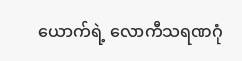ယောက်ရဲ့ လောကီသရဏဂုံ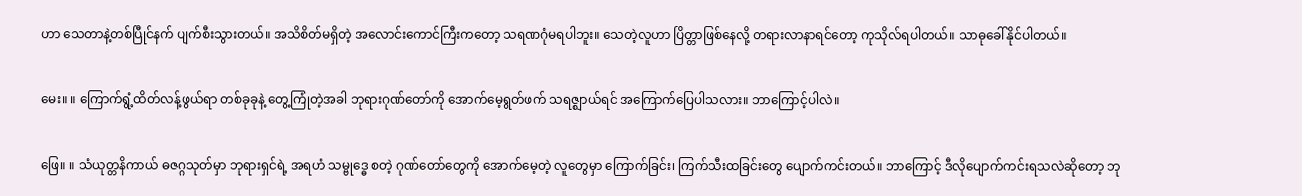ဟာ သေတာနဲ့တစ်ပြီုင်နက် ပျက်စီးသွားတယ်။ အသိစိတ်မရှိတဲ့ အလောင်းကောင်ကြီးကတော့ သရဏဂုံမရပါဘူး။ သေတဲ့လူဟာ ပြိတ္တာဖြစ်နေလို့ တရားလာနာရင်တော့ ကုသိုလ်ရပါတယ်။ သာဓုခေါ်နိုင်ပါတယ်။

မေး။ ။ ကြောက်ရွံ့ထိတ်လန့်ဖွယ်ရာ တစ်ခုခုနဲ့ တွေ့ကြုံတဲ့အခါ ဘုရားဂုဏ်တော်ကို အောက်မေ့ရွတ်ဖက် သရဇ္ဈာယ်ရင် အကြောက်ပြေပါသလား။ ဘာကြောင့်ပါလဲ။

ဖြေ။ ။ သံယုတ္တနိကာယ် ဓဇဂ္ဂသုတ်မှာ ဘုရားရှင်ရဲ့ အရဟံ သမ္ဗုဒ္ဓေ စတဲ့ ဂုဏ်တော်တွေကို အောက်မေ့တဲ့ လူတွေမှာ ကြောက်ခြင်း၊ ကြက်သီးထခြင်းတွေ ပျောက်ကင်းတယ်။ ဘာကြောင့် ဒီလိုပျောက်ကင်းရသလဲဆိုတော့ ဘု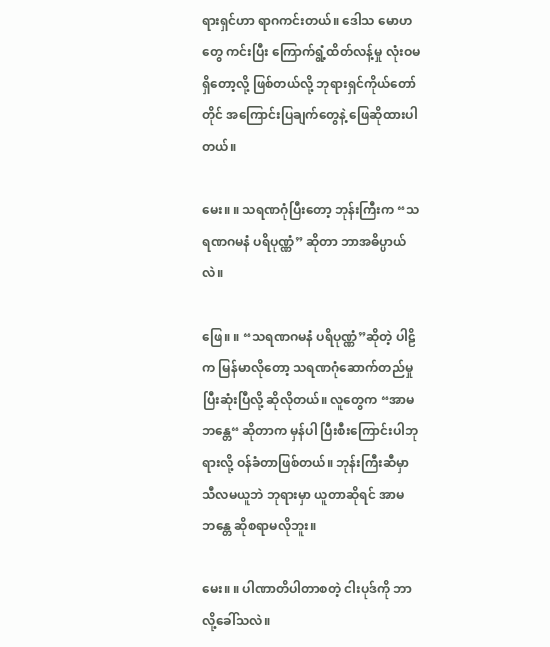ရားရှင်ဟာ ရာဂကင်းတယ်။ ဒေါသ မောဟတွေ ကင်းပြီး ကြောက်ရွံ့ထိတ်လန့်မှု လုံးဝမရှိတော့လို့ ဖြစ်တယ်လို့ ဘုရားရှင်ကိုယ်တော်တိုင် အကြောင်းပြချက်တွေနဲ့ ဖြေဆိုထားပါတယ်။

မေး။ ။ သရဏဂုံပြီးတော့ ဘုန်းကြီးက “သရဏဂမနံ ပရိပုဏ္ဏံ” ဆိုတာ ဘာအဓိပ္ပာယ်လဲ။

ဖြေ။ ။ “သရဏဂမနံ ပရိပုဏ္ဏံ”ဆိုတဲ့ ပါဠိက မြန်မာလိုတော့ သရဏဂုံဆောက်တည်မှု ပြီးဆုံးပြီလို့ ဆိုလိုတယ်။ လူတွေက “အာမ ဘန္တေ“ ဆိုတာက မှန်ပါ ပြီးစီးကြောင်းပါဘုရားလို့ ဝန်ခံတာဖြစ်တယ်။ ဘုန်းကြီးဆီမှာ သီလမယူဘဲ ဘုရားမှာ ယူတာဆိုရင် အာမ ဘန္တေ ဆိုစရာမလိုဘူး။

မေး။ ။ ပါဏာတိပါတာစတဲ့ ငါးပုဒ်ကို ဘာလို့ခေါ်သလဲ။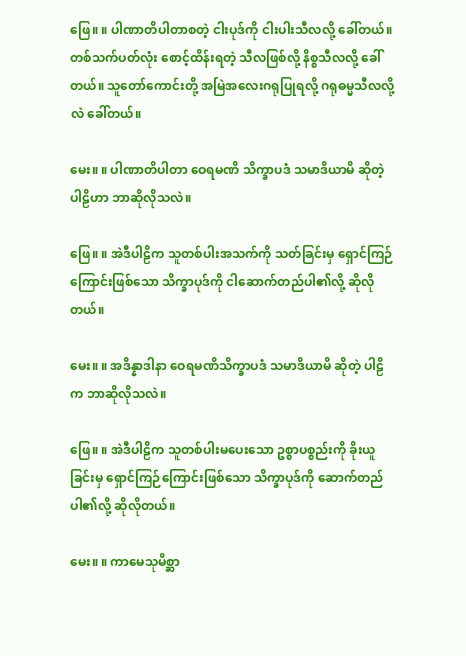ဖြေ။ ။ ပါဏာတိပါတာစတဲ့ ငါးပုဒ်ကို ငါးပါးသီလလို့ ခေါ်တယ်။ တစ်သက်ပတ်လုံး စောင့်ထိန်းရတဲ့ သီလဖြစ်လို့ နိစ္စသီလလို့ ခေါ်တယ်။ သူတော်ကောင်းတို့ အမြဲအလေးဂရုပြုရလို့ ဂရုဓမ္မသီလလို့လဲ ခေါ်တယ်။

မေး။ ။ ပါဏာတိပါတာ ဝေရမဏိ သိက္ခာပဒံ သမာဒိယာမိ ဆိုတဲ့ ပါဠိဟာ ဘာဆိုလိုသလဲ။

ဖြေ။ ။ အဲဒီပါဠိက သူတစ်ပါးအသက်ကို သတ်ခြင်းမှ ရှောင်ကြဉ်ကြောင်းဖြစ်သော သိက္ခာပုဒ်ကို ငါဆောက်တည်ပါ၏လို့ ဆိုလိုတယ်။

မေး။ ။ အဒိန္နာဒါနာ ဝေရမဏိသိက္ခာပဒံ သမာဒိယာမိ ဆိုတဲ့ ပါဠိက ဘာဆိုလိုသလဲ။

ဖြေ။ ။ အဲဒီပါဠိက သူတစ်ပါးမပေးသော ဥစ္စာပစ္စည်းကို ခိုးယူခြင်းမှ ရှောင်ကြဉ်ကြောင်းဖြစ်သော သိက္ခာပုဒ်ကို ဆောက်တည်ပါ၏လို့ ဆိုလိုတယ်။

မေး။ ။ ကာမေသုမိစ္ဆာ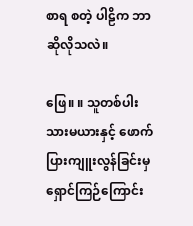စာရ စတဲ့ ပါဠိက ဘာဆိုလိုသလဲ။

ဖြေ။ ။ သူတစ်ပါး သားမယားနှင့် ဖောက်ပြားကျူးလွန်ခြင်းမှ ရှောင်ကြဉ်ကြောင်း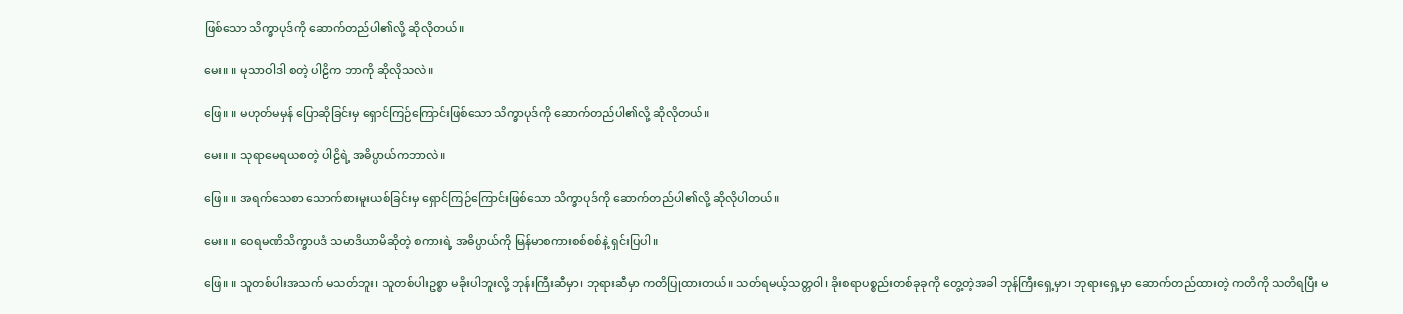ဖြစ်သော သိက္ခာပုဒ်ကို ဆောက်တည်ပါ၏လို့ ဆိုလိုတယ်။

မေး။ ။ မုသာဝါဒါ စတဲ့ ပါဠိက ဘာကို ဆိုလိုသလဲ။

ဖြေ။ ။ မဟုတ်မမှန် ပြောဆိုခြင်းမှ ရှောင်ကြဉ်ကြောင်းဖြစ်သော သိက္ခာပုဒ်ကို ဆောက်တည်ပါ၏လို့ ဆိုလိုတယ်။

မေး။ ။ သုရာမေရယစတဲ့ ပါဠိရဲ့ အဓိပ္ပာယ်ကဘာလဲ။

ဖြေ။ ။ အရက်သေစာ သောက်စားမူးယစ်ခြင်းမှ ရှောင်ကြဉ်ကြောင်းဖြစ်သော သိက္ခာပုဒ်ကို ဆောက်တည်ပါ၏လို့ ဆိုလိုပါတယ်။

မေး။ ။ ဝေရမဏိသိက္ခာပဒံ သမာဒိယာမိဆိုတဲ့ စကားရဲ့ အဓိပ္ပာယ်ကို မြန်မာစကားစစ်စစ်နဲ့ ရှင်းပြပါ။

ဖြေ။ ။ သူတစ်ပါးအသက် မသတ်ဘူး၊ သူတစ်ပါးဥစ္စာ မခိုးပါဘူးလို့ ဘုန်းကြီးဆီမှာ၊ ဘုရားဆီမှာ ကတိပြုထားတယ်။ သတ်ရမယ့်သတ္တဝါ၊ ခိုးစရာပစ္စည်းတစ်ခုခုကို တွေ့တဲ့အခါ ဘုန်ကြီးရှေ့မှာ၊ ဘုရားရှေ့မှာ ဆောက်တည်ထားတဲ့ ကတိကို သတိရပြီး မ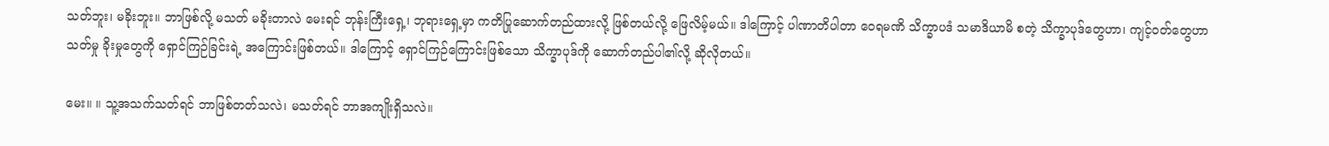သတ်ဘူး၊ မခိုးဘူး။ ဘာဖြစ်လို့ မသတ် မခိုးတာလဲ မေးရင် ဘုန်းကြီးရှေ့၊ ဘုရားရှေ့မှာ ကတိပြုဆောက်တည်ထားလို့ ဖြစ်တယ်လို့ ဖြေလိမ့်မယ်။ ဒါကြောင့် ပါဏာတိပါတာ ဝေရမဏိ သိက္ခာပဒံ သမာဒိယာမိ စတဲ့ သိက္ခာပုဒ်တွေဟာ၊ ကျင့်ဝတ်တွေဟာ သတ်မှု ခိုးမှုတွေကို ရှောင်ကြဉ်ခြင်းရဲ့ အကြောင်းဖြစ်တယ်။ ဒါကြောင့် ရှောင်ကြဉ်ကြောင်းဖြစ်သော သိက္ခာပုဒ်ကို ဆောက်တည်ပါ၏လို့ ဆိုလိုတယ်။

မေး။ ။ သူ့အသက်သတ်ရင် ဘာဖြစ်တတ်သလဲ၊ မသတ်ရင် ဘာအကျိုးရှိသလဲ။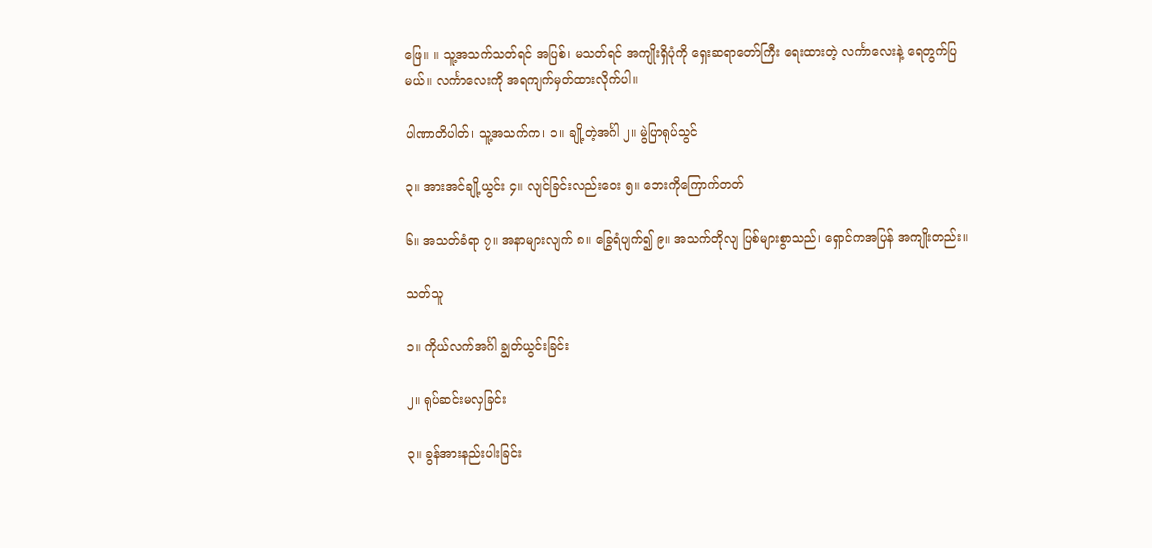ဖြေ။ ။ သူ့အသက်သတ်ရင် အပြစ်၊ မသတ်ရင် အကျိုးရှိပုံကို ရှေးဆရာတော်ကြီး ရေးထားတဲ့ လင်္ကာလေးနဲ့ ရေတွက်ပြမယ်။ လင်္ကာလေးကို အရကျက်မှတ်ထားလိုက်ပါ။

ပါဏာတိပါတ်၊ သူ့အသက်က၊ ၁။ ချို့တဲ့အင်္ဂါ ၂။ မွဲပြာရုပ်သွင်

၃။ အားအင်ချို့ယွင်း ၄။ လျင်ခြင်းလည်းဝေး ၅။ ဘေးကိုကြောက်တတ်

၆။ အသတ်ခံရာ ၇။ အနာများလျက် ၈။ ခြွေရံပျက်၍ ၉။ အသက်တိုလျ ပြစ်များစွာသည်၊ ရှောင်ကအပြန် အကျိုးတည်း။

သတ်သူ

၁။ ကိုယ်လက်အင်္ဂါ ချွတ်ယွင်းခြင်း

၂။ ရုပ်ဆင်းမလှခြင်း

၃။ ခွန်အားနည်းပါးခြင်း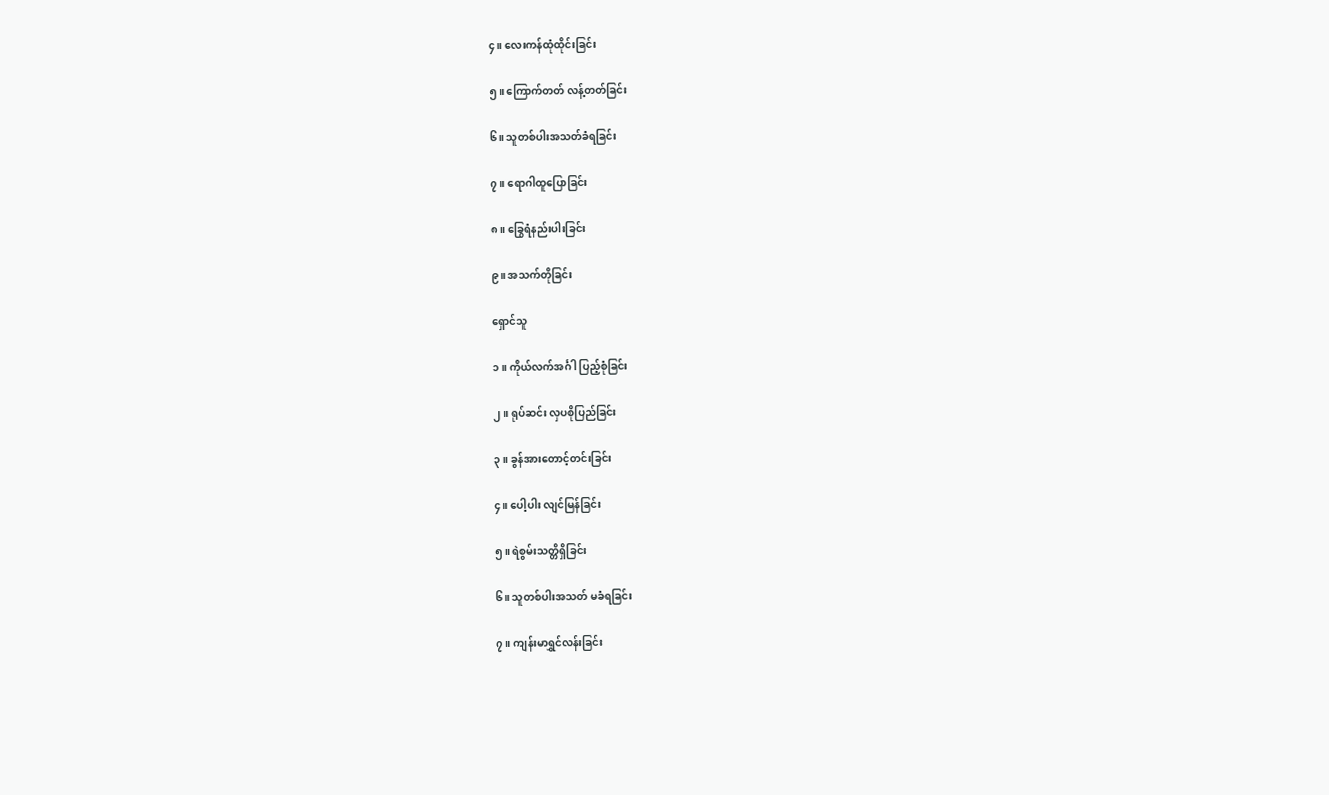၄။ လေးကန်ထုံထိုင်းခြင်း

၅။ ကြောက်တတ် လန့်တတ်ခြင်း

၆။ သူတစ်ပါးအသတ်ခံရခြင်း

၇။ ရောဂါထူပြောခြင်း

၈။ ခြွေရံနည်းပါးခြင်း

၉။ အသက်တိုခြင်း

ရှောင်သူ

၁။ ကိုယ်လက်အင်္ဂါ ပြည့်စုံခြင်း

၂။ ရုပ်ဆင်း လှပစိုပြည်ခြင်း

၃။ ခွန်အားတောင့်တင်းခြင်း

၄။ ပေါ့ပါး လျင်မြန်ခြင်း

၅။ ရဲစွမ်းသတ္တိရှိခြင်း

၆။ သူတစ်ပါးအသတ် မခံရခြင်း

၇။ ကျန်းမာရွှင်လန်းခြင်း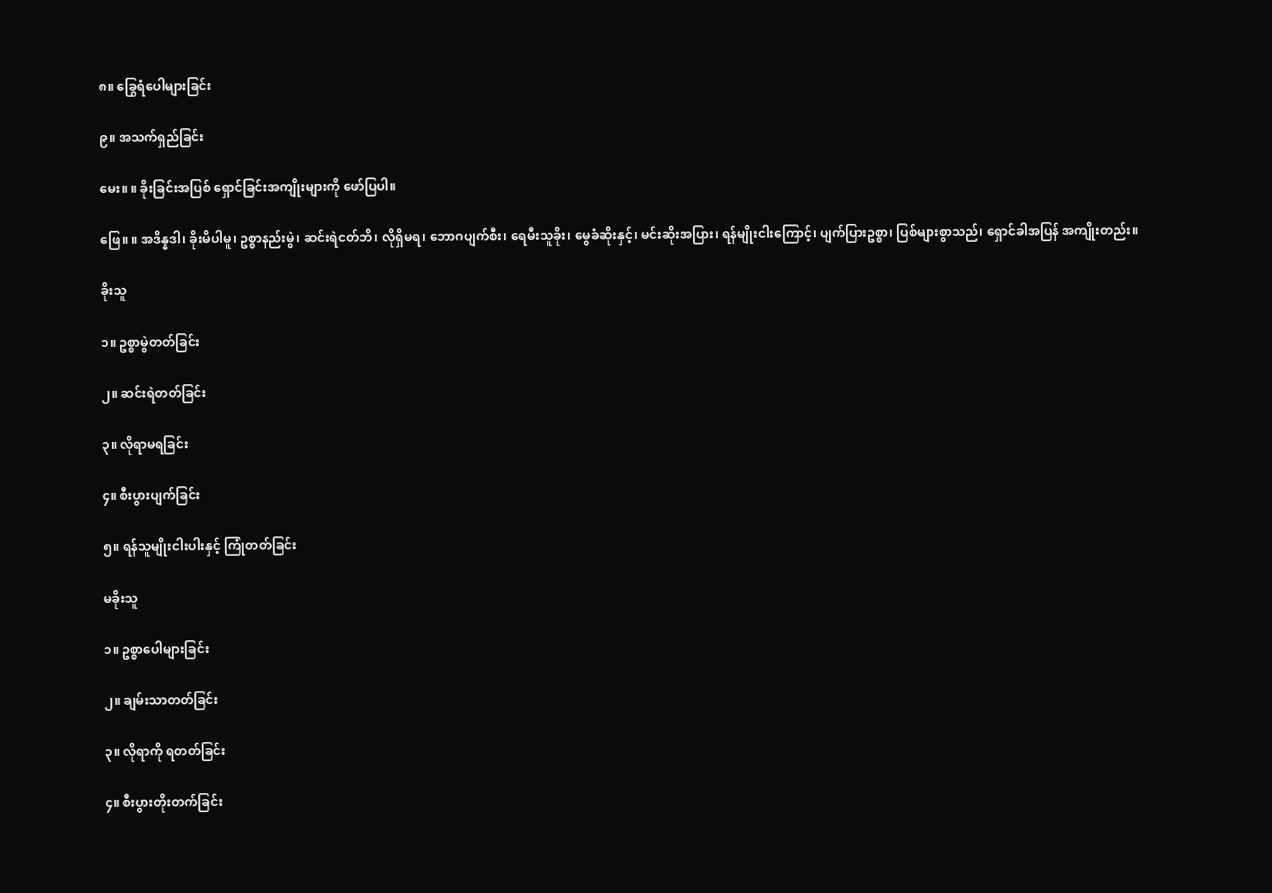၈။ ခြွေရံပေါများခြင်း

၉။ အသက်ရှည်ခြင်း

မေး။ ။ ခိုးခြင်းအပြစ် ရှောင်ခြင်းအကျိုးများကို ဖော်ပြပါ။

ဖြေ။ ။ အဒိန္နဒါ၊ ခိုးမိပါမူ၊ ဥစ္စာနည်းမွဲ၊ ဆင်းရဲငတ်ဘိ၊ လိုရှိမရ၊ ဘောဂပျက်စီး၊ ရေမီးသူခိုး၊ မွေခံဆိုးနှင့်၊ မင်းဆိုးအပြား၊ ရန်မျိုးငါးကြောင့်၊ ပျက်ပြားဥစ္စာ၊ ပြစ်များစွာသည်၊ ရှောင်ခါအပြန် အကျိုးတည်း။

ခိုးသူ

၁။ ဥစ္စာမွဲတတ်ခြင်း

၂။ ဆင်းရဲတတ်ခြင်း

၃။ လိုရာမရခြင်း

၄။ စီးပွားပျက်ခြင်း

၅။ ရန်သူမျိုးငါးပါးနှင့် ကြုံတတ်ခြင်း

မခိုးသူ

၁။ ဥစ္စာပေါများခြင်း

၂။ ချမ်းသာတတ်ခြင်း

၃။ လိုရာကို ရတတ်ခြင်း

၄။ စီးပွားတိုးတက်ခြင်း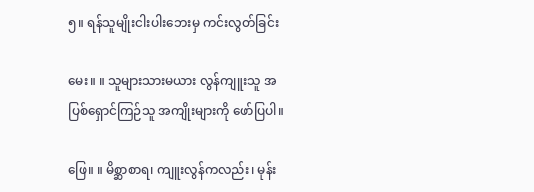၅။ ရန်သူမျိုးငါးပါးဘေးမှ ကင်းလွတ်ခြင်း

မေး။ ။ သူများသားမယား လွန်ကျူးသူ အပြစ်ရှောင်ကြဉ်သူ အကျိုးများကို ဖော်ပြပါ။

ဖြေ။ ။ မိစ္ဆာစာရ၊ ကျူးလွန်ကလည်း၊ မုန်း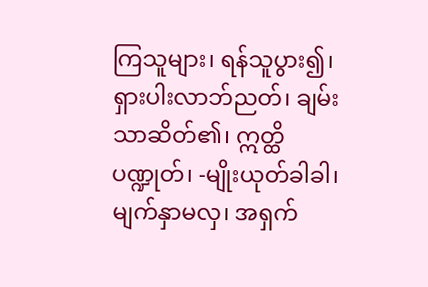ကြသူများ၊ ရန်သူပွား၍၊ ရှားပါးလာဘ်ညတ်၊ ချမ်းသာဆိတ်၏၊ ဣတ္ထိပဏ္ဍုတ်၊ -မျိုးယုတ်ခါခါ၊ မျက်နှာမလှ၊ အရှက်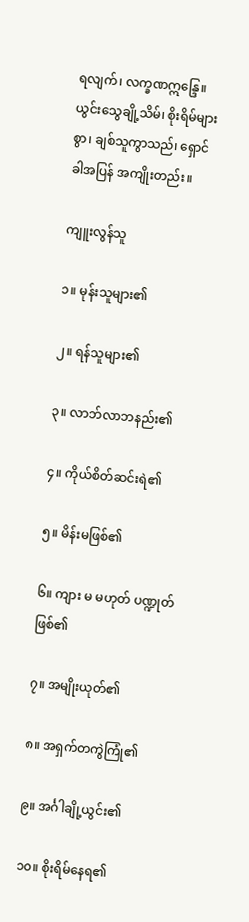ရလျက်၊ လက္ခဏဣန္ဒြေ။ ယွင်းသွေချို့သိမ်၊ စိုးရိမ်များစွာ၊ ချစ်သူကွာသည်၊ ရှောင်ခါအပြန် အကျိုးတည်း။

ကျူးလွန်သူ

၁။ မုန်းသူများ၏

၂။ ရန်သူများ၏

၃။ လာဘ်လာဘနည်း၏

၄။ ကိုယ်စိတ်ဆင်းရဲ၏

၅။ မိန်းမဖြစ်၏

၆။ ကျား မ မဟုတ် ပဏ္ဍုတ်ဖြစ်၏

၇။ အမျိုးယုတ်၏

၈။ အရှက်တကွဲကြုံ၏

၉။ အင်္ဂါချို့ယွင်း၏

၁၀။ စိုးရိမ်နေရ၏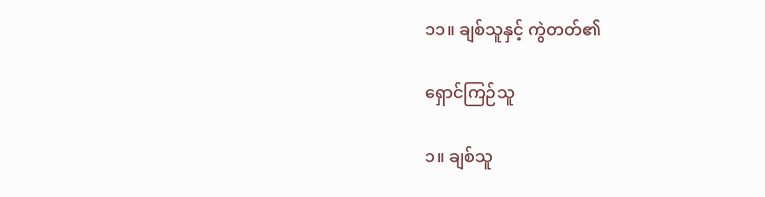၁၁။ ချစ်သူနှင့် ကွဲတတ်၏

ရှောင်ကြဉ်သူ

၁။ ချစ်သူ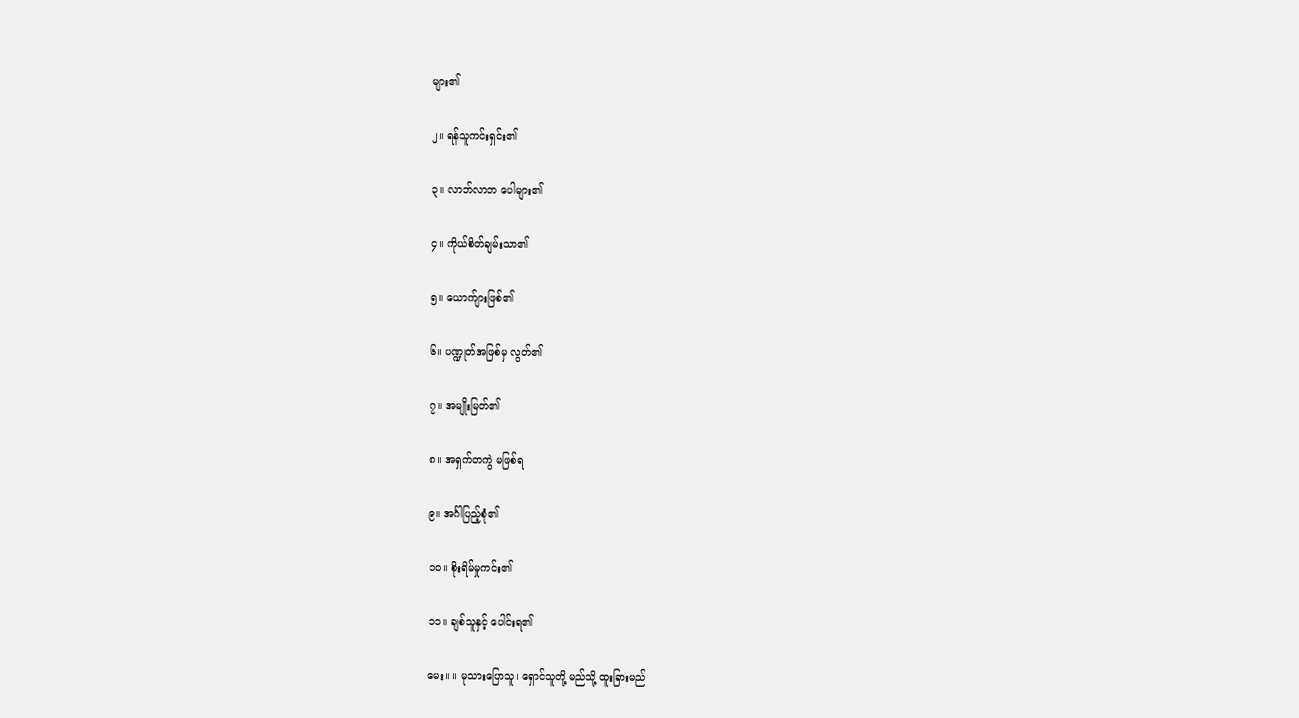များ၏

၂။ ရန်သူကင်းရှင်း၏

၃။ လာဘ်လာဘ ပေါများ၏

၄။ ကိုယ်စိတ်ချမ်းသာ၏

၅။ ယောက်ျားဖြစ်၏

၆။ ပဏ္ဍုတ်အဖြစ်မှ လွတ်၏

၇။ အမျိုးမြတ်၏

၈။ အရှက်တကွဲ မဖြစ်ရ

၉။ အင်္ဂါပြည့်စုံ၏

၁၀။ စိုးရိမ်မှုကင်း၏

၁၁။ ချစ်သူနှင့် ပေါင်းရ၏

မေး။ ။ မုသားပြောသူ၊ ရှောင်သူတို့ မည်သို့ ထူးခြားမည်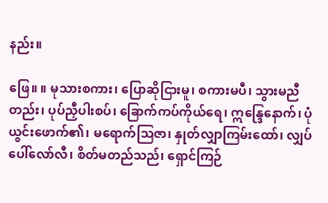နည်း။

ဖြေ။ ။ မုသားစကား၊ ပြောဆိုငြားမူ၊ စကားမပီ၊ သွားမညီတည်း၊ ပုပ်ညှီပါးစပ်၊ ခြောက်ကပ်ကိုယ်ရေ၊ ဣန္ဒြေနောက်၊ ပုံယွင်းဖောက်၏၊ မရောက်သြဇာ၊ နှုတ်လျှာကြမ်းထော်၊ လျှပ်ပေါ်လော်လီ၊ စိတ်မတည်သည်၊ ရှောင်ကြဉ်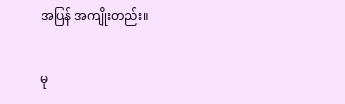အပြန် အကျိုးတည်း။

မု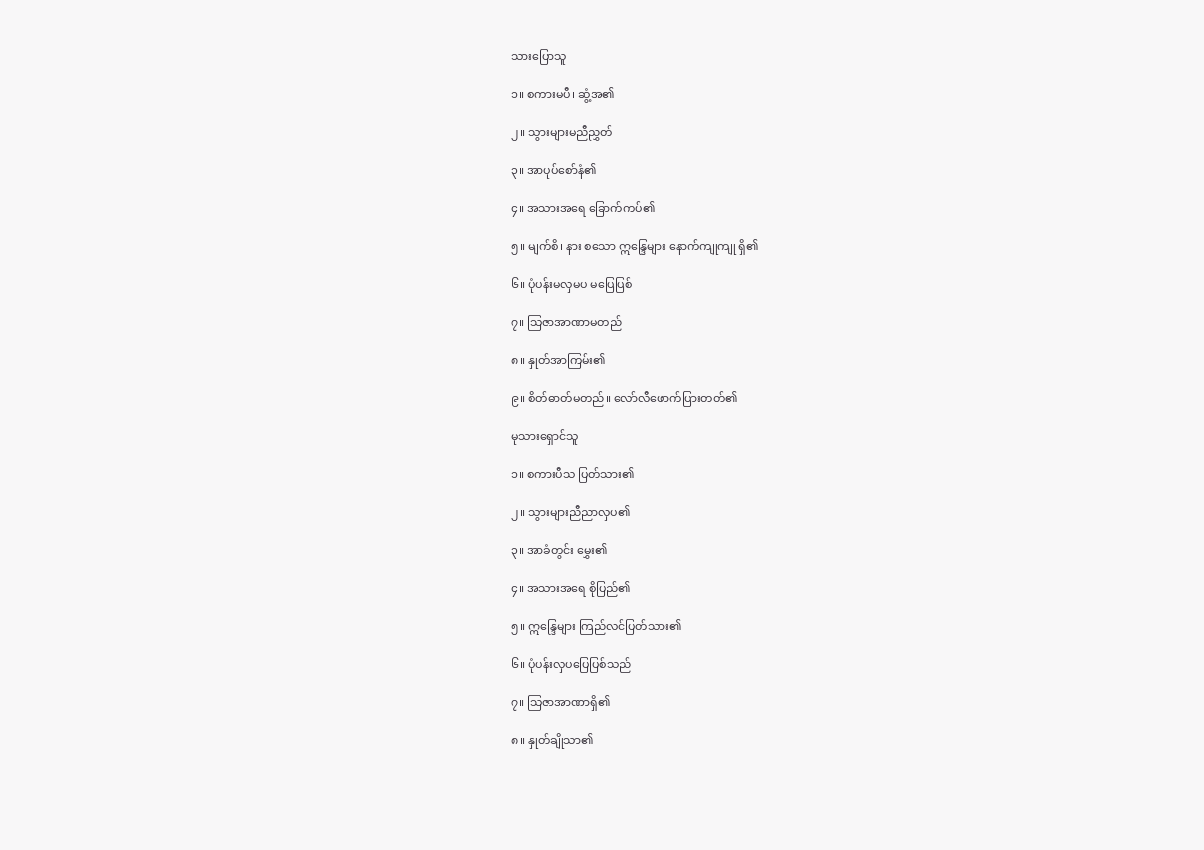သားပြောသူ

၁။ စကားမပီ၊ ဆွံ့အ၏

၂။ သွားများမညီညွှတ်

၃။ အာပုပ်စော်နံ၏

၄။ အသားအရေ ခြောက်ကပ်၏

၅။ မျက်စိ၊ နား စသော ဣန္ဒြေများ နောက်ကျုကျု ရှိ၏

၆။ ပုံပန်းမလှမပ မပြေပြစ်

၇။ သြဇာအာဏာမတည်

၈။ နှုတ်အာကြမ်း၏

၉။ စိတ်ဓာတ်မတည်။ လော်လီဖောက်ပြားတတ်၏

မုသားရှောင်သူ

၁။ စကားပီသ ပြတ်သား၏

၂။ သွားများညီညာလှပ၏

၃။ အာခံတွင်း မွှေး၏

၄။ အသားအရေ စိုပြည်၏

၅။ ဣန္ဒြေများ ကြည်လင်ပြတ်သား၏

၆။ ပုံပန်းလှပပြေပြစ်သည်

၇။ သြဇာအာဏာရှိ၏

၈။ နှုတ်ချိုသာ၏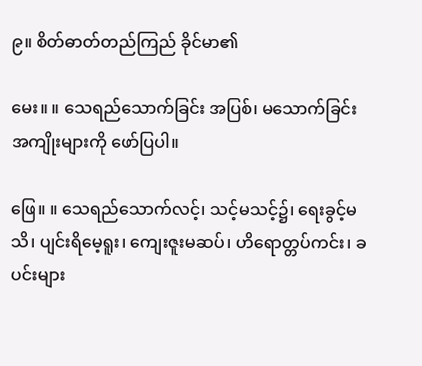၉။ စိတ်ဓာတ်တည်ကြည် ခိုင်မာ၏

မေး။ ။ သေရည်သောက်ခြင်း အပြစ်၊ မသောက်ခြင်း အကျိုးများကို ဖော်ပြပါ။

ဖြေ။ ။ သေရည်သောက်လင့်၊ သင့်မသင့်၌၊ ရေးခွင့်မသိ၊ ပျင်းရိမေ့ရူး၊ ကျေးဇူးမဆပ်၊ ဟိရောတ္တပ်ကင်း၊ ခပင်းများ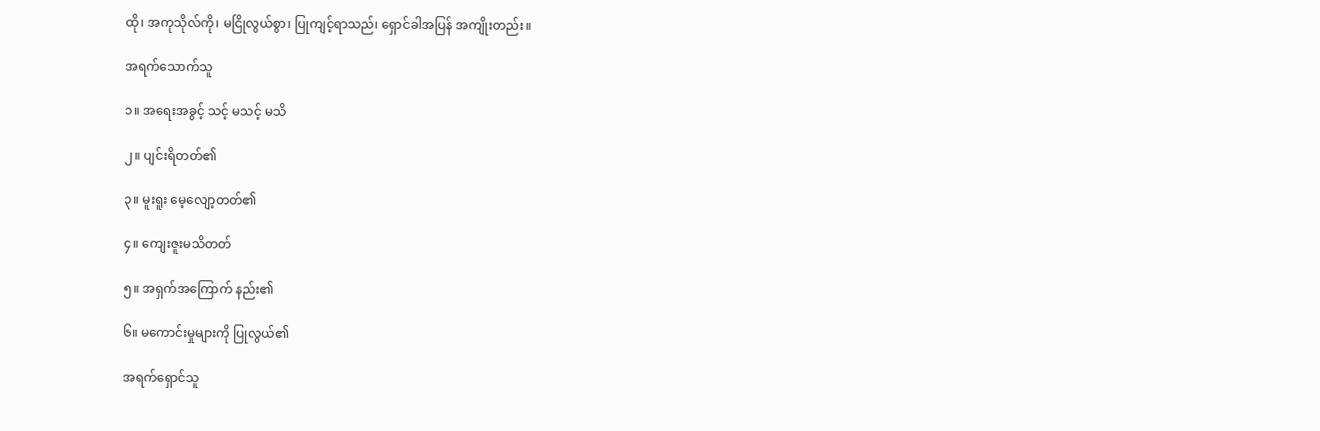ထို၊ အကုသိုလ်ကို၊ မငြိုလွယ်စွာ၊ ပြုကျင့်ရာသည်၊ ရှောင်ခါအပြန် အကျိုးတည်း။

အရက်သောက်သူ

၁။ အရေးအခွင့် သင့် မသင့် မသိ

၂။ ပျင်းရိတတ်၏

၃။ မူးရူး မေ့လျော့တတ်၏

၄။ ကျေးဇူးမသိတတ်

၅။ အရှက်အကြောက် နည်း၏

၆။ မကောင်းမှုများကို ပြုလွယ်၏

အရက်ရှောင်သူ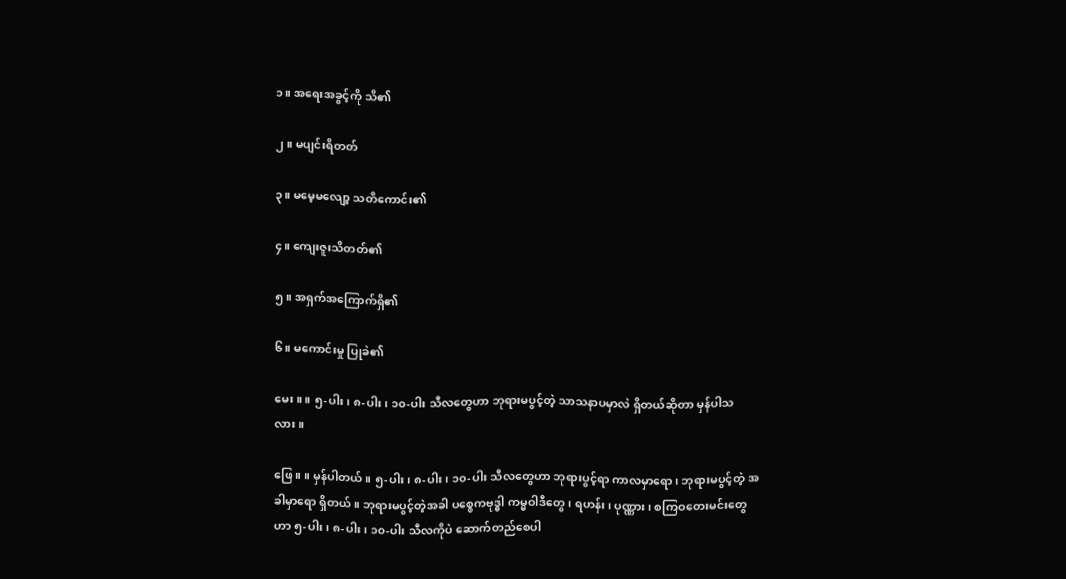၁။ အရေးအခွင့်ကို သိ၏

၂။ မပျင်းရိတတ်

၃။ မမေ့မလျော့ သတိကောင်း၏

၄။ ကျေးဇူးသိတတ်၏

၅။ အရှက်အကြောက်ရှိ၏

၆။ မကောင်းမှု ပြုခဲ၏

မေး။ ။ ၅-ပါး၊ ၈-ပါး၊ ၁၀-ပါး သီလတွေဟာ ဘုရားမပွင့်တဲ့ သာသနာပမှာလဲ ရှိတယ်ဆိုတာ မှန်ပါသလား။

ဖြေ။ ။ မှန်ပါတယ်။ ၅-ပါး၊ ၈-ပါး၊ ၁၀-ပါး သီလတွေဟာ ဘုရားပွင့်ရာ ကာလမှာရော၊ ဘုရားမပွင့်တဲ့ အခါမှာရော ရှိတယ်။ ဘုရားမပွင့်တဲ့အခါ ပစ္စေကဗုဒ္ဓါ ကမ္မဝါဒီတွေ၊ ရဟန်း၊ ပုဏ္ဏား၊ စကြဝတေးမင်းတွေဟာ ၅-ပါး၊ ၈-ပါး၊ ၁၀-ပါး သီလကိုပဲ ဆောက်တည်စေပါ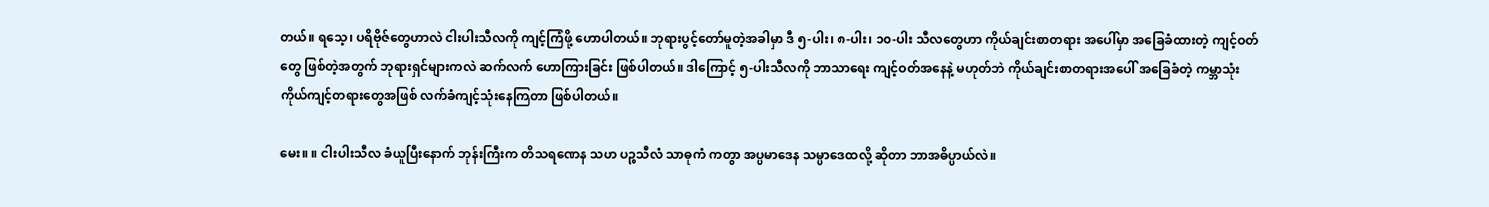တယ်။ ရသေ့၊ ပရိဗိုဇ်တွေဟာလဲ ငါးပါးသီလကို ကျင့်ကြံဖို့ ဟောပါတယ်။ ဘုရားပွင့်တော်မူတဲ့အခါမှာ ဒီ ၅-ပါး၊ ၈-ပါး၊ ၁၀-ပါး သီလတွေဟာ ကိုယ်ချင်းစာတရား အပေါ်မှာ အခြေခံထားတဲ့ ကျင့်ဝတ်တွေ ဖြစ်တဲ့အတွက် ဘုရားရှင်များကလဲ ဆက်လက် ဟောကြားခြင်း ဖြစ်ပါတယ်။ ဒါကြောင့် ၅-ပါးသီလကို ဘာသာရေး ကျင့်ဝတ်အနေနဲ့ မဟုတ်ဘဲ ကိုယ်ချင်းစာတရားအပေါ် အခြေခံတဲ့ ကမ္ဘာသုံး ကိုယ်ကျင့်တရားတွေအဖြစ် လက်ခံကျင့်သုံးနေကြတာ ဖြစ်ပါတယ်။

မေး။ ။ ငါးပါးသီလ ခံယူပြီးနောက် ဘုန်းကြီးက တိသရဏေန သဟ ပဉ္စသီလံ သာဓုကံ ကတွာ အပ္ပမာဒေန သမ္ပာဒေထလို့ ဆိုတာ ဘာအဓိပ္ပာယ်လဲ။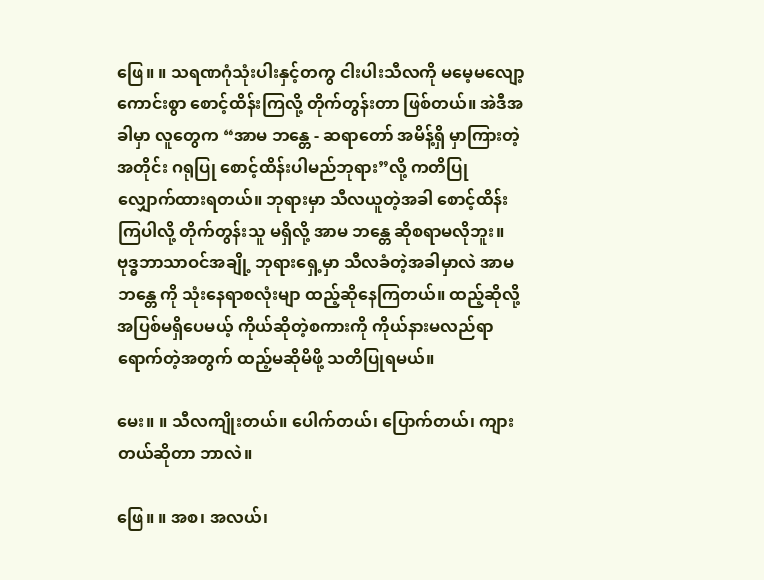ဖြေ။ ။ သရဏဂုံသုံးပါးနှင့်တကွ ငါးပါးသီလကို မမေ့မလျော့ ကောင်းစွာ စောင့်ထိန်းကြလို့ တိုက်တွန်းတာ ဖြစ်တယ်။ အဲဒီအခါမှာ လူတွေက “အာမ ဘန္တေ - ဆရာတော် အမိန့်ရှိ မှာကြားတဲ့အတိုင်း ဂရုပြု စောင့်ထိန်းပါမည်ဘုရား”လို့ ကတိပြု လျှောက်ထားရတယ်။ ဘုရားမှာ သီလယူတဲ့အခါ စောင့်ထိန်းကြပါလို့ တိုက်တွန်းသူ မရှိလို့ အာမ ဘန္တေ ဆိုစရာမလိုဘူး။ ဗုဒ္ဓဘာသာဝင်အချို့ ဘုရားရှေ့မှာ သီလခံတဲ့အခါမှာလဲ အာမ ဘန္တေ ကို သုံးနေရာစလုံးမျာ ထည့်ဆိုနေကြတယ်။ ထည့်ဆိုလို့ အပြစ်မရှိပေမယ့် ကိုယ်ဆိုတဲ့စကားကို ကိုယ်နားမလည်ရာ ရောက်တဲ့အတွက် ထည့်မဆိုမိဖို့ သတိပြုရမယ်။

မေး။ ။ သီလကျိုးတယ်။ ပေါက်တယ်၊ ပြောက်တယ်၊ ကျားတယ်ဆိုတာ ဘာလဲ။

ဖြေ။ ။ အစ၊ အလယ်၊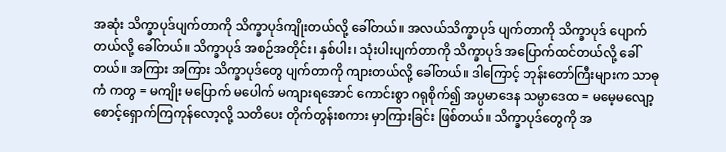အဆုံး သိက္ခာပုဒ်ပျက်တာကို သိက္ခာပုဒ်ကျိုးတယ်လို့ ခေါ်တယ်။ အလယ်သိက္ခာပုဒ် ပျက်တာကို သိက္ခာပုဒ် ပျောက်တယ်လို့ ခေါ်တယ်။ သိက္ခာပုဒ် အစဉ်အတိုင်း၊ နှစ်ပါး၊ သုံးပါးပျက်တာကို သိက္ခာပုဒ် အပြောက်ထင်တယ်လို့ ခေါ်တယ်။ အကြား အကြား သိက္ခာပုဒ်တွေ ပျက်တာကို ကျားတယ်လို့ ခေါ်တယ်။ ဒါကြောင့် ဘုန်းတော်ကြီးများက သာဓုကံ ကတွ = မကျိုး မပြောက် မပေါက် မကျားရအောင် ကောင်းစွာ ဂရုစိုက်၍ အပ္ပမာဒေန သမ္ပာဒေထ = မမေ့မလျော့ စောင့်ရှောက်ကြကုန်လော့လို့ သတိပေး တိုက်တွန်းစကား မှာကြားခြင်း ဖြစ်တယ်။ သိက္ခာပုဒ်တွေကို အ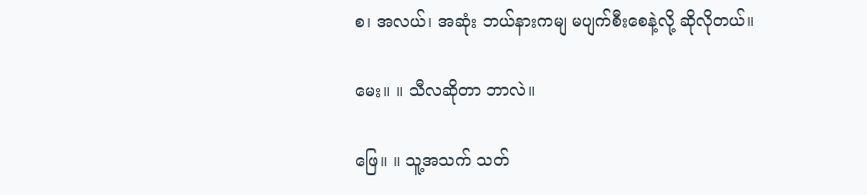စ၊ အလယ်၊ အဆုံး ဘယ်နားကမျ မပျက်စီးစေနဲ့လို့ ဆိုလိုတယ်။

မေး။ ။ သီလဆိုတာ ဘာလဲ။

ဖြေ။ ။ သူ့အသက် သတ်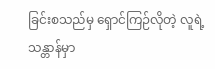ခြင်းစသည်မှ ရှောင်ကြဉ်လိုတဲ့ လူရဲ့သန္တာန်မှာ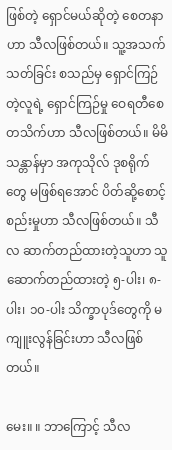ဖြစ်တဲ့ ရှောင်မယ်ဆိုတဲ့ စေတနာဟာ သီလဖြစ်တယ်။ သူ့အသက်သတ်ခြင်း စသည်မှ ရှောင်ကြဉ်တဲ့လူရဲ့ ရှောင်ကြဉ်မှု ဝေရတီစေတသိက်ဟာ သီလဖြစ်တယ်။ မိမိသန္တာန်မှာ အကုသိုလ် ဒုစရိုက်တွေ မဖြစ်ရအောင် ပိတ်ဆို့စောင့်စည်းမှုဟာ သီလဖြစ်တယ်။ သီလ ဆာက်တည်ထားတဲ့သူဟာ သူဆောက်တည်ထားတဲ့ ၅-ပါး၊ ၈-ပါး၊ ၁၀-ပါး သိက္ခာပုဒ်တွေကို မကျူးလွန်ခြင်းဟာ သီလဖြစ်တယ်။

မေး။ ။ ဘာကြောင့် သီလ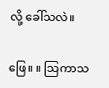လို့ ခေါ်သလဲ။

ဖြေ။ ။ သြကာသ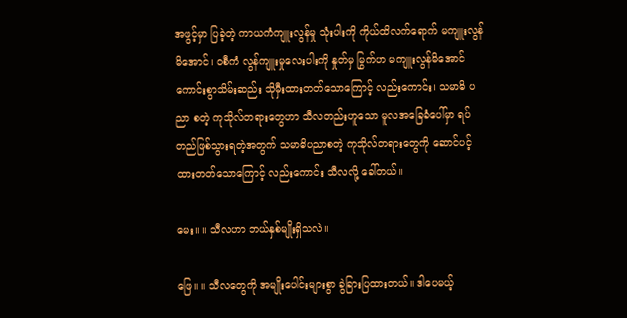အဖွင့်မှာ ပြခဲ့တဲ့ ကာယကံကျူးလွန်မှု သုံးပါးကို ကိုယ်ထိလက်ရောက် မကျူးလွန်မိအောင်၊ ဝစီကံ လွန်ကျူးမှုလေးပါးကို နှုတ်မှ မြွက်ဟ မကျူးလွန်မိအောင် ကောင်းစွာသိမ်းဆည်း သိုမှီးထားတတ်သောကြောင့် လည်းကောင်း၊ သမာဓိ ပညာ စတဲ့ ကုသိုလ်တရားတွေဟာ သီလတည်းဟူသော မူလအခြေခံပေါ်မှာ ရပ်တည်ဖြစ်သွားရတဲ့အတွက် သမာဓိပညာစတဲ့ ကုသိုလ်တရားတွေကို ဆောင်ပင့်ထားတတ်သောကြောင့် လည်းကောင်း သီလလို့ ခေါ်တယ်။

မေး။ ။ သီလဟာ ဘယ်နှစ်မျိုးရှိသလဲ။

ဖြေ။ ။ သီလတွေကို အမျိုးပေါင်းများစွာ ခွဲခြားပြထားတယ်။ ဒါပေမယ့်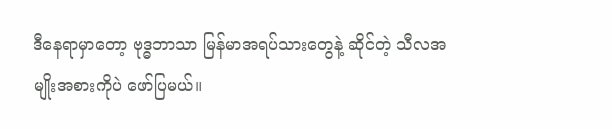ဒီနေရာမှာတော့ ဗုဒ္ဓဘာသာ မြန်မာအရပ်သားတွေနဲ့ ဆိုင်တဲ့ သီလအမျိုးအစားကိုပဲ ဖော်ပြမယ်။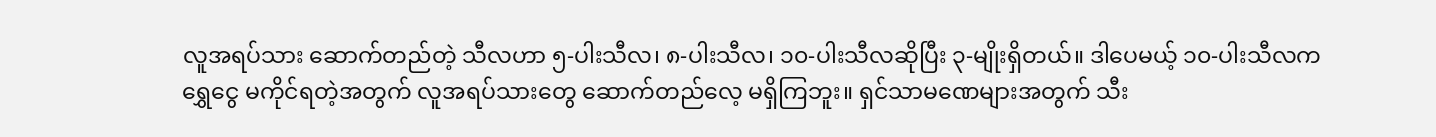လူအရပ်သား ဆောက်တည်တဲ့ သီလဟာ ၅-ပါးသီလ၊ ၈-ပါးသီလ၊ ၁၀-ပါးသီလဆိုပြီး ၃-မျိုးရှိတယ်။ ဒါပေမယ့် ၁၀-ပါးသီလက ရွှေငွေ မကိုင်ရတဲ့အတွက် လူအရပ်သားတွေ ဆောက်တည်လေ့ မရှိကြဘူး။ ရှင်သာမဏေများအတွက် သီး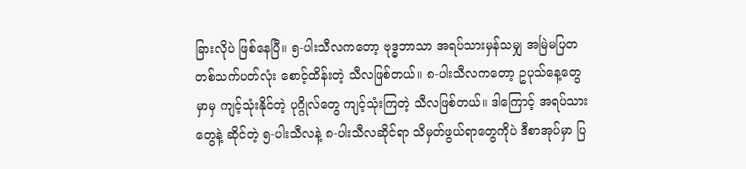ခြားလိုပဲ ဖြစ်နေပြီ။ ၅-ပါးသီလကတော့ ဗုဒ္ဓဘာသာ အရပ်သားမှန်သမျှ အမြဲမပြတ တစ်သက်ပတ်လုံး စောင့်ထိန်းတဲ့ သီလဖြစ်တယ်။ ၈-ပါးသီလကတော့ ဥပုသ်နေ့တွေမှာမှ ကျင့်သုံးနိုင်တဲ့ ပုဂ္ဂိုလ်တွေ ကျင့်သုံးကြတဲ့ သီလဖြစ်တယ်။ ဒါကြောင့် အရပ်သားတွေနဲ့ ဆိုင်တဲ့ ၅-ပါးသီလနဲ့ ၈-ပါးသီလဆိုင်ရာ သိမှတ်ဖွယ်ရာတွေကိုပဲ ဒီစာအုပ်မှာ ပြ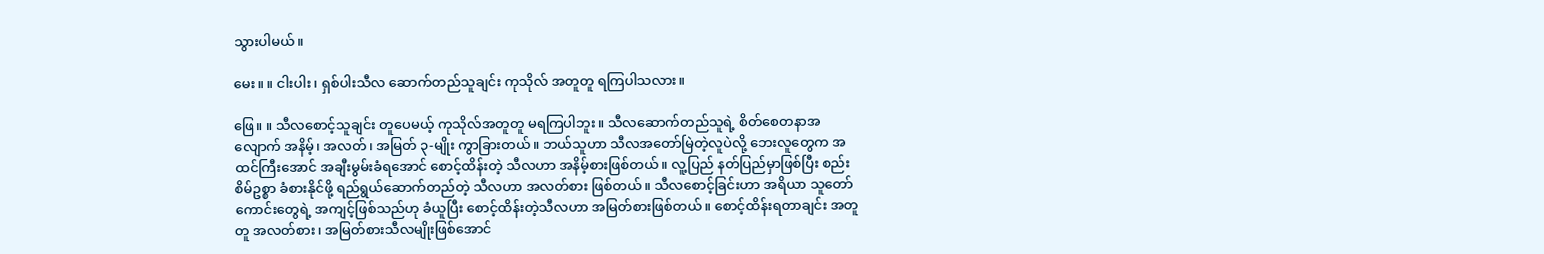သွားပါမယ်။

မေး။ ။ ငါးပါး၊ ရှစ်ပါးသီလ ဆောက်တည်သူချင်း ကုသိုလ် အတူတူ ရကြပါသလား။

ဖြေ။ ။ သီလစောင့်သူချင်း တူပေမယ့် ကုသိုလ်အတူတူ မရကြပါဘူး။ သီလဆောက်တည်သူရဲ့ စိတ်စေတနာအလျောက် အနိမ့်၊ အလတ်၊ အမြတ် ၃-မျိုး ကွာခြားတယ်။ ဘယ်သူဟာ သီလအတော်မြဲတဲ့လူပဲလို့ ဘေးလူတွေက အထင်ကြီးအောင် အချီးမွမ်းခံရအောင် စောင့်ထိန်းတဲ့ သီလဟာ အနိမ့်စားဖြစ်တယ်။ လူ့ပြည် နတ်ပြည်မှာဖြစ်ပြီး စည်းစိမ်ဥစ္စာ ခံစားနိုင်ဖို့ ရည်ရွယ်ဆောက်တည်တဲ့ သီလဟာ အလတ်စား ဖြစ်တယ်။ သီလစောင့်ခြင်းဟာ အရိယာ သူတော်ကောင်းတွေရဲ့ အကျင့်ဖြစ်သည်ဟု ခံယူပြီး စောင့်ထိန်းတဲ့သီလဟာ အမြတ်စားဖြစ်တယ်။ စောင့်ထိန်းရတာချင်း အတူတူ အလတ်စား၊ အမြတ်စားသီလမျိုးဖြစ်အောင်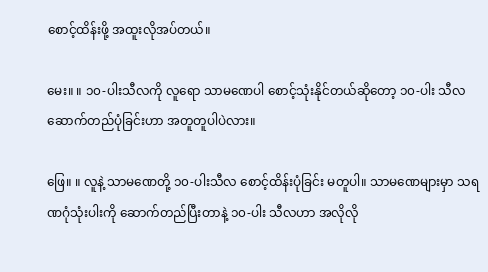စောင့်ထိန်းဖို့ အထူးလိုအပ်တယ်။

မေး။ ။ ၁၀-ပါးသီလကို လူရော သာမဏေပါ စောင့်သုံးနိုင်တယ်ဆိုတော့ ၁၀-ပါး သီလ ဆောက်တည်ပုံခြင်းဟာ အတူတူပါပဲလား။

ဖြေ။ ။ လူနဲ့ သာမဏေတို့ ၁၀-ပါးသီလ စောင့်ထိန်းပုံခြင်း မတူပါ။ သာမဏေများမှာ သရဏဂုံသုံးပါးကို ဆောက်တည်ပြီးတာနဲ့ ၁၀-ပါး သီလဟာ အလိုလို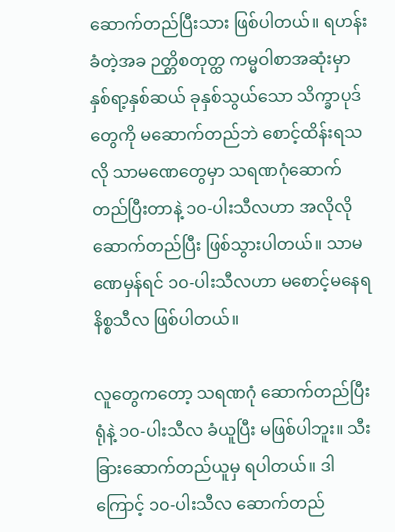ဆောက်တည်ပြီးသား ဖြစ်ပါတယ်။ ရဟန်းခံတဲ့အခ ဉတ္တိစတုတ္ထ ကမ္မဝါစာအဆုံးမှာ နှစ်ရာ့နှစ်ဆယ် ခုနှစ်သွယ်သော သိက္ခာပုဒ်တွေကို မဆောက်တည်ဘဲ စောင့်ထိန်းရသလို သာမဏေတွေမှာ သရဏဂုံဆောက်တည်ပြီးတာနဲ့ ၁၀-ပါးသီလဟာ အလိုလို ဆောက်တည်ပြီး ဖြစ်သွားပါတယ်။ သာမဏေမှန်ရင် ၁၀-ပါးသီလဟာ မစောင့်မနေရ နိစ္စသီလ ဖြစ်ပါတယ်။

လူတွေကတော့ သရဏဂုံ ဆောက်တည်ပြီးရုံနဲ့ ၁၀-ပါးသီလ ခံယူပြီး မဖြစ်ပါဘူး။ သီးခြားဆောက်တည်ယူမှ ရပါတယ်။ ဒါကြောင့် ၁၀-ပါးသီလ ဆောက်တည်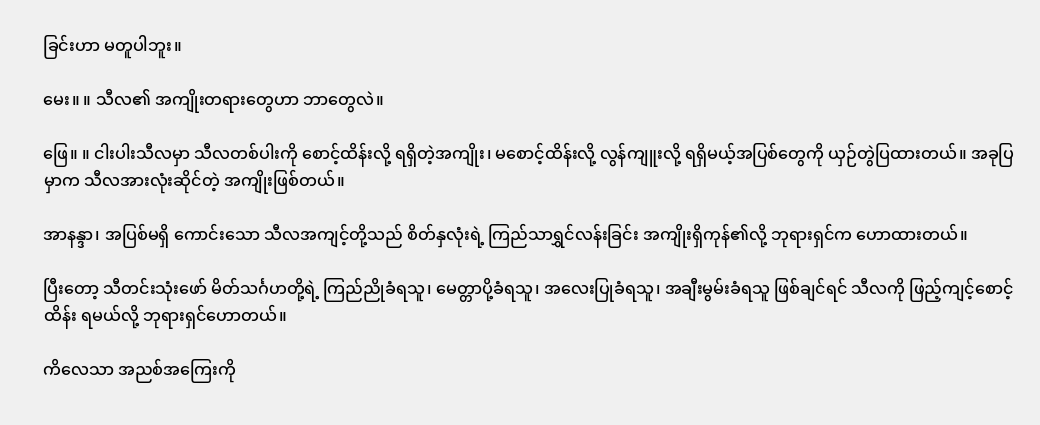ခြင်းဟာ မတူပါဘူး။

မေး။ ။ သီလ၏ အကျိုးတရားတွေဟာ ဘာတွေလဲ။

ဖြေ။ ။ ငါးပါးသီလမှာ သီလတစ်ပါးကို စောင့်ထိန်းလို့ ရရှိတဲ့အကျိုး၊ မစောင့်ထိန်းလို့ လွန်ကျူးလို့ ရရှိမယ့်အပြစ်တွေကို ယှဉ်တွဲပြထားတယ်။ အခုပြမှာက သီလအားလုံးဆိုင်တဲ့ အကျိုးဖြစ်တယ်။

အာနန္ဒာ၊ အပြစ်မရှိ ကောင်းသော သီလအကျင့်တို့သည် စိတ်နှလုံးရဲ့ ကြည်သာရွှင်လန်းခြင်း အကျိုးရှိကုန်၏လို့ ဘုရားရှင်က ဟောထားတယ်။

ပြီးတော့ သီတင်းသုံးဖော် မိတ်သင်္ဂဟတို့ရဲ့ ကြည်ညိုခံရသူ၊ မေတ္တာပို့ခံရသူ၊ အလေးပြုခံရသူ၊ အချီးမွမ်းခံရသူ ဖြစ်ချင်ရင် သီလကို ဖြည့်ကျင့်စောင့်ထိန်း ရမယ်လို့ ဘုရားရှင်ဟောတယ်။

ကိလေသာ အညစ်အကြေးကို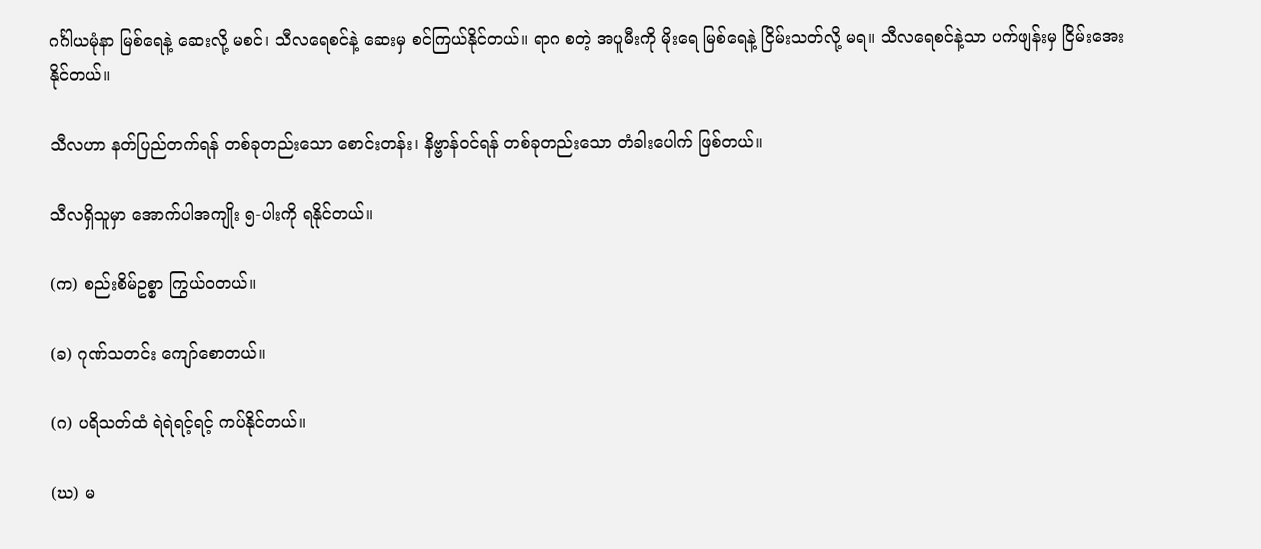ဂင်္ဂါယမုံနာ မြစ်ရေနဲ့ ဆေးလို့ မစင်၊ သီလရေစင်နဲ့ ဆေးမှ စင်ကြယ်နိုင်တယ်။ ရာဂ စတဲ့ အပူမီးကို မိုးရေ မြစ်ရေနဲ့ ငြိမ်းသတ်လို့ မရ။ သီလရေစင်နဲ့သာ ပက်ဖျန်းမှ ငြိမ်းအေးနိုင်တယ်။

သီလဟာ နတ်ပြည်တက်ရန် တစ်ခုတည်းသော စောင်းတန်း၊ နိဗ္ဗာန်ဝင်ရန် တစ်ခုတည်းသော တံခါးပေါက် ဖြစ်တယ်။

သီလရှိသူမှာ အောက်ပါအကျိုး ၅-ပါးကို ရနိုင်တယ်။

(က) စည်းစိမ်ဥစ္စာ ကြွယ်ဝတယ်။

(ခ) ဂုဏ်သတင်း ကျော်စောတယ်။

(ဂ) ပရိသတ်ထံ ရဲရဲရင့်ရင့် ကပ်နိုင်တယ်။

(ဃ) မ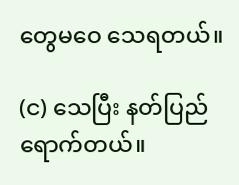တွေမဝေ သေရတယ်။

(င) သေပြီး နတ်ပြည်ရောက်တယ်။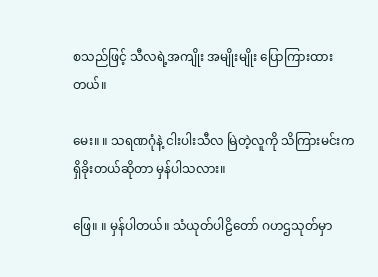စသည်ဖြင့် သီလရဲ့အကျိုး အမျိုးမျိုး ပြောကြားထားတယ်။

မေး။ ။ သရဏဂုံနဲ့ ငါးပါးသီလ မြဲတဲ့လူကို သိကြားမင်းက ရှိခိုးတယ်ဆိုတာ မှန်ပါသလား။

ဖြေ။ ။ မှန်ပါတယ်။ သံယုတ်ပါဠိတော် ဂဟဌသုတ်မှာ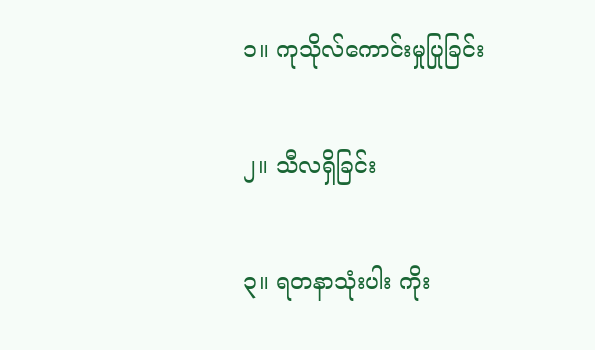၁။ ကုသိုလ်ကောင်းမှုပြုခြင်း

၂။ သီလရှိခြင်း

၃။ ရတနာသုံးပါး ကိုး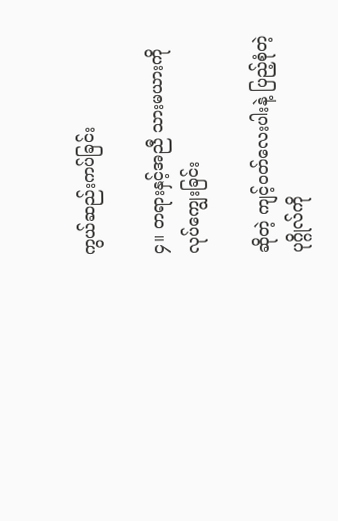ကွယ်ဆည်းကပ်ခြင်း

၄။ တရားနှင့်အညီ သားမယားကို လုပ်ကျွေးခြင်း

ဆိုတဲ့ ကျင့်ဝတ်လေးပါးနဲ့ ပြည့်စုံတဲ့ပုဂ္ဂိုလ်ကို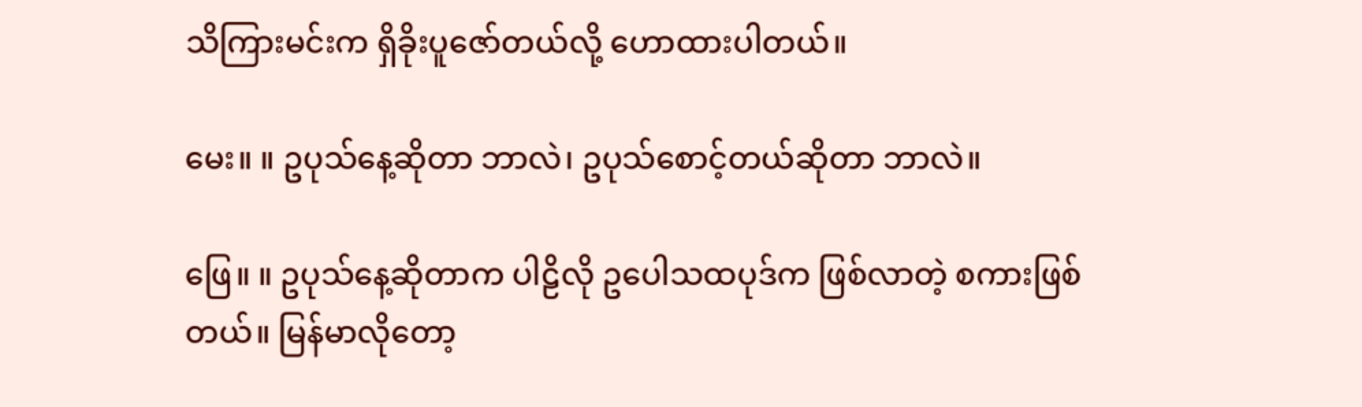သိကြားမင်းက ရှိခိုးပူဇော်တယ်လို့ ဟောထားပါတယ်။

မေး။ ။ ဥပုသ်နေ့ဆိုတာ ဘာလဲ၊ ဥပုသ်စောင့်တယ်ဆိုတာ ဘာလဲ။

ဖြေ။ ။ ဥပုသ်နေ့ဆိုတာက ပါဠိလို ဥပေါသထပုဒ်က ဖြစ်လာတဲ့ စကားဖြစ်တယ်။ မြန်မာလိုတော့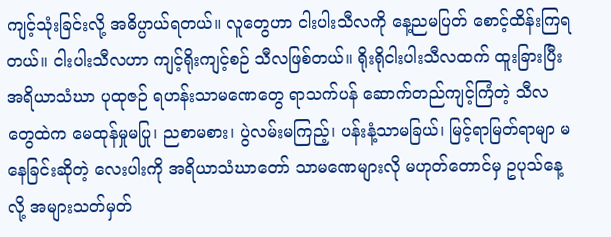ကျင့်သုံးခြင်းလို့ အဓိပ္ပာယ်ရတယ်။ လူတွေဟာ ငါးပါးသီလကို နေ့ညမပြတ် စောင့်ထိန်းကြရတယ်။ ငါးပါးသီလဟာ ကျင့်ရိုးကျင့်စဉ် သီလဖြစ်တယ်။ ရိုးရိုငါးပါးသီလထက် ထူးခြားပြီး အရိယာသံဃာ ပုထုဇဉ် ရဟန်းသာမဏေတွေ ရာသက်ပန် ဆောက်တည်ကျင့်ကြံတဲ့ သီလတွေထဲက မေထုန်မှုမပြု၊ ညစာမစား၊ ပွဲလမ်းမကြည့်၊ ပန်းနံ့သာမခြယ်၊ မြင့်ရာမြတ်ရာမျာ မနေခြင်းဆိုတဲ့ လေးပါးကို အရိယာသံဃာတော် သာမဏေများလို မဟုတ်တောင်မှ ဥပုသ်နေ့လို့ အများသတ်မှတ်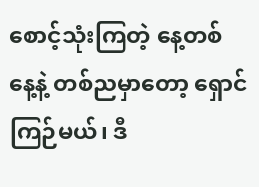စောင့်သုံးကြတဲ့ နေ့တစ်နေ့နဲ့ တစ်ညမှာတော့ ရှောင်ကြဉ်မယ်၊ ဒီ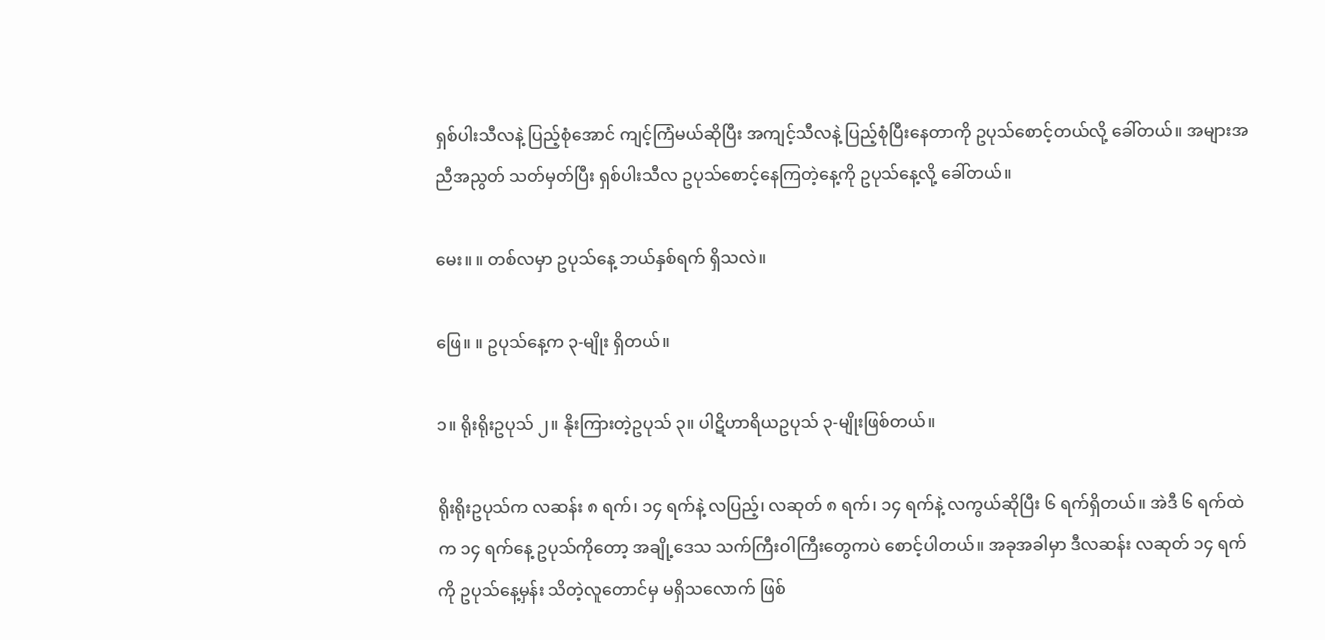ရှစ်ပါးသီလနဲ့ ပြည့်စုံအောင် ကျင့်ကြံမယ်ဆိုပြီး အကျင့်သီလနဲ့ ပြည့်စုံပြီးနေတာကို ဥပုသ်စောင့်တယ်လို့ ခေါ်တယ်။ အများအညီအညွတ် သတ်မှတ်ပြီး ရှစ်ပါးသီလ ဥပုသ်စောင့်နေကြတဲ့နေ့ကို ဥပုသ်နေ့လို့ ခေါ်တယ်။

မေး။ ။ တစ်လမှာ ဥပုသ်နေ့ ဘယ်နှစ်ရက် ရှိသလဲ။

ဖြေ။ ။ ဥပုသ်နေ့က ၃-မျိုး ရှိတယ်။

၁။ ရိုးရိုးဥပုသ် ၂။ နိုးကြားတဲ့ဥပုသ် ၃။ ပါဋိဟာရိယဥပုသ် ၃-မျိုးဖြစ်တယ်။

ရိုးရိုးဥပုသ်က လဆန်း ၈ ရက်၊ ၁၄ ရက်နဲ့ လပြည့်၊ လဆုတ် ၈ ရက်၊ ၁၄ ရက်နဲ့ လကွယ်ဆိုပြီး ၆ ရက်ရှိတယ်။ အဲဒီ ၆ ရက်ထဲက ၁၄ ရက်နေ့ ဥပုသ်ကိုတော့ အချို့ဒေသ သက်ကြီးဝါကြီးတွေကပဲ စောင့်ပါတယ်။ အခုအခါမှာ ဒီလဆန်း လဆုတ် ၁၄ ရက်ကို ဥပုသ်နေ့မှန်း သိတဲ့လူတောင်မှ မရှိသလောက် ဖြစ်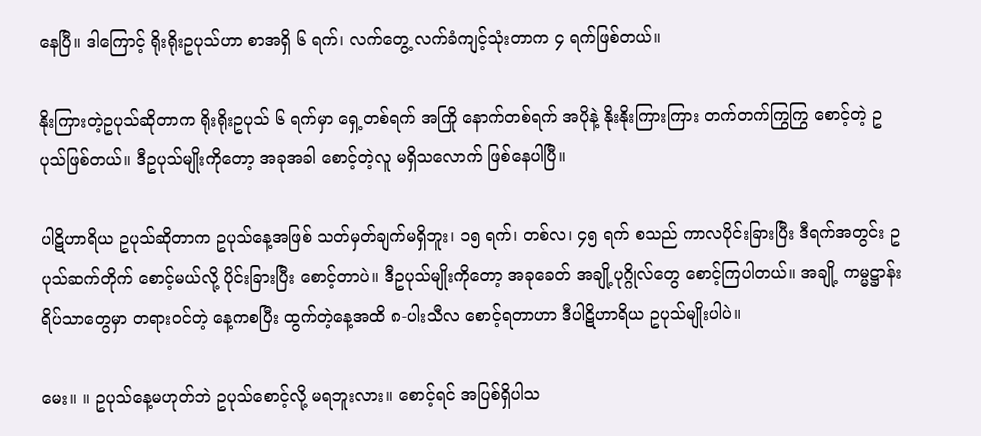နေပြီ။ ဒါကြောင့် ရိုးရိုးဥပုသ်ဟာ စာအရှိ ၆ ရက်၊ လက်တွေ့ လက်ခံကျင့်သုံးတာက ၄ ရက်ဖြစ်တယ်။

နိုးကြားတဲ့ဥပုသ်ဆိုတာက ရိုးရိုးဥပုသ် ၆ ရက်မှာ ရှေ့တစ်ရက် အကြို နောက်တစ်ရက် အပိုနဲ့ နိုးနိုးကြားကြား တက်တက်ကြွကြွ စောင့်တဲ့ ဥပုသ်ဖြစ်တယ်။ ဒီဥပုသ်မျိုးကိုတော့ အခုအခါ စောင့်တဲ့လူ မရှိသလောက် ဖြစ်နေပါပြီ။

ပါဋိဟာရိယ ဥပုသ်ဆိုတာက ဥပုသ်နေ့အဖြစ် သတ်မှတ်ချက်မရှိဘူး၊ ၁၅ ရက်၊ တစ်လ၊ ၄၅ ရက် စသည် ကာလပိုင်းခြားပြီး ဒီရက်အတွင်း ဥပုသ်ဆက်တိုက် စောင့်မယ်လို့ ပိုင်းခြားပြီး စောင့်တာပဲ။ ဒီဥပုသ်မျိုးကိုတော့ အခုခေတ် အချို့ပုဂ္ဂိုလ်တွေ စောင့်ကြပါတယ်။ အချို့ ကမ္မဋ္ဌာန်းရိပ်သာတွေမှာ တရားဝင်တဲ့ နေ့ကစပြီး ထွက်တဲ့နေ့အထိ ၈-ပါးသီလ စောင့်ရတာဟာ ဒီပါဋိဟာရိယ ဥပုသ်မျိုးပါပဲ။

မေး။ ။ ဥပုသ်နေ့မဟုတ်ဘဲ ဥပုသ်စောင့်လို့ မရဘူးလား။ စောင့်ရင် အပြစ်ရှိပါသ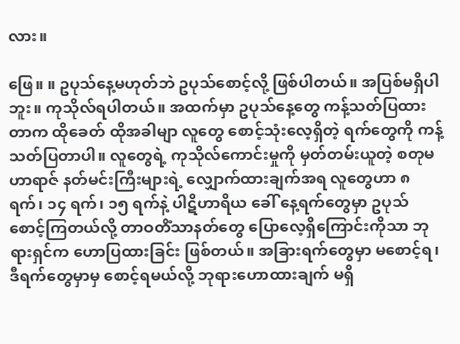လား။

ဖြေ။ ။ ဥပုသ်နေ့မဟုတ်ဘဲ ဥပုသ်စောင့်လို့ ဖြစ်ပါတယ်။ အပြစ်မရှိပါဘူး။ ကုသိုလ်ရပါတယ်။ အထက်မှာ ဥပုသ်နေ့တွေ ကန့်သတ်ပြထားတာက ထိုခေတ် ထိုအခါမျာ လူတွေ စောင့်သုံးလေ့ရှိတဲ့ ရက်တွေကို ကန့်သတ်ပြတာပါ။ လူတွေရဲ့ ကုသိုလ်ကောင်းမှုကို မှတ်တမ်းယူတဲ့ စတုမဟာရာဇ် နတ်မင်းကြီးများရဲ့ လျှောက်ထားချက်အရ လူတွေဟာ ၈ ရက်၊ ၁၄ ရက်၊ ၁၅ ရက်နဲ့ ပါဋိဟာရိယ ခေါ် နေ့ရက်တွေမှာ ဥပုသ်စောင့်ကြတယ်လို့ တာဝတိံသာနတ်တွေ ပြောလေ့ရှိကြောင်းကိုသာ ဘုရားရှင်က ဟောပြထားခြင်း ဖြစ်တယ်။ အခြားရက်တွေမှာ မစောင့်ရ၊ ဒီရက်တွေမှာမှ စောင့်ရမယ်လို့ ဘုရားဟောထားချက် မရှိ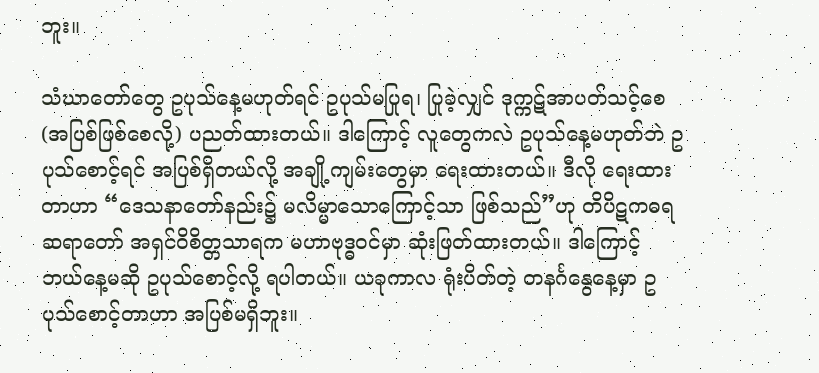ဘူး။

သံဃာတော်တွေ ဥပုသ်နေ့မဟုတ်ရင် ဥပုသ်မပြုရ၊ ပြုခဲ့လျှင် ဒုက္ကဋ်အာပတ်သင့်စေ (အပြစ်ဖြစ်စေလို့) ပညတ်ထားတယ်။ ဒါကြောင့် လူတွေကလဲ ဥပုသ်နေ့မဟုတ်ဘဲ ဥပုသ်စောင့်ရင် အပြစ်ရှိတယ်လို့ အချို့ကျမ်းတွေမှာ ရေးထားတယ်။ ဒီလို ရေးထားတာဟာ “ဒေသနာတော်နည်း၌ မလိမ္မာသောကြောင့်သာ ဖြစ်သည်”ဟု တိပိဋကဓရ ဆရာတော် အရှင်ဝိစိတ္တသာရက မဟာဗုဒ္ဓဝင်မှာ ဆုံးဖြတ်ထားတယ်။ ဒါကြောင့် ဘယ်နေ့မဆို ဥပုသ်စောင့်လို့ ရပါတယ်။ ယခုကာလ ရုံးပိတ်တဲ့ တနင်္ဂနွေနေ့မှာ ဥပုသ်စောင့်တာဟာ အပြစ်မရှိဘူး။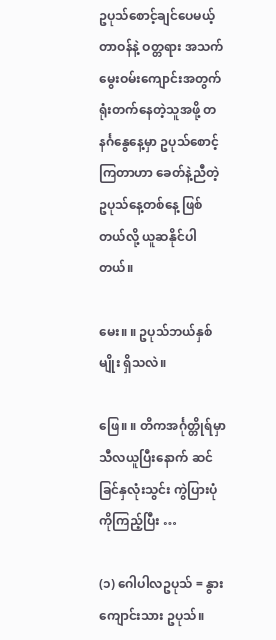ဥပုသ်စောင့်ချင်ပေမယ့် တာဝန်နဲ့ ဝတ္တရား အသက်မွေးဝမ်းကျောင်းအတွက် ရုံးတက်နေတဲ့သူအဖို့ တနင်္ဂနွေနေ့မှာ ဥပုသ်စောင့်ကြတာဟာ ခေတ်နဲ့ညီတဲ့ ဥပုသ်နေ့တစ်နေ့ ဖြစ်တယ်လို့ ယူဆနိုင်ပါတယ်။

မေး။ ။ ဥပုသ်ဘယ်နှစ်မျိုး ရှိသလဲ။

ဖြေ။ ။ တိကအင်္ဂုတ္တိုရ်မှာ သီလယူပြီးနောက် ဆင်ခြင်နှလုံးသွင်း ကွဲပြားပုံကိုကြည့်ပြီး …

(၁) ဂေါပါလဥပုသ် = နွားကျောင်းသား ဥပုသ်။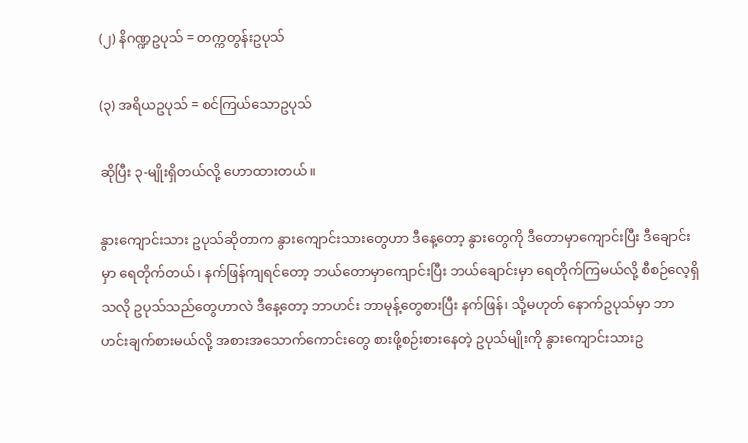(၂) နိဂဏ္ဍဥပုသ် = တက္ကတွန်းဥပုသ်

(၃) အရိယဥပုသ် = စင်ကြယ်သောဥပုသ်

ဆိုပြီး ၃-မျိုးရှိတယ်လို့ ဟောထားတယ်။

နွားကျောင်းသား ဥပုသ်ဆိုတာက နွားကျောင်းသားတွေဟာ ဒီနေ့တော့ နွားတွေကို ဒီတောမှာကျောင်းပြီး ဒီချောင်းမှာ ရေတိုက်တယ်၊ နက်ဖြန်ကျရင်တော့ ဘယ်တောမှာကျောင်းပြီး ဘယ်ချောင်းမှာ ရေတိုက်ကြမယ်လို့ စီစဉ်လေ့ရှိသလို ဥပုသ်သည်တွေဟာလဲ ဒီနေ့တော့ ဘာဟင်း ဘာမုန့်တွေစားပြီး နက်ဖြန်၊ သို့မဟုတ် နောက်ဥပုသ်မှာ ဘာဟင်းချက်စားမယ်လို့ အစားအသောက်ကောင်းတွေ စားဖို့စဉ်းစားနေတဲ့ ဥပုသ်မျိုးကို နွားကျောင်းသားဥ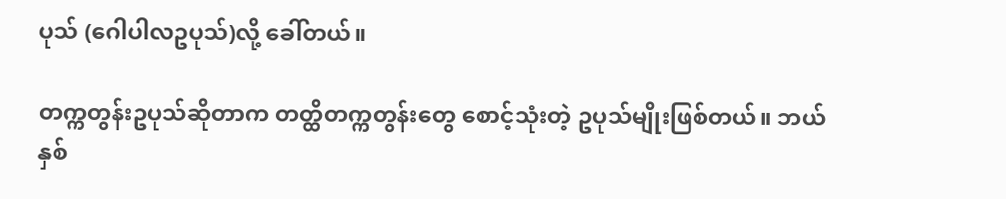ပုသ် (ဂေါပါလဥပုသ်)လို့ ခေါ်တယ်။

တက္ကတွန်းဥပုသ်ဆိုတာက တတ္ထိတက္ကတွန်းတွေ စောင့်သုံးတဲ့ ဥပုသ်မျိုးဖြစ်တယ်။ ဘယ်နှစ်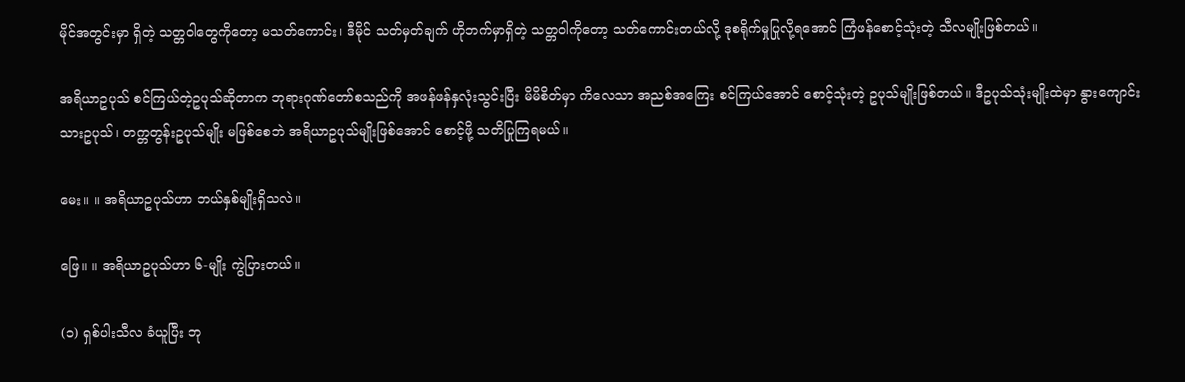မိုင်အတွင်းမှာ ရှိတဲ့ သတ္တဝါတွေကိုတော့ မသတ်ကောင်း၊ ဒီမိုင် သတ်မှတ်ချက် ဟိုဘက်မှာရှိတဲ့ သတ္တဝါကိုတော့ သတ်ကောင်းတယ်လို့ ဒုစရိုက်မှုပြုလို့ရအောင် ကြံဖန်စောင့်သုံးတဲ့ သီလမျိုးဖြစ်တယ်။

အရိယာဥပုသ် စင်ကြယ်တဲ့ဥပုသ်ဆိုတာက ဘုရားဂုဏ်တော်စသည်ကို အဖန်ဖန်နှလုံးသွင်းပြီး မိမိစိတ်မှာ ကိလေသာ အညစ်အကြေး စင်ကြယ်အောင် စောင့်သုံးတဲ့ ဥပုသ်မျိုးဖြစ်တယ်။ ဒီဥပုသ်သုံးမျိုးထဲမှာ နွားကျောင်းသားဥပုသ်၊ တက္တတွန်းဥပုသ်မျိုး မဖြစ်စေဘဲ အရိယာဥပုသ်မျိုးဖြစ်အောင် စောင့်ဖို့ သတိပြုကြရမယ်။

မေး။ ။ အရိယာဥပုသ်ဟာ ဘယ်နှစ်မျိုးရှိသလဲ။

ဖြေ။ ။ အရိယာဥပုသ်ဟာ ၆-မျိုး ကွဲပြားတယ်။

(၁) ရှစ်ပါးသီလ ခံယူပြီး ဘု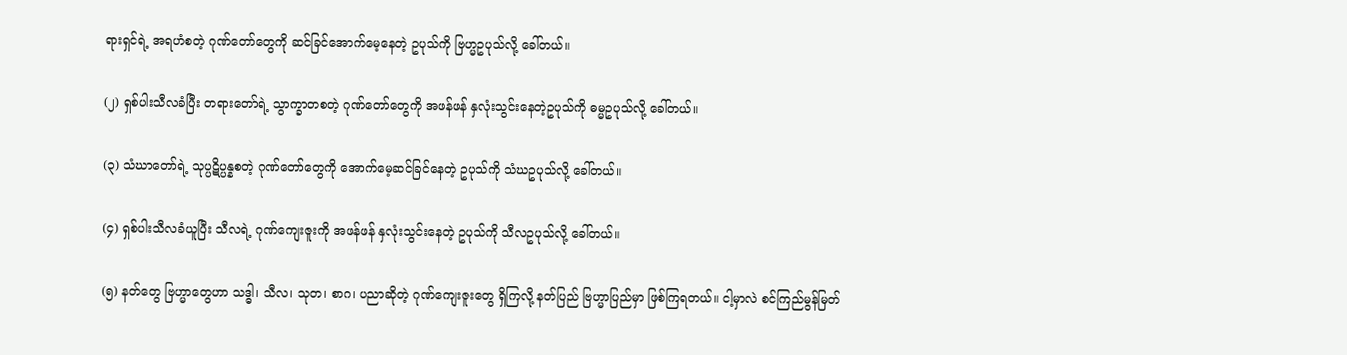ရားရှင်ရဲ့ အရဟံစတဲ့ ဂုဏ်တော်တွေကို ဆင်ခြင်အောက်မေ့နေတဲ့ ဥပုသ်ကို ဗြဟ္မဥပုသ်လို့ ခေါ်တယ်။

(၂) ရှစ်ပါးသီလခံပြီး တရားတော်ရဲ့ သွာက္ခာတစတဲ့ ဂုဏ်တော်တွေကို အဖန်ဖန် နှလုံးသွင်းနေတဲ့ဥပုသ်ကို ဓမ္မဥပုသ်လို့ ခေါ်တယ်။

(၃) သံဃာတော်ရဲ့ သုပ္ပဋိပ္ပန္နစတဲ့ ဂုဏ်တော်တွေကို အောက်မေ့ဆင်ခြင်နေတဲ့ ဥပုသ်ကို သံဃဥပုသ်လို့ ခေါ်တယ်။

(၄) ရှစ်ပါးသီလခံယူပြီး သီလရဲ့ ဂုဏ်ကျေးဇူးကို အဖန်ဖန် နှလုံးသွင်းနေတဲ့ ဥပုသ်ကို သီလဥပုသ်လို့ ခေါ်တယ်။

(၅) နတ်တွေ ဗြဟ္မာတွေဟာ သဒ္ဓါ၊ သီလ၊ သုတ၊ စာဂ၊ ပညာဆိုတဲ့ ဂုဏ်ကျေးဇူးတွေ ရှိကြလို့ နတ်ပြည် ဗြဟ္မာပြည်မှာ ဖြစ်ကြရတယ်။ ငါ့မှာလဲ စင်ကြည်မွန်မြတ်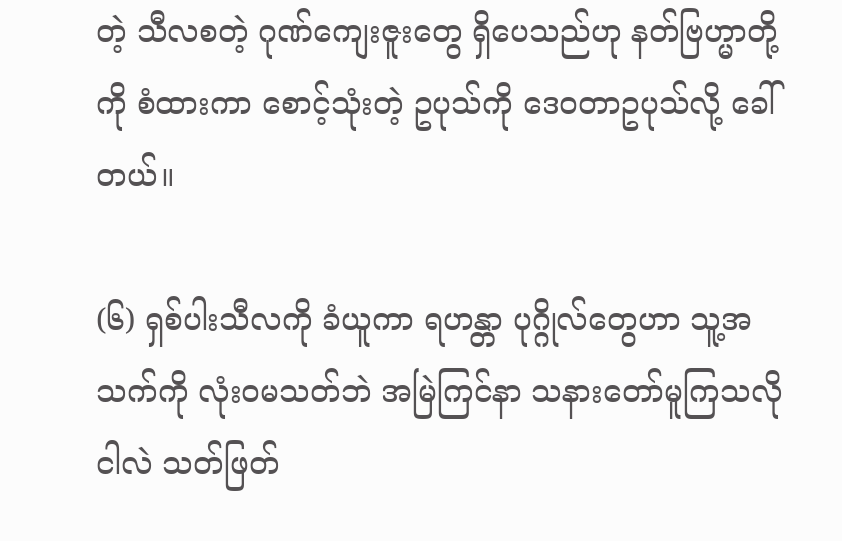တဲ့ သီလစတဲ့ ဂုဏ်ကျေးဇူးတွေ ရှိပေသည်ဟု နတ်ဗြဟ္မာတို့ကို စံထားကာ စောင့်သုံးတဲ့ ဥပုသ်ကို ဒေဝတာဥပုသ်လို့ ခေါ်တယ်။

(၆) ရှစ်ပါးသီလကို ခံယူကာ ရဟန္တာ ပုဂ္ဂိုလ်တွေဟာ သူ့အသက်ကို လုံးဝမသတ်ဘဲ အမြဲကြင်နာ သနားတော်မူကြသလို ငါလဲ သတ်ဖြတ်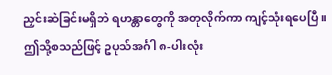ညှင်းဆဲခြင်းမရှိဘဲ ရဟန္တာတွေကို အတုလိုက်ကာ ကျင့်သုံးရပေပြီ။ ဤသို့စသည်ဖြင့် ဥပုသ်အင်္ဂါ ၈-ပါးလုံး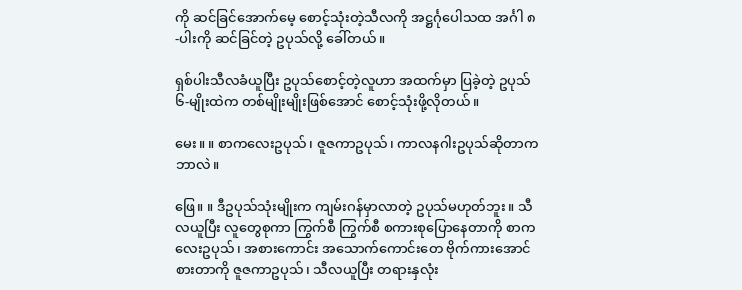ကို ဆင်ခြင်အောက်မေ့ စောင့်သုံးတဲ့သီလကို အဋ္ဌင်္ဂုပေါသထ အင်္ဂါ ၈-ပါးကို ဆင်ခြင်တဲ့ ဥပုသ်လို့ ခေါ်တယ်။

ရှစ်ပါးသီလခံယူပြီး ဥပုသ်စောင့်တဲ့လူဟာ အထက်မှာ ပြခဲ့တဲ့ ဥပုသ် ၆-မျိုးထဲက တစ်မျိုးမျိုးဖြစ်အောင် စောင့်သုံးဖို့လိုတယ်။

မေး။ ။ စာကလေးဥပုသ်၊ ဇူဇကာဥပုသ်၊ ကာလနဂါးဥပုသ်ဆိုတာက ဘာလဲ။

ဖြေ။ ။ ဒီဥပုသ်သုံးမျိုးက ကျမ်းဂန်မှာလာတဲ့ ဥပုသ်မဟုတ်ဘူး။ သီလယူပြီး လူတွေစုကာ ကြွက်စီ ကြွက်စီ စကားစုပြောနေတာကို စာကလေးဥပုသ်၊ အစားကောင်း အသောက်ကောင်းတေ ဗိုက်ကားအောင်စားတာကို ဇူဇကာဥပုသ်၊ သီလယူပြီး တရားနှလုံး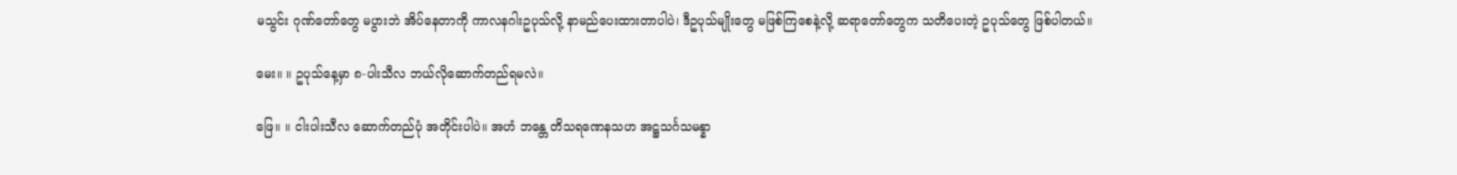မသွင်း ဂုဏ်တော်တွေ မပွားဘဲ အိပ်နေတာကို ကာလနဂါးဥပုသ်လို့ နာမည်ပေးထားတာပါပဲ၊ ဒီဥပုသ်မျိုးတွေ မဖြစ်ကြစေနဲ့လို့ ဆရာတော်တွေက သတိပေးတဲ့ ဥပုသ်တွေ ဖြစ်ပါတယ်။

မေး။ ။ ဥပုသ်နေ့မှာ ၈-ပါးသီလ ဘယ်လိုဆောက်တည်ရမလဲ။

ဖြေ။ ။ ငါးပါးသီလ ဆောက်တည်ပုံ အတိုင်းပါပဲ။ အဟံ ဘန္တေ တိသရဏေနသဟ အဋ္ဌသင်္ဂသမန္နာ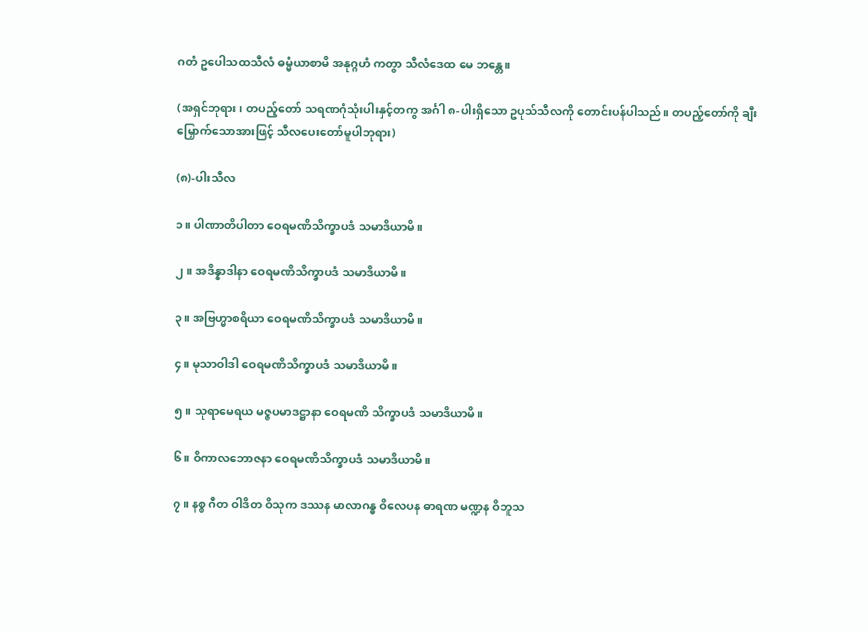ဂတံ ဥပေါသထသီလံ ဓမ္မံယာစာမိ အနုဂ္ဂဟံ ကတွာ သီလံဒေထ မေ ဘန္တေ။

(အရှင်ဘုရား၊ တပည့်တော် သရဏဂုံသုံးပါးနှင့်တကွ အင်္ဂါ ၈-ပါးရှိသော ဥပုသ်သီလကို တောင်းပန်ပါသည်။ တပည့်တော်ကို ချီးမြှောက်သောအားဖြင့် သီလပေးတော်မူပါဘုရား)

(၈)-ပါးသီလ

၁။ ပါဏာတိပါတာ ဝေရမဏိသိက္ခာပဒံ သမာဒိယာမိ။

၂။ အဒိန္နာဒါနာ ဝေရမဏိသိက္ခာပဒံ သမာဒိယာမိ။

၃။ အဗြဟ္မာစရိယာ ဝေရမဏိသိက္ခာပဒံ သမာဒိယာမိ။

၄။ မုသာဝါဒါ ဝေရမဏိသိက္ခာပဒံ သမာဒိယာမိ။

၅။ သုရာမေရယ မဇ္ဇပမာဒဋ္ဌာနာ ဝေရမဏိ သိက္ခာပဒံ သမာဒိယာမိ။

၆။ ဝိကာလဘောဇနာ ဝေရမဏိသိက္ခာပဒံ သမာဒိယာမိ။

၇။ နစ္စ ဂီတ ဝါဒိတ ဝိသုက ဒဿန မာလာဂန္ဓ ဝိလေပန ဓာရဏ မဏ္ဍန ဝိဘူသ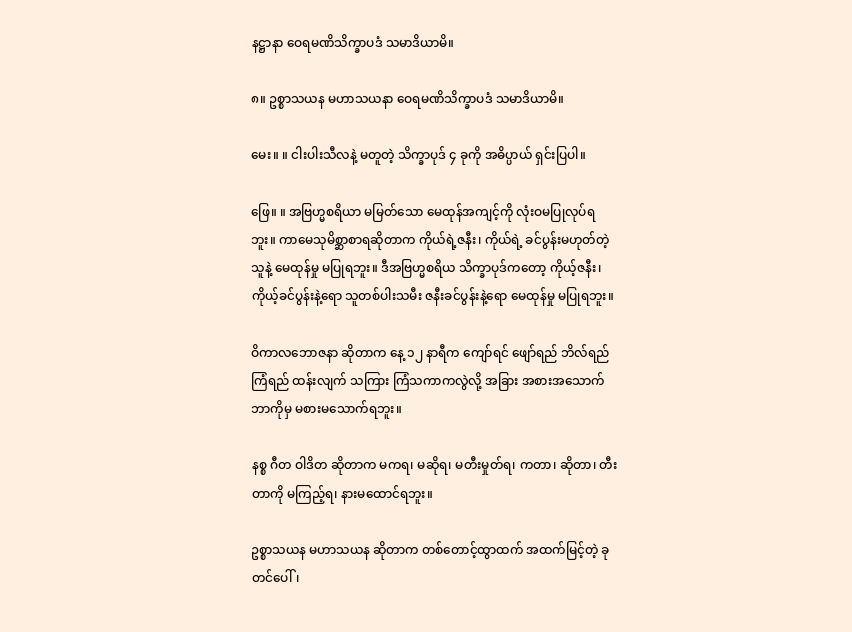နဋ္ဌာနာ ဝေရမဏိသိက္ခာပဒံ သမာဒိယာမိ။

၈။ ဥစ္စာသယန မဟာသယနာ ဝေရမဏိသိက္ခာပဒံ သမာဒိယာမိ။

မေး။ ။ ငါးပါးသီလနဲ့ မတူတဲ့ သိက္ခာပုဒ် ၄ ခုကို အဓိပ္ပာယ် ရှင်းပြပါ။

ဖြေ။ ။ အဗြဟ္မစရိယာ မမြတ်သော မေထုန်အကျင့်ကို လုံးဝမပြုလုပ်ရဘူး။ ကာမေသုမိစ္ဆာစာရဆိုတာက ကိုယ်ရဲ့ဇနီး၊ ကိုယ်ရဲ့ ခင်ပွန်းမဟုတ်တဲ့ သူနဲ့ မေထုန်မှု မပြုရဘူး။ ဒီအဗြဟ္မစရိယ သိက္ခာပုဒ်ကတော့ ကိုယ့်ဇနီး၊ ကိုယ့်ခင်ပွန်းနဲ့ရော သူတစ်ပါးသမီး ဇနီးခင်ပွန်းနဲ့ရော မေထုန်မှု မပြုရဘူး။

ဝိကာလဘောဇနာ ဆိုတာက နေ့ ၁၂ နာရီက ကျော်ရင် ဖျော်ရည် ဘိလ်ရည် ကြံရည် ထန်းလျက် သကြား ကြံသကာကလွဲလို့ အခြား အစားအသောက် ဘာကိုမှ မစားမသောက်ရဘူး။

နစ္စ ဂီတ ဝါဒိတ ဆိုတာက မကရ၊ မဆိုရ၊ မတီးမှုတ်ရ၊ ကတာ၊ ဆိုတာ၊ တီးတာကို မကြည့်ရ၊ နားမထောင်ရဘူး။

ဥစ္စာသယန မဟာသယန ဆိုတာက တစ်တောင့်ထွာထက် အထက်မြင့်တဲ့ ခုတင်ပေါ်၊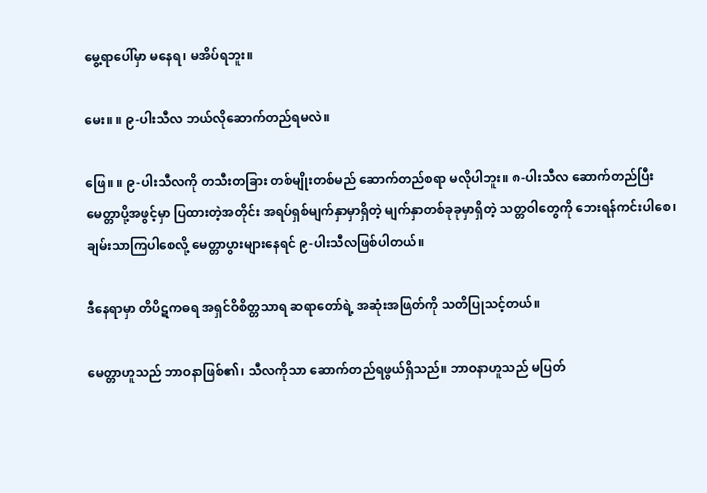မွေ့ရာပေါ်မှာ မနေရ၊ မအိပ်ရဘူး။

မေး။ ။ ၉-ပါးသီလ ဘယ်လိုဆောက်တည်ရမလဲ။

ဖြေ။ ။ ၉-ပါးသီလကို တသီးတခြား တစ်မျိုးတစ်မည် ဆောက်တည်စရာ မလိုပါဘူး။ ၈-ပါးသီလ ဆောက်တည်ပြီး မေတ္တာပို့အဖွင့်မှာ ပြထားတဲ့အတိုင်း အရပ်ရှစ်မျက်နှာမှာရှိတဲ့ မျက်နှာတစ်ခုခုမှာရှိတဲ့ သတ္တဝါတွေကို ဘေးရန်ကင်းပါစေ၊ ချမ်းသာကြပါစေလို့ မေတ္တာပွားများနေရင် ၉-ပါးသီလဖြစ်ပါတယ်။

ဒီနေရာမှာ တိပိဋကဓရ အရှင်ဝိစိတ္တသာရ ဆရာတော်ရဲ့ အဆုံးအဖြတ်ကို သတိပြုသင့်တယ်။

မေတ္တာဟူသည် ဘာဝနာဖြစ်၏၊ သီလကိုသာ ဆောက်တည်ရဖွယ်ရှိသည်။ ဘာဝနာဟူသည် မပြတ်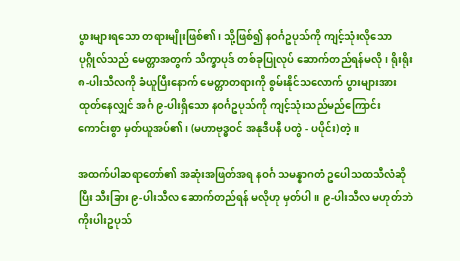ပွားများရသော တရားမျိုးဖြစ်၏၊ သို့ဖြစ်၍ နဝင်္ဂဥပုသ်ကို ကျင့်သုံးလိုသော ပုဂ္ဂိုလ်သည် မေတ္တာအတွက် သိက္ခာပုဒ် တစ်ခုပြုလုပ် ဆောက်တည်ရန်မလို၊ ရိုးရိုး ၈-ပါးသီလကို ခံယူပြီးနောက် မေတ္တာတရားကို စွမ်းနိုင်သလောက် ပွားများအားထုတ်နေလျှင် အင်္ဂ ၉-ပါးရှိသော နဝင်္ဂဥပုသ်ကို ကျင့်သုံးသည်မည်ကြောင်း ကောင်းစွာ မှတ်ယူအပ်၏၊ (မဟာဗုဒ္ဓဝင် အနုဒီပနီ ပတွဲ - ပပိုင်း)တဲ့။

အထက်ပါဆရာတော်၏ အဆုံးအဖြတ်အရ နဝင်္ဂ သမန္နာဂတံ ဥပေါသထသီလံဆိုပြီး သီးခြား ၉-ပါးသီလ ဆောက်တည်ရန် မလိုဟု မှတ်ပါ။ ၉-ပါးသီလ မဟုတ်ဘဲ ကိုးပါးဥပုသ်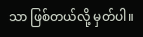သာ ဖြစ်တယ်လို့ မှတ်ပါ။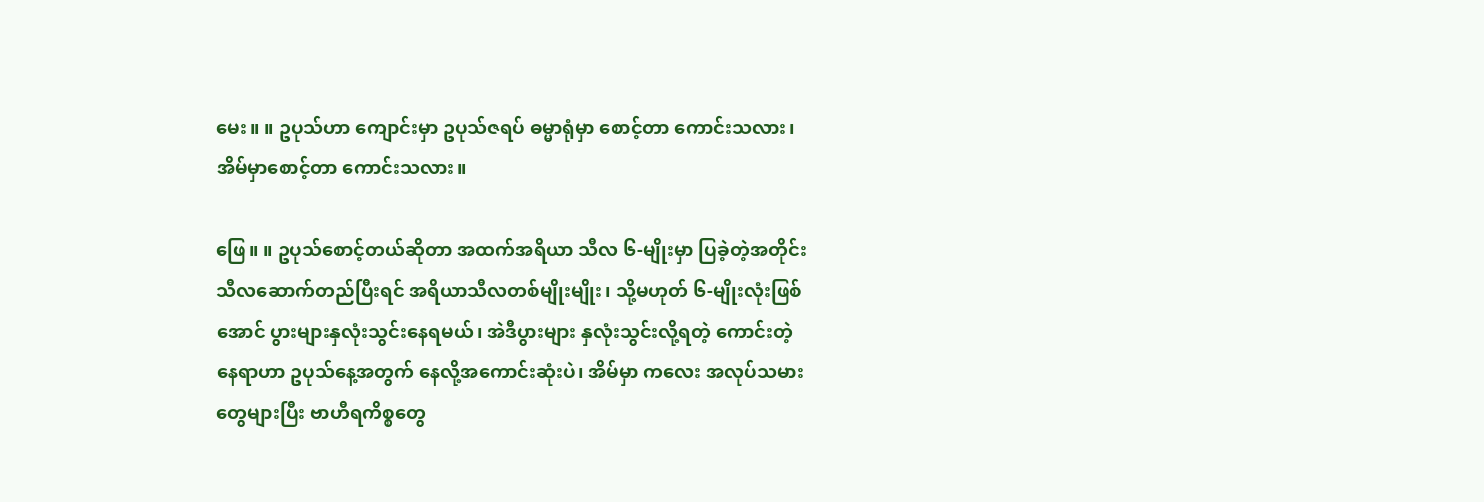မေး။ ။ ဥပုသ်ဟာ ကျောင်းမှာ ဥပုသ်ဇရပ် ဓမ္မာရုံမှာ စောင့်တာ ကောင်းသလား၊ အိမ်မှာစောင့်တာ ကောင်းသလား။

ဖြေ။ ။ ဥပုသ်စောင့်တယ်ဆိုတာ အထက်အရိယာ သီလ ၆-မျိုးမှာ ပြခဲ့တဲ့အတိုင်း သီလဆောက်တည်ပြီးရင် အရိယာသီလတစ်မျိုးမျိုး၊ သို့မဟုတ် ၆-မျိုးလုံးဖြစ်အောင် ပွားများနှလုံးသွင်းနေရမယ်၊ အဲဒီပွားများ နှလုံးသွင်းလို့ရတဲ့ ကောင်းတဲ့နေရာဟာ ဥပုသ်နေ့အတွက် နေလို့အကောင်းဆုံးပဲ၊ အိမ်မှာ ကလေး အလုပ်သမားတွေများပြီး ဗာဟီရကိစ္စတွေ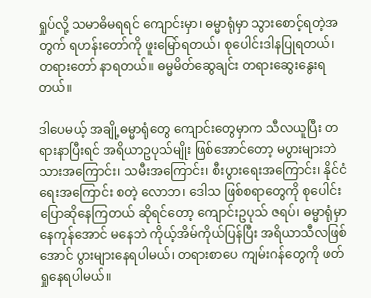ရှုပ်လို့ သမာဓိမရရင် ကျောင်းမှာ၊ ဓမ္မာရုံမှာ သွားစောင့်ရတဲ့အတွက် ရဟန်းတော်ကို ဖူးမြော်ရတယ်၊ စုပေါင်းဒါနပြုရတယ်၊ တရားတော် နာရတယ်။ ဓမ္မမိတ်ဆွေချင်း တရားဆွေးနွေးရတယ်။

ဒါပေမယ့် အချို့ဓမ္မာရုံတွေ ကျောင်းတွေမှာက သီလယူပြီး တရားနာပြီးရင် အရိယာဥပုသ်မျိုး ဖြစ်အောင်တော့ မပွားများဘဲ သားအကြောင်း၊ သမီးအကြောင်း၊ စီးပွားရေးအကြောင်း၊ နိုင်ငံရေးအကြောင်း စတဲ့ လောဘ၊ ဒေါသ ဖြစ်စရာတွေကို စုပေါင်းပြောဆိုနေကြတယ် ဆိုရင်တော့ ကျောင်းဥပုသ် ဇရပ်၊ ဓမ္မာရုံမှာ နေကုန်အောင် မနေဘဲ ကိုယ့်အိမ်ကိုယ်ပြန်ပြီး အရိယာသီလဖြစ်အောင် ပွားများနေရပါမယ်၊ တရားစာပေ ကျမ်းဂန်တွေကို ဖတ်ရှုနေရပါမယ်။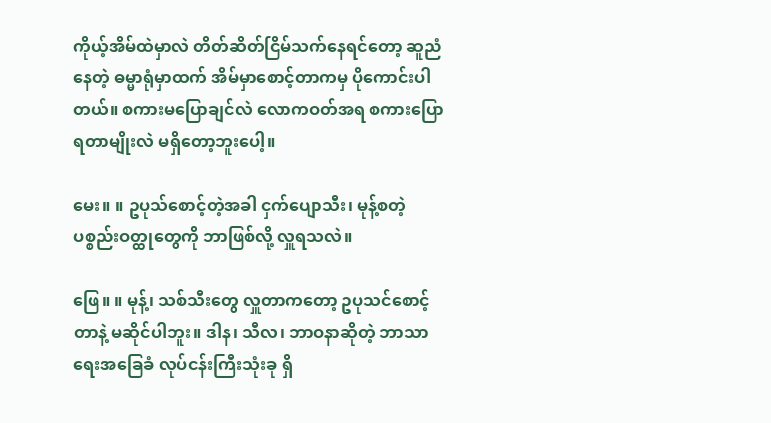ကိုယ့်အိမ်ထဲမှာလဲ တိတ်ဆိတ်ငြိမ်သက်နေရင်တော့ ဆူညံနေတဲ့ ဓမ္မာရုံမှာထက် အိမ်မှာစောင့်တာကမှ ပိုကောင်းပါတယ်။ စကားမပြောချင်လဲ လောကဝတ်အရ စကားပြောရတာမျိုးလဲ မရှိတော့ဘူးပေါ့။

မေး။ ။ ဥပုသ်စောင့်တဲ့အခါ ငှက်ပျောသီး၊ မုန့်စတဲ့ ပစ္စည်းဝတ္ထုတွေကို ဘာဖြစ်လို့ လှူရသလဲ။

ဖြေ။ ။ မုန့်၊ သစ်သီးတွေ လှူတာကတော့ ဥပုသင်စောင့်တာနဲ့ မဆိုင်ပါဘူး။ ဒါန၊ သီလ၊ ဘာဝနာဆိုတဲ့ ဘာသာရေးအခြေခံ လုပ်ငန်းကြီးသုံးခု ရှိ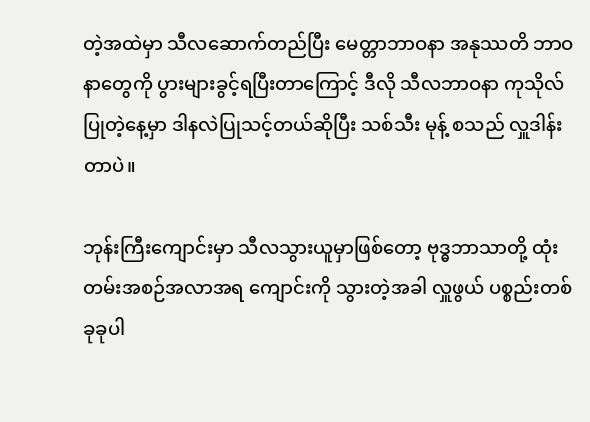တဲ့အထဲမှာ သီလဆောက်တည်ပြီး မေတ္တာဘာဝနာ အနုဿတိ ဘာဝနာတွေကို ပွားများခွင့်ရပြီးတာကြောင့် ဒီလို သီလဘာဝနာ ကုသိုလ်ပြုတဲ့နေ့မှာ ဒါနလဲပြုသင့်တယ်ဆိုပြီး သစ်သီး မုန့် စသည် လှူဒါန်းတာပဲ။

ဘုန်းကြီးကျောင်းမှာ သီလသွားယူမှာဖြစ်တော့ ဗုဒ္ဓဘာသာတို့ ထုံးတမ်းအစဉ်အလာအရ ကျောင်းကို သွားတဲ့အခါ လှူဖွယ် ပစ္စည်းတစ်ခုခုပါ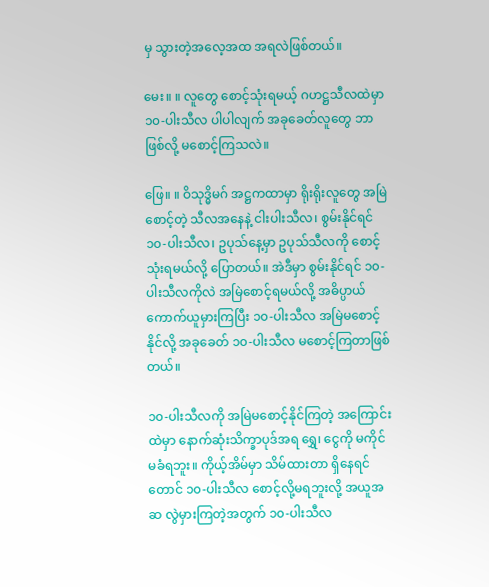မှ သွားတဲ့အလေ့အထ အရလဲဖြစ်တယ်။

မေး။ ။ လူတွေ စောင့်သုံးရမယ့် ဂဟဋ္ဌသီလထဲမှာ ၁၀-ပါးသီလ ပါပါလျက် အခုခေတ်လူတွေ ဘာဖြစ်လို့ မစောင့်ကြသလဲ။

ဖြေ။ ။ ဝိသုဒ္ဓိမဂ် အဋ္ဌကထာမှာ ရိုးရိုးလူတွေ အမြဲစောင့်တဲ့ သီလအနေနဲ့ ငါးပါးသီလ၊ စွမ်းနိုင်ရင် ၁၀-ပါးသီလ၊ ဥပုသ်နေ့မှာ ဥပုသ်သီလကို စောင့်သုံးရမယ်လို့ ပြောတယ်။ အဲဒီမှာ စွမ်းနိုင်ရင် ၁၀-ပါးသီလကိုလဲ အမြဲစောင့်ရမယ်လို့ အဓိပ္ပာယ် ကောက်ယူမှားကြပြီး ၁၀-ပါးသီလ အမြဲမစောင့်နိုင်လို့ အခုခေတ် ၁၀-ပါးသီလ မစောင့်ကြတာဖြစ်တယ်။

၁၀-ပါးသီလကို အမြဲမစောင့်နိုင်ကြတဲ့ အကြောင်းထဲမှာ နောက်ဆုံးသိက္ခာပုဒ်အရ ရွှေ၊ ငွေကို မကိုင် မခံရဘူး။ ကိုယ့်အိမ်မှာ သိမ်ထားတာ ရှိနေရင်တောင် ၁၀-ပါးသီလ စောင့်လို့မရဘူးလို့ အယူအဆ လွဲမှားကြတဲ့အတွက် ၁၀-ပါးသီလ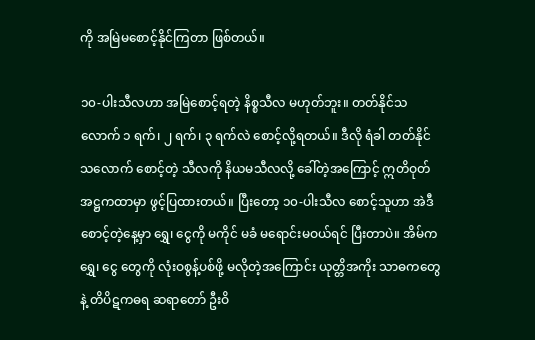ကို အမြဲမစောင့်နိုင်ကြတာ ဖြစ်တယ်။

၁၀-ပါးသီလဟာ အမြဲစောင့်ရတဲ့ နိစ္စသီလ မဟုတ်ဘူး။ တတ်နိုင်သလောက် ၁ ရက်၊ ၂ ရက်၊ ၃ ရက်လဲ စောင့်လို့ရတယ်။ ဒီလို ရံခါ တတ်နိုင်သလောက် စောင့်တဲ့ သီလကို နိယမသီလလို့ ခေါ်တဲ့အကြောင့် ဣတိဝုတ် အဋ္ဌကထာမှာ ဖွင့်ပြထားတယ်။ ပြီးတော့ ၁၀-ပါးသီလ စောင့်သူဟာ အဲဒီစောင့်တဲ့နေ့မှာ ရွှေ၊ ငွေကို မကိုင် မခံ မရောင်းမဝယ်ရင် ပြီးတာပဲ။ အိမ်က ရွှေ၊ ငွေ တွေကို လုံးဝစွန့်ပစ်ဖို့ မလိုတဲ့အကြောင်း ယုတ္တိအကိုး သာဓကတွေနဲ့ တိပိဋကဓရ ဆရာတော် ဦးဝိ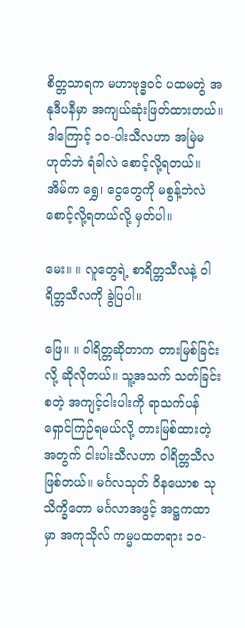စိတ္တသာရက မဟာဗုဒ္ဓဝင် ပထမတွဲ အနုဒီပနီမှာ အကျယ်ဆုံးဖြတ်ထားတယ်။ ဒါကြောင့် ၁၀-ပါးသီလဟာ အမြဲမဟုတ်ဘဲ ရံခါလဲ စောင့်လို့ရတယ်။ အိမ်က ရွှေ၊ ငွေတွေကို မစွန့်ဘဲလဲ စောင့်လို့ရတယ်လို့ မှတ်ပါ။

မေး။ ။ လူတွေရဲ့ စာရိတ္တသီလနဲ့ ဝါရိတ္တသီလကို ခွဲပြပါ။

ဖြေ။ ။ ဝါရိတ္တဆိုတာက တားမြစ်ခြင်းလို့ ဆိုလိုတယ်။ သူ့အသက် သတ်ခြင်းစတဲ့ အကျင့်ငါးပါးကို ရာသက်ပန် ရှောင်ကြဉ်ရမယ်လို့ တားမြစ်ထားတဲ့အတွက် ငါးပါးသီလဟာ ဝါရိတ္တသီလဖြစ်တယ်။ မင်္ဂလသုတ် ဝိနယောစ သုသိက္ခိတော မင်္ဂလာအဖွင့် အဋ္ဌကထာမှာ အကုသိုလ် ကမ္မပထတရား ၁၀-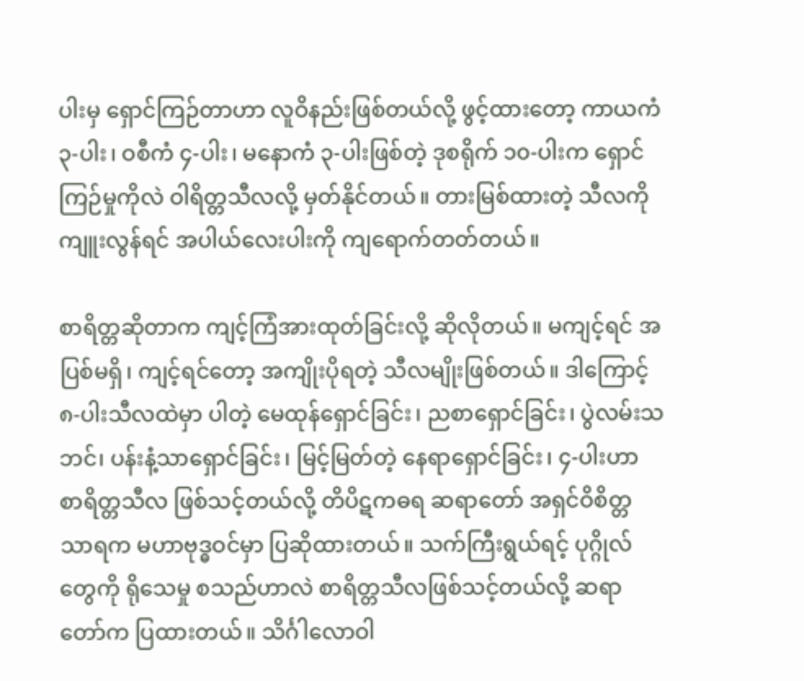ပါးမှ ရှောင်ကြဉ်တာဟာ လူဝိနည်းဖြစ်တယ်လို့ ဖွင့်ထားတော့ ကာယကံ ၃-ပါး၊ ဝစီကံ ၄-ပါး၊ မနောကံ ၃-ပါးဖြစ်တဲ့ ဒုစရိုက် ၁၀-ပါးက ရှောင်ကြဉ်မှုကိုလဲ ဝါရိတ္တသီလလို့ မှတ်နိုင်တယ်။ တားမြစ်ထားတဲ့ သီလကို ကျူးလွန်ရင် အပါယ်လေးပါးကို ကျရောက်တတ်တယ်။

စာရိတ္တဆိုတာက ကျင့်ကြံအားထုတ်ခြင်းလို့ ဆိုလိုတယ်။ မကျင့်ရင် အပြစ်မရှိ၊ ကျင့်ရင်တော့ အကျိုးပိုရတဲ့ သီလမျိုးဖြစ်တယ်။ ဒါကြောင့် ၈-ပါးသီလထဲမှာ ပါတဲ့ မေထုန်ရှောင်ခြင်း၊ ညစာရှောင်ခြင်း၊ ပွဲလမ်းသဘင်၊ ပန်းနံ့သာရှောင်ခြင်း၊ မြင့်မြတ်တဲ့ နေရာရှောင်ခြင်း၊ ၄-ပါးဟာ စာရိတ္တသီလ ဖြစ်သင့်တယ်လို့ တိပိဋကဓရ ဆရာတော် အရှင်ဝိစိတ္တသာရက မဟာဗုဒ္ဓဝင်မှာ ပြဆိုထားတယ်။ သက်ကြီးရွယ်ရင့် ပုဂ္ဂိုလ်တွေကို ရိုသေမှု စသည်ဟာလဲ စာရိတ္တသီလဖြစ်သင့်တယ်လို့ ဆရာတော်က ပြထားတယ်။ သိင်္ဂါလောဝါ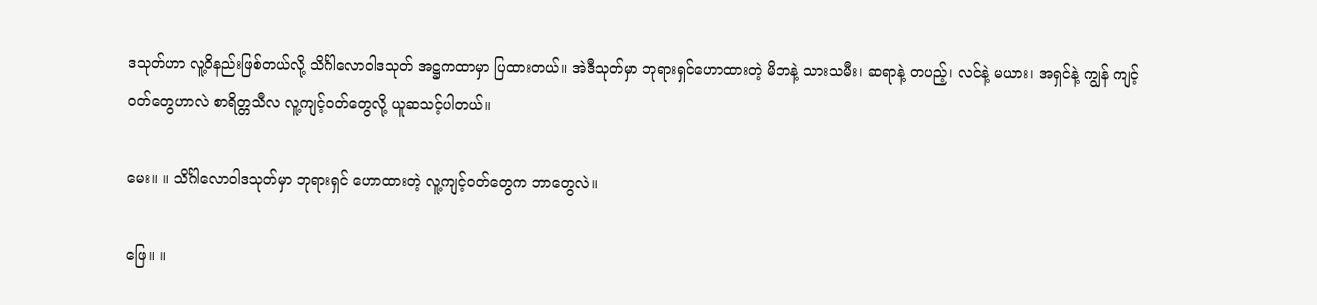ဒသုတ်ဟာ လူ့ဝိနည်းဖြစ်တယ်လို့ သိင်္ဂါလောဝါဒသုတ် အဋ္ဌကထာမှာ ပြထားတယ်။ အဲဒီသုတ်မှာ ဘုရားရှင်ဟောထားတဲ့ မိဘနဲ့ သားသမီး၊ ဆရာနဲ့ တပည့်၊ လင်နဲ့ မယား၊ အရှင်နဲ့ ကျွန် ကျင့်ဝတ်တွေဟာလဲ စာရိတ္တသီလ လူ့ကျင့်ဝတ်တွေလို့ ယူဆသင့်ပါတယ်။

မေး။ ။ သိင်္ဂါလောဝါဒသုတ်မှာ ဘုရားရှင် ဟောထားတဲ့ လူ့ကျင့်ဝတ်တွေက ဘာတွေလဲ။

ဖြေ။ ။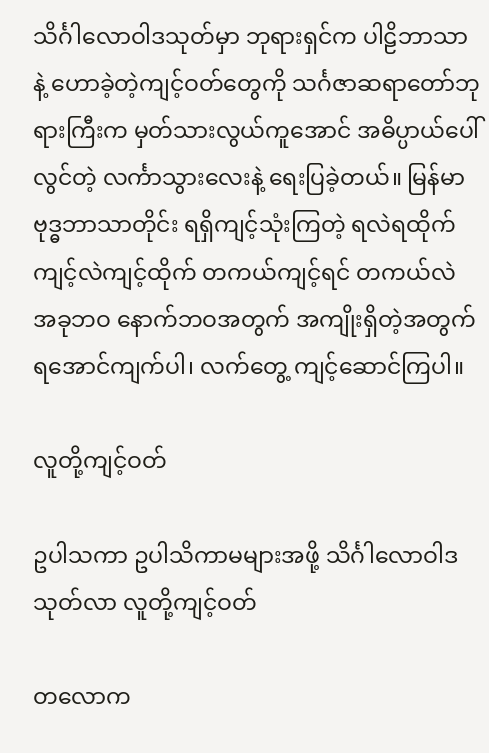သိင်္ဂါလောဝါဒသုတ်မှာ ဘုရားရှင်က ပါဠိဘာသာနဲ့ ဟောခဲ့တဲ့ကျင့်ဝတ်တွေကို သင်္ဂဇာဆရာတော်ဘုရားကြီးက မှတ်သားလွယ်ကူအောင် အဓိပ္ပာယ်ပေါ်လွင်တဲ့ လင်္ကာသွားလေးနဲ့ ရေးပြခဲ့တယ်။ မြန်မာဗုဒ္ဓဘာသာတိုင်း ရရှိကျင့်သုံးကြတဲ့ ရလဲရထိုက် ကျင့်လဲကျင့်ထိုက် တကယ်ကျင့်ရင် တကယ်လဲ အခုဘဝ နောက်ဘဝအတွက် အကျိုးရှိတဲ့အတွက် ရအောင်ကျက်ပါ၊ လက်တွေ့ ကျင့်ဆောင်ကြပါ။

လူတို့ကျင့်ဝတ်

ဥပါသကာ ဥပါသိကာမများအဖို့ သိင်္ဂါလောဝါဒသုတ်လာ လူတို့ကျင့်ဝတ်

တလောက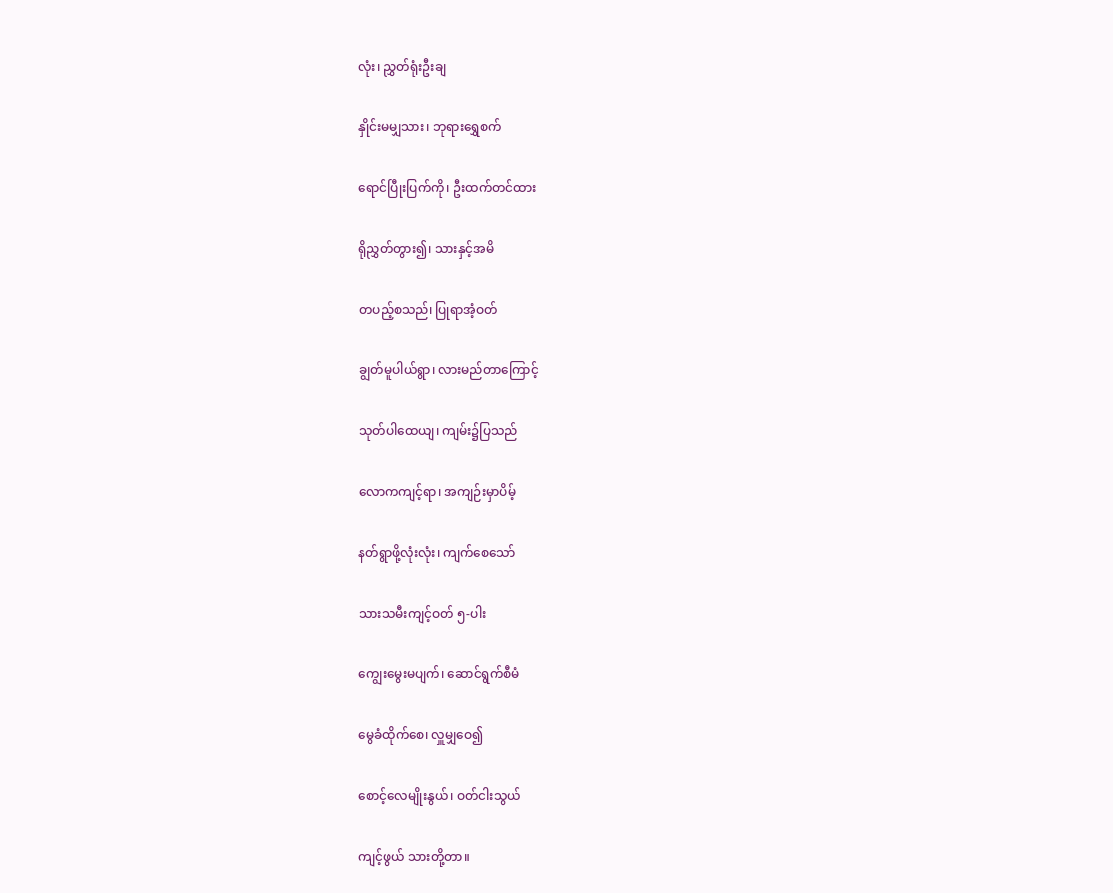လုံး၊ ညွှတ်ရုံးဦးချ

နှိုင်းမမျှသား၊ ဘုရားရွှေစက်

ရောင်ပြီုးပြက်ကို၊ ဦးထက်တင်ထား

ရိုညွှတ်တွား၍၊ သားနှင့်အမိ

တပည့်စသည်၊ ပြုရာအံ့ဝတ်

ချွတ်မူပါယ်ရွာ၊ လားမည်တာကြောင့်

သုတ်ပါထေယျ၊ ကျမ်း၌ပြသည်

လောကကျင့်ရာ၊ အကျဉ်းမှာပိမ့်

နတ်ရွာဖို့လုံးလုံး၊ ကျက်စေသော်

သားသမီးကျင့်ဝတ် ၅-ပါး

ကျွေးမွေးမပျက်၊ ဆောင်ရွက်စီမံ

မွေခံထိုက်စေ၊ လှူမျှဝေ၍

စောင့်လေမျိုးနွယ်၊ ဝတ်ငါးသွယ်

ကျင့်ဖွယ် သားတို့တာ။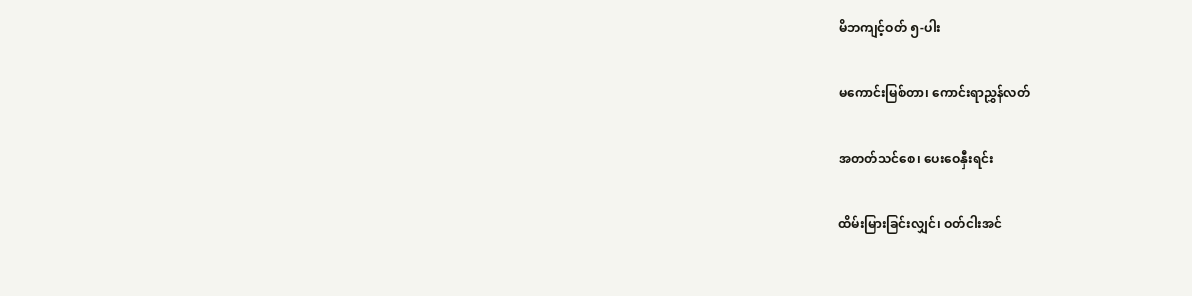မိဘကျင့်ဝတ် ၅-ပါး

မကောင်းမြစ်တာ၊ ကောင်းရာညွှန်လတ်

အတတ်သင်စေ၊ ပေးဝေနှီးရင်း

ထိမ်းမြားခြင်းလျှင်၊ ဝတ်ငါးအင်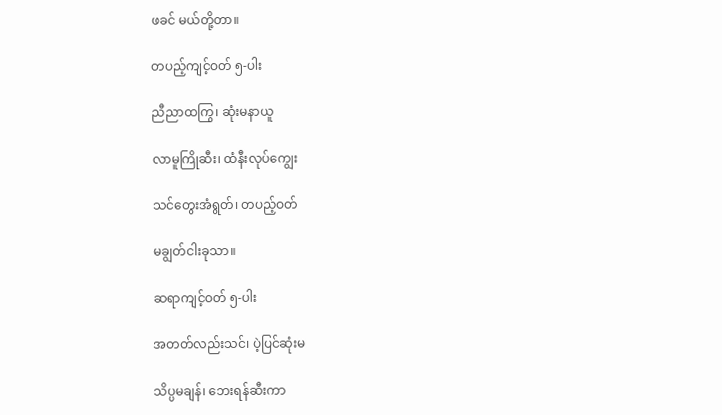ဖခင် မယ်တို့တာ။

တပည့်ကျင့်ဝတ် ၅-ပါး

ညီညာထကြွ၊ ဆုံးမနာယူ

လာမူကြိုဆီး၊ ထံနီးလုပ်ကျွေး

သင်တွေးအံရွတ်၊ တပည့်ဝတ်

မချွတ်ငါးခုသာ။

ဆရာကျင့်ဝတ် ၅-ပါး

အတတ်လည်းသင်၊ ပဲ့ပြင်ဆုံးမ

သိပ္ပမချန်၊ ဘေးရန်ဆီးကာ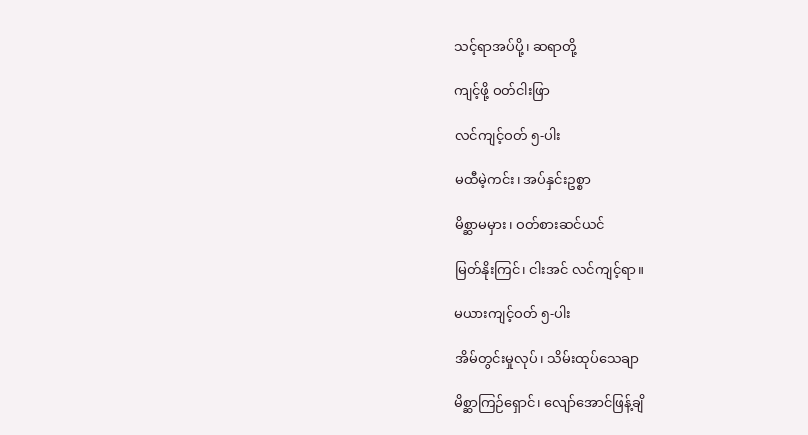သင့်ရာအပ်ပို့၊ ဆရာတို့

ကျင့်ဖို့ ဝတ်ငါးဖြာ

လင်ကျင့်ဝတ် ၅-ပါး

မထီမဲ့ကင်း၊ အပ်နှင်းဥစ္စာ

မိစ္ဆာမမှား၊ ဝတ်စားဆင်ယင်

မြတ်နိုးကြင်၊ ငါးအင် လင်ကျင့်ရာ။

မယားကျင့်ဝတ် ၅-ပါး

အိမ်တွင်းမှုလုပ်၊ သိမ်းထုပ်သေချာ

မိစ္ဆာကြဉ်ရှောင်၊ လျော်အောင်ဖြန့်ချိ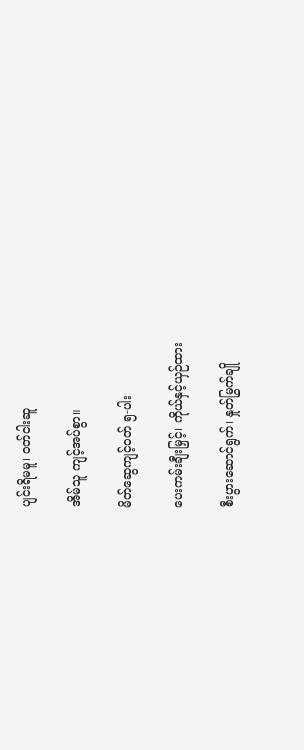ပျင်းရိမမူ၊ ဝတ်ငါးဆူ

အိမ်သူ ကျင့်အပ်စွာ။

မိတ်ဆွေကျင့်ဝတ် ၅-ပါး

ပေးကမ်းချီးမြှင့်၊ ကိုယ်နှင့်ယှဉ်ထား

စီးပွားဆောင်ရွက်၊ နှုတ်မြွက်ချို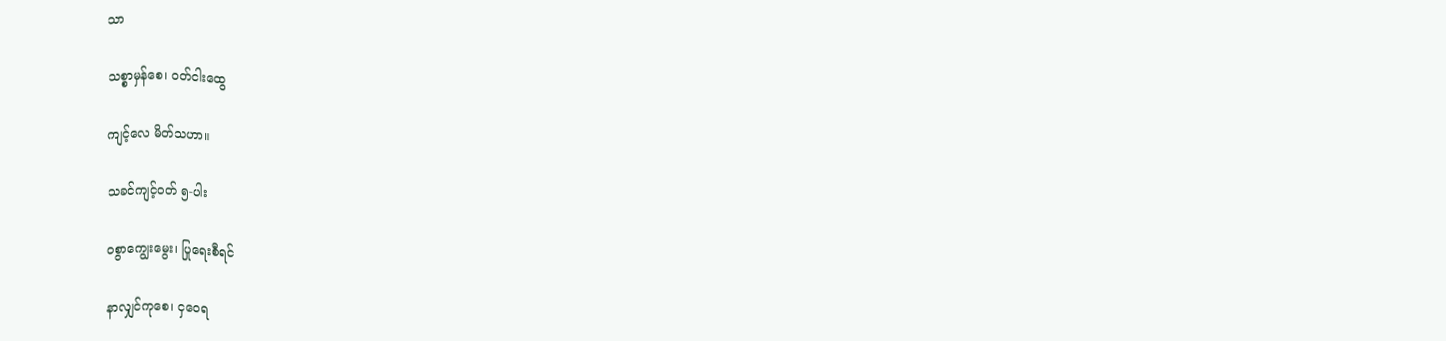သာ

သစ္စာမှန်စေ၊ ဝတ်ငါးထွေ

ကျင့်လေ မိတ်သဟာ။

သခင်ကျင့်ဝတ် ၅-ပါး

ဝစွာကျွေးမွေး၊ ပြုရေးစီရင်

နာလျှင်ကုစေ၊ ငှဝေရ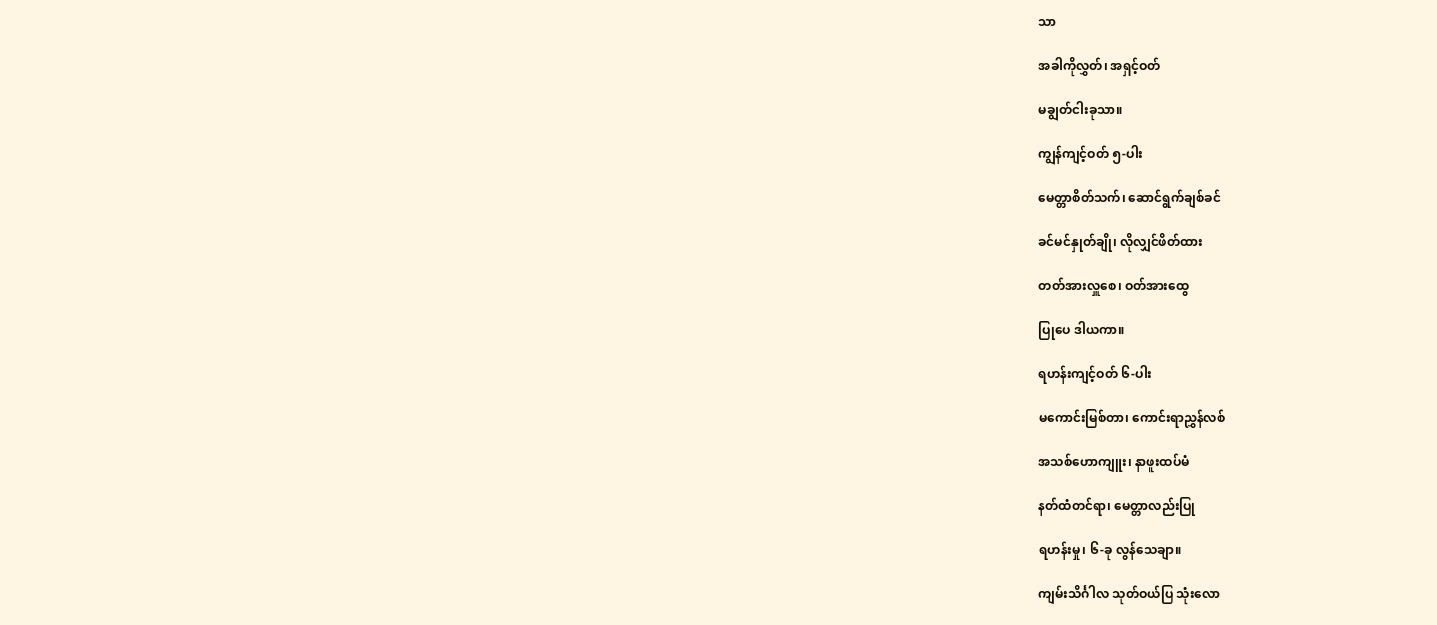သာ

အခါကိုလွှတ်၊ အရှင့်ဝတ်

မချွတ်ငါးခုသာ။

ကျွန်ကျင့်ဝတ် ၅-ပါး

မေတ္တာစိတ်သက်၊ ဆောင်ရွက်ချစ်ခင်

ခင်မင်နှုတ်ချို၊ လိုလျှင်ဖိတ်ထား

တတ်အားလှူစေ၊ ဝတ်အားထွေ

ပြုပေ ဒါယကာ။

ရဟန်းကျင့်ဝတ် ၆-ပါး

မကောင်းမြစ်တာ၊ ကောင်းရာညွှန်လစ်

အသစ်ဟောကျူး၊ နာဖူးထပ်မံ

နတ်ထံတင်ရာ၊ မေတ္တာလည်းပြု

ရဟန်းမှု၊ ၆-ခု လွန်သေချာ။

ကျမ်းသိင်္ဂါလ သုတ်ဝယ်ပြ သုံးလော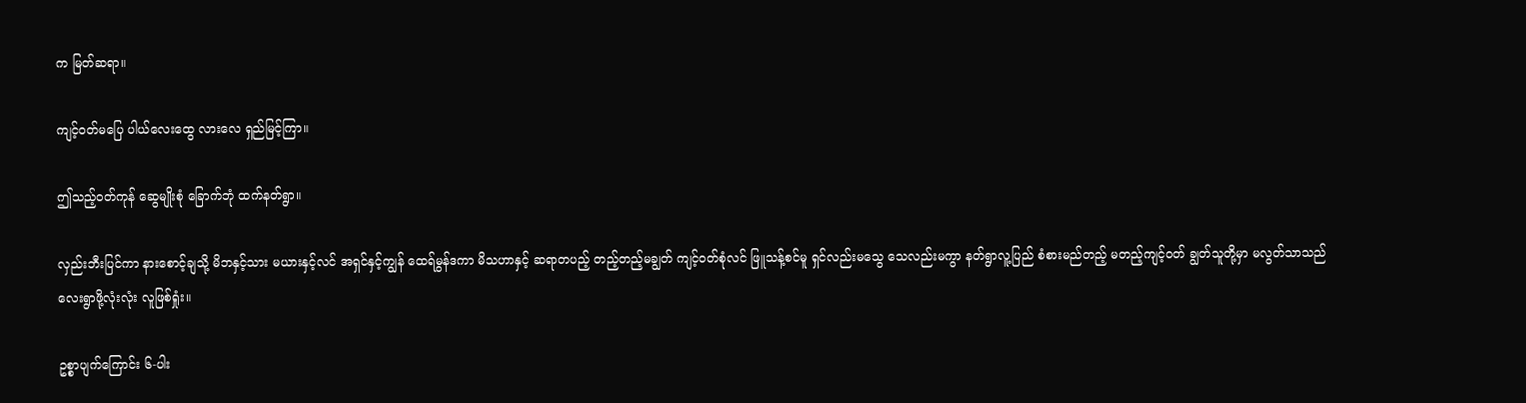က မြတ်ဆရာ။

ကျင့်ဝတ်မပြေ ပါယ်လေးထွေ လားလေ ရှည်မြင့်ကြာ။

ဤသည့်ဝတ်ကုန် ဆွေမျိုးစုံ ခြောက်ဘုံ ထက်နတ်ရွာ။

လှည်းဘီးပြင်ကာ နားစောင့်ချသို့ မိဘနှင့်သား မယားနှင့်လင် အရှင်နှင့်ကျွန် ထေရ်မွန်ဒကာ မိသဟာနှင့် ဆရာတပည့် တည့်တည့်မချွတ် ကျင့်ဝတ်စုံလင် ဖြူသန့်စင်မူ ရှင်လည်းမသွေ သေလည်းမကွာ နတ်ရွာလူ့ပြည် စံစားမည်တည့် မတည့်ကျင့်ဝတ် ချွတ်သူတို့မှာ မလွတ်သာသည် လေးရွာဖို့လုံးလုံး လူဖြစ်ရှုံး။

ဥစ္စာပျက်ကြောင်း ၆-ပါး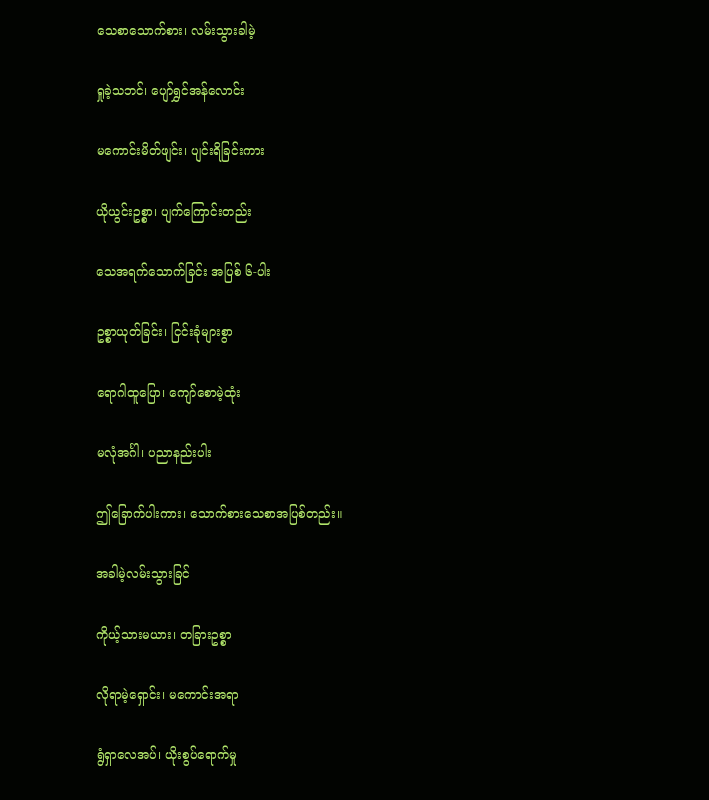သေစာသောက်စား၊ လမ်းသွားခါမဲ့

ရှုခဲ့သဘင်၊ ပျော်ရွှင်အန်လောင်း

မကောင်းမိတ်ဖျင်း၊ ပျင်းရိခြင်းကား

ယိုယွင်းဥစ္စာ၊ ပျက်ကြောင်းတည်း

သေအရက်သောက်ခြင်း အပြစ် ၆-ပါး

ဥစ္စာယုတ်ခြင်း၊ ငြင်းခုံများစွာ

ရောဂါထူပြော၊ ကျော်စောမဲ့ထုံး

မလုံအင်္ဂါ၊ ပညာနည်းပါး

ဤခြောက်ပါးကား၊ သောက်စားသေစာအပြစ်တည်း။

အခါမဲ့လမ်းသွားခြင်

ကိုယ့်သားမယား၊ တခြားဥစ္စာ

လိုရာမဲ့ရှောင်း၊ မကောင်းအရာ

ရွံရှာလေအပ်၊ ယိုးစွပ်ရောက်မှု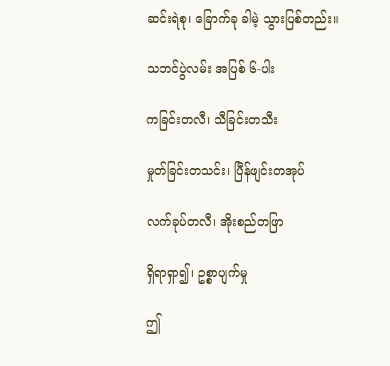ဆင်းရဲစု၊ ခြောက်ခု ခါမဲ့ သွားပြစ်တည်း။

သဘင်ပွဲလမ်း အပြစ် ၆-ပါး

ကခြင်းတလီ၊ သီခြင်းတသီး

မှုတ်ခြင်းတသင်း၊ ပြီန်ဖျင်းတအုပ်

လက်ခုပ်တလီ၊ အိုးစည်တဖြာ

ရှိရာရှာ၍၊ ဥစ္စာပျက်မှု

ဤ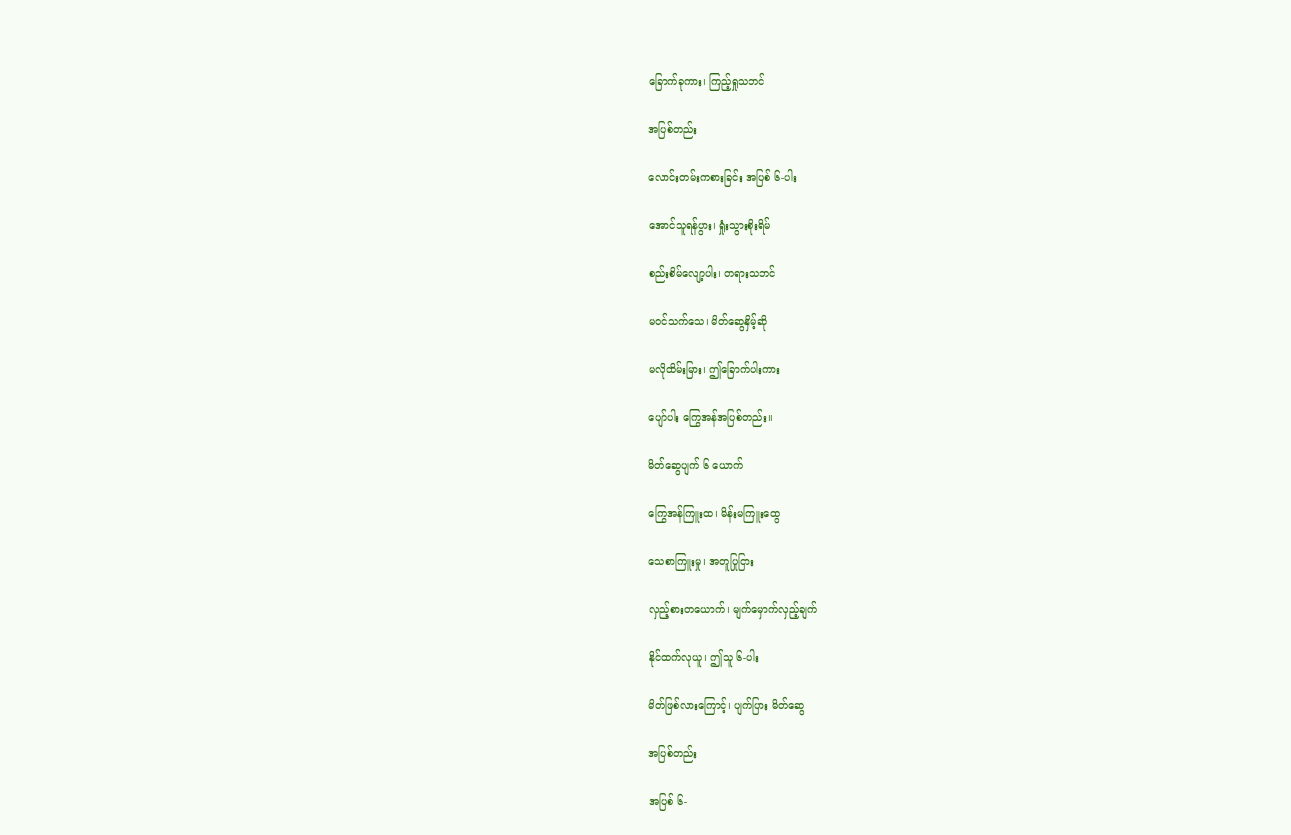ခြောက်ခုကား၊ ကြည့်ရှုသဘင်

အပြစ်တည်း

လောင်းတမ်းကစားခြင်း အပြစ် ၆-ပါး

အောင်သူရန်ပွား၊ ရှုံးသွားစိုးရိမ်

စည်းစိမ်လျော့ပါး၊ တရားသဘင်

မဝင်သက်သေ၊ မိတ်ဆွေနှိမ့်ဆို

မလိုထိမ်းမြား၊ ဤခြောက်ပါးကား

ပျော်ပါး ကြွေအန်အပြစ်တည်း။

မိတ်ဆွေပျက် ၆ ယောက်

ကြွေအန်ကြူးထ၊ မိန်းမကြူးထွေ

သေစာကြူးမှု၊ အတူပြုငြား

လှည့်စားတယောက်၊ မျက်မှောက်လှည့်ချက်

နိုင်ထက်လုယူ၊ ဤသူ ၆-ပါး

မိတ်ဖြစ်လားကြောင့်၊ ပျက်ပြား မိတ်ဆွေ

အပြစ်တည်း

အပြစ် ၆-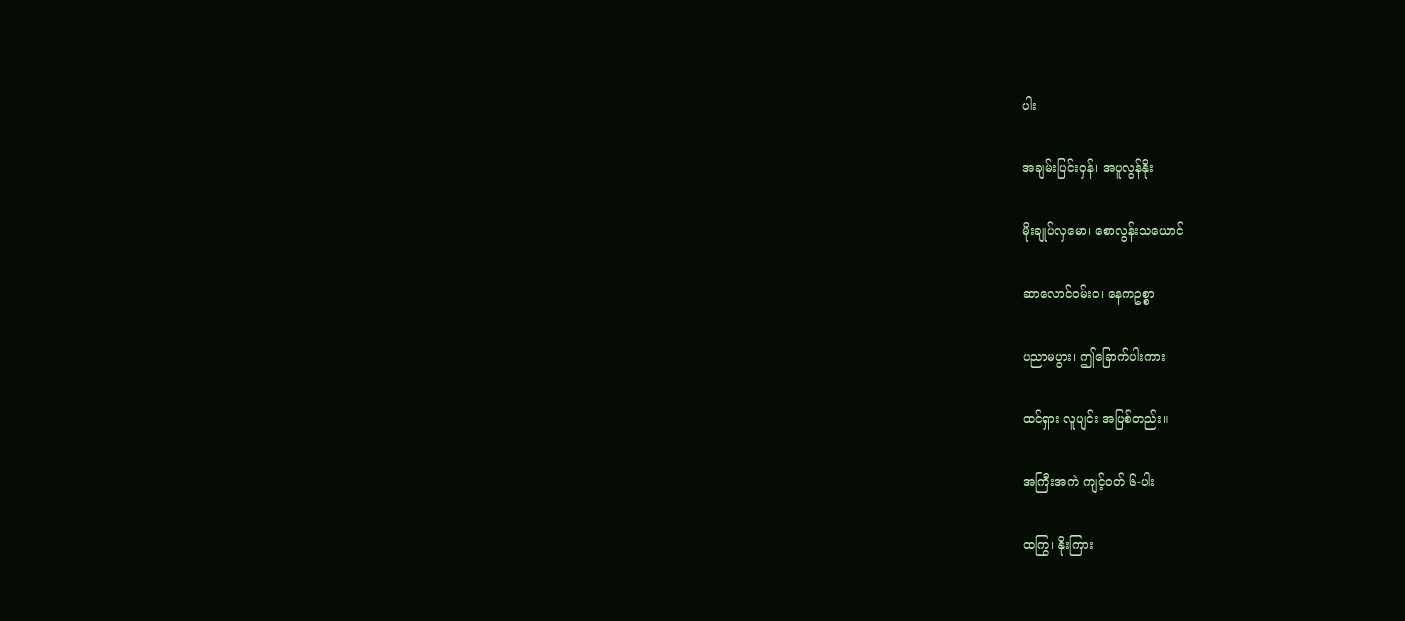ပါး

အချမ်းပြင်းဝှန်၊ အပူလွန်နိုး

မိုးချုပ်လှမော၊ စောလွန်းသယောင်

ဆာလောင်ဝမ်းဝ၊ နေကဥစ္စာ

ပညာမပွား၊ ဤခြောက်ပါးကား

ထင်ရှား လူပျင်း အပြစ်တည်း။

အကြီးအကဲ ကျင့်ဝတ် ၆-ပါး

ထကြွ၊ နိုးကြား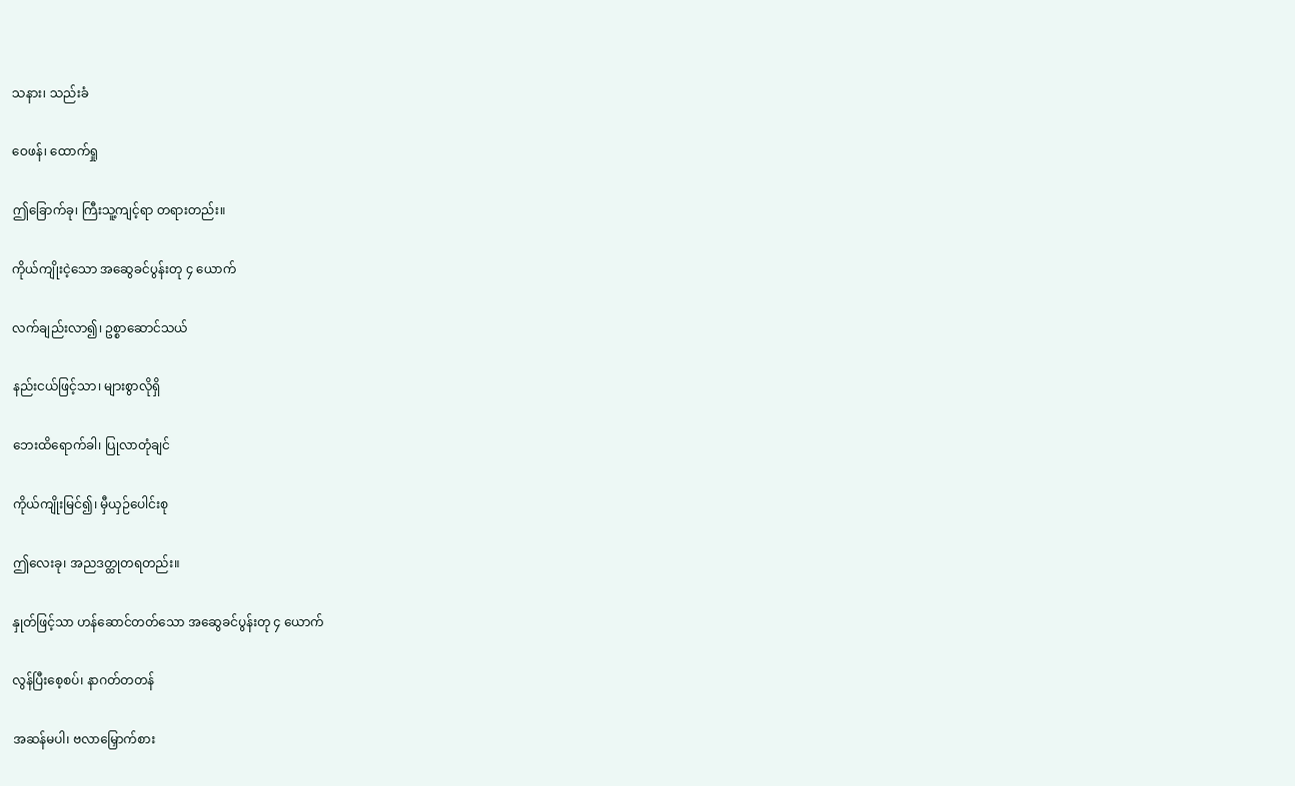သနား၊ သည်းခံ

ဝေဖန်၊ ထောက်ရှု

ဤခြောက်ခု၊ ကြီးသူ့ကျင့်ရာ တရားတည်း။

ကိုယ်ကျိုးငဲ့သော အဆွေခင်ပွန်းတု ၄ ယောက်

လက်ချည်းလာ၍၊ ဥစ္စာဆောင်သယ်

နည်းငယ်ဖြင့်သာ၊ များစွာလိုရှိ

ဘေးထိရောက်ခါ၊ ပြုလာတုံချင်

ကိုယ်ကျိုးမြင်၍၊ မှီယှဉ်ပေါင်းစု

ဤလေးခု၊ အညဒတ္ထုတရတည်း။

နှုတ်ဖြင့်သာ ဟန်ဆောင်တတ်သော အဆွေခင်ပွန်းတု ၄ ယောက်

လွန်ပြီးစေ့စပ်၊ နာဂတ်တတန်

အဆန်မပါ၊ ဗလာမြှောက်စား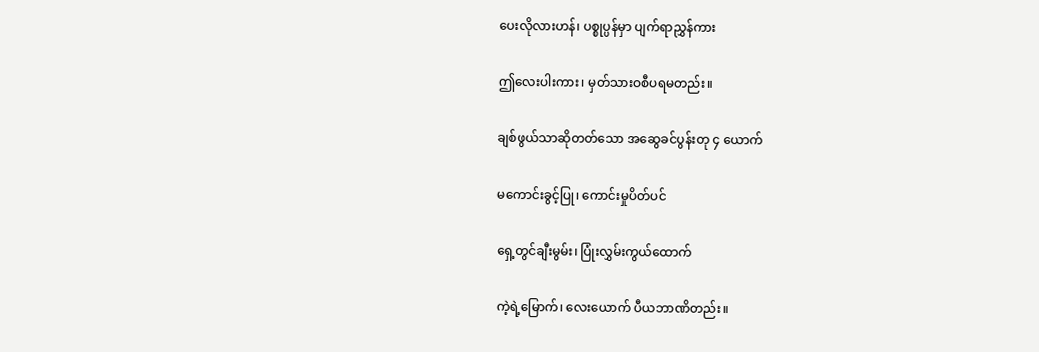ပေးလိုလားဟန်၊ ပစ္စုပ္ပန်မှာ ပျက်ရာညွှန်ကား

ဤလေးပါးကား၊ မှတ်သားဝစီပရမတည်း။

ချစ်ဖွယ်သာဆိုတတ်သော အဆွေခင်ပွန်းတု ၄ ယောက်

မကောင်းခွင့်ပြု၊ ကောင်းမှုပိတ်ပင်

ရှေ့တွင်ချီးမွမ်း၊ ပြုံးလွှမ်းကွယ်ထောက်

ကဲ့ရဲ့မြောက်၊ လေးယောက် ပီယဘာဏိတည်း။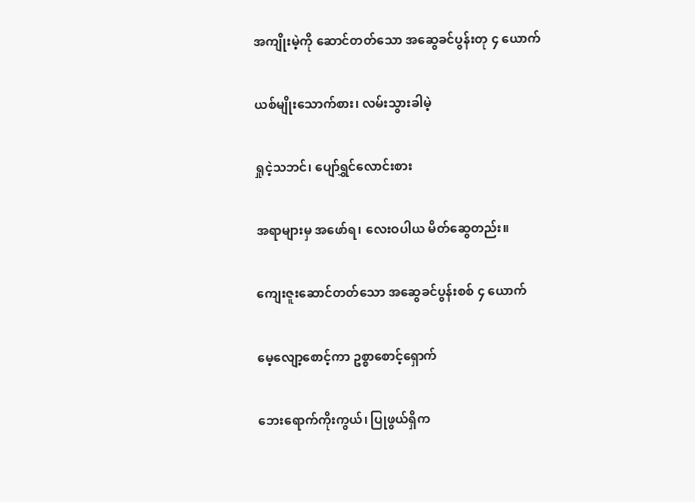အကျိုးမဲ့ကို ဆောင်တတ်သော အဆွေခင်ပွန်းတု ၄ ယောက်

ယစ်မျိုးသောက်စား၊ လမ်းသွားခါမဲ့

ရှုငဲ့သဘင်၊ ပျော်ရွှင်လောင်းစား

အရာများမှ အဖော်ရ၊ လေးဝပါယ မိတ်ဆွေတည်း။

ကျေးဇူးဆောင်တတ်သော အဆွေခင်ပွန်းစစ် ၄ ယောက်

မေ့လျော့စောင့်ကာ ဥစ္စာစောင့်ရှောက်

ဘေးရောက်ကိုးကွယ်၊ ပြုဖွယ်ရှိက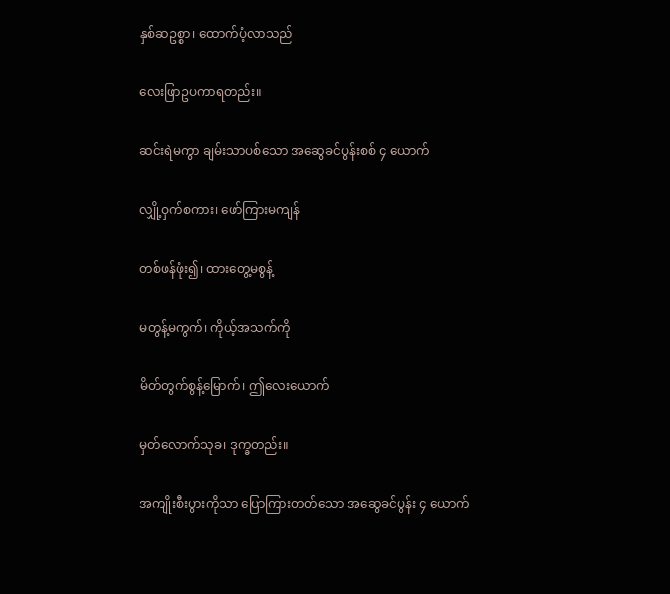နှစ်ဆဥစ္စာ၊ ထောက်ပံ့လာသည်

လေးဖြာဥပကာရတည်း။

ဆင်းရဲမကွာ ချမ်းသာပစ်သော အဆွေခင်ပွန်းစစ် ၄ ယောက်

လျှို့ဝှက်စကား၊ ဖော်ကြားမကျန်

တစ်ဖန်ဖုံး၍၊ ထားတွေ့မစွန့်

မတွန့်မကွက်၊ ကိုယ့်အသက်ကို

မိတ်တွက်စွန့်မြောက်၊ ဤလေးယောက်

မှတ်လောက်သုခ၊ ဒုက္ခတည်း။

အကျိုးစီးပွားကိုသာ ပြောကြားတတ်သော အဆွေခင်ပွန်း ၄ ယောက်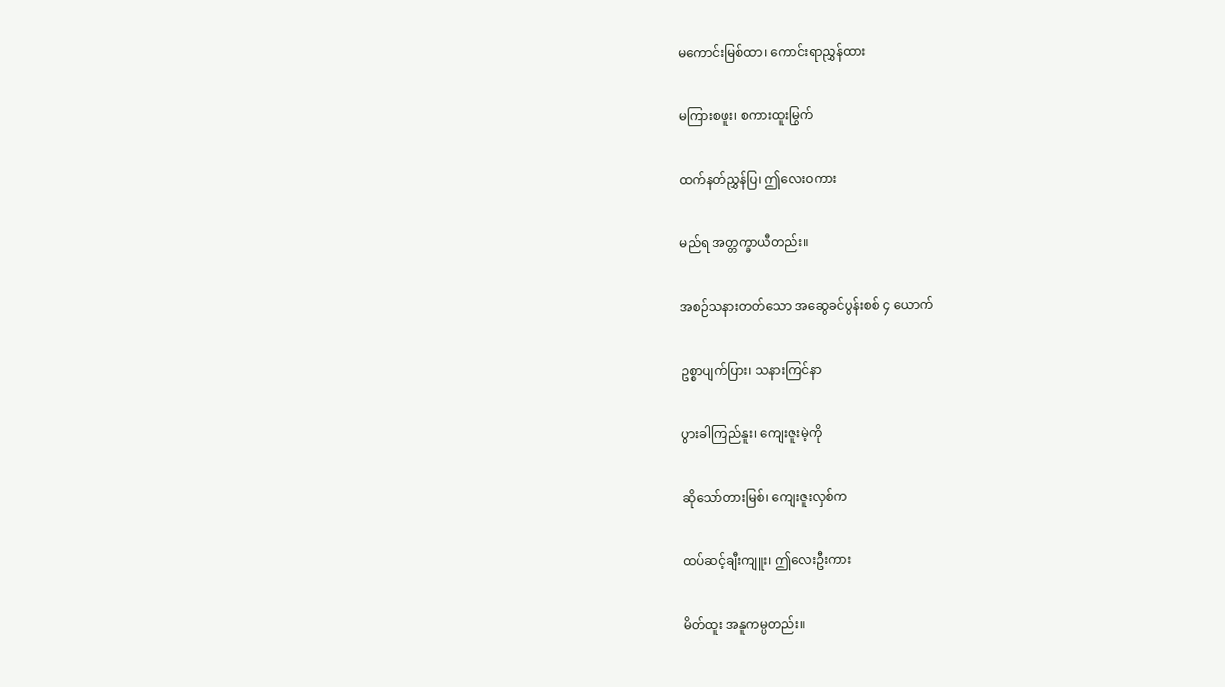မကောင်းမြစ်ထာ၊ ကောင်းရာညွှန်ထား

မကြားစဖူး၊ စကားထူးမြွက်

ထက်နတ်ညွှန်ပြ၊ ဤလေးဝကား

မည်ရ အတ္တက္ခာယီတည်း။

အစဉ်သနားတတ်သော အဆွေခင်ပွန်းစစ် ၄ ယောက်

ဥစ္စာပျက်ပြား၊ သနားကြင်နာ

ပွားခါကြည်နူး၊ ကျေးဇူးမဲ့ကို

ဆိုသော်တားမြစ်၊ ကျေးဇူးလှစ်က

ထပ်ဆင့်ချီးကျူး၊ ဤလေးဦးကား

မိတ်ထူး အနူကမ္ပတည်း။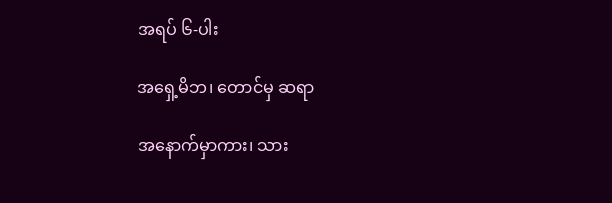အရပ် ၆-ပါး

အရှေ့မိဘ၊ တောင်မှ ဆရာ

အနောက်မှာကား၊ သား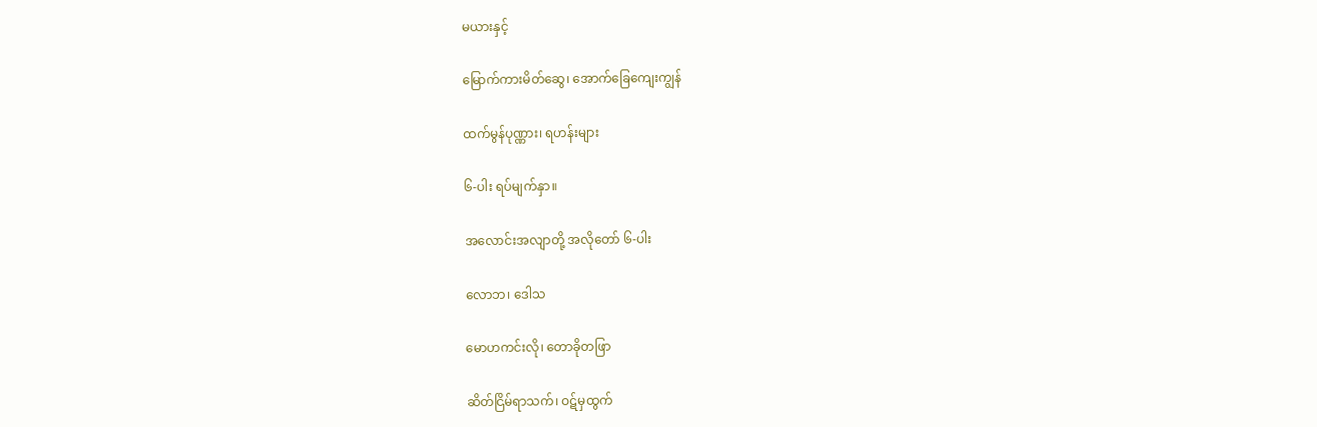မယားနှင့်

မြောက်ကားမိတ်ဆွေ၊ အောက်ခြေကျေးကျွန်

ထက်မွန်ပုဏ္ဏား၊ ရဟန်းများ

၆-ပါး ရပ်မျက်နှာ။

အလောင်းအလျာတို့ အလိုတော် ၆-ပါး

လောဘ၊ ဒေါသ

မောဟကင်းလို၊ တောခိုတဖြာ

ဆိတ်ငြိမ်ရာသက်၊ ဝဋ်မှထွက်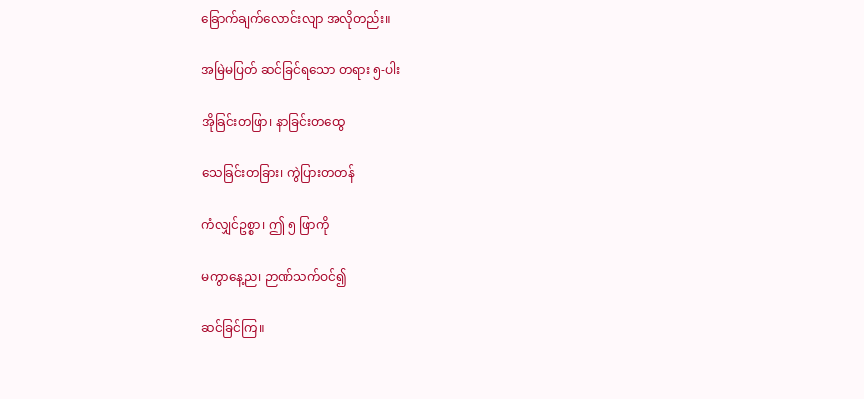ခြောက်ချက်လောင်းလျာ အလိုတည်း။

အမြဲမပြတ် ဆင်ခြင်ရသော တရား ၅-ပါး

အိုခြင်းတဖြာ၊ နာခြင်းတထွေ

သေခြင်းတခြား၊ ကွဲပြားတတန်

ကံလျှင်ဥစ္စာ၊ ဤ ၅ ဖြာကို

မကွာနေ့ည၊ ဉာဏ်သက်ဝင်၍

ဆင်ခြင်ကြ။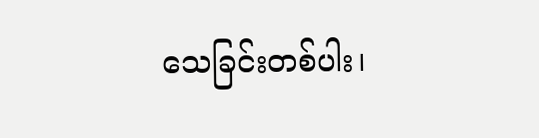သေခြင်းတစ်ပါး၊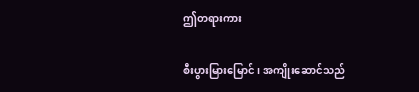ဤတရားကား

စီးပွားမြားမြောင်၊ အကျိုးဆောင်သည်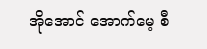အိုအောင် အောက်မေ့ စီ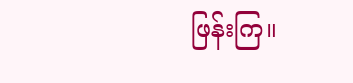ဖြန်းကြ။